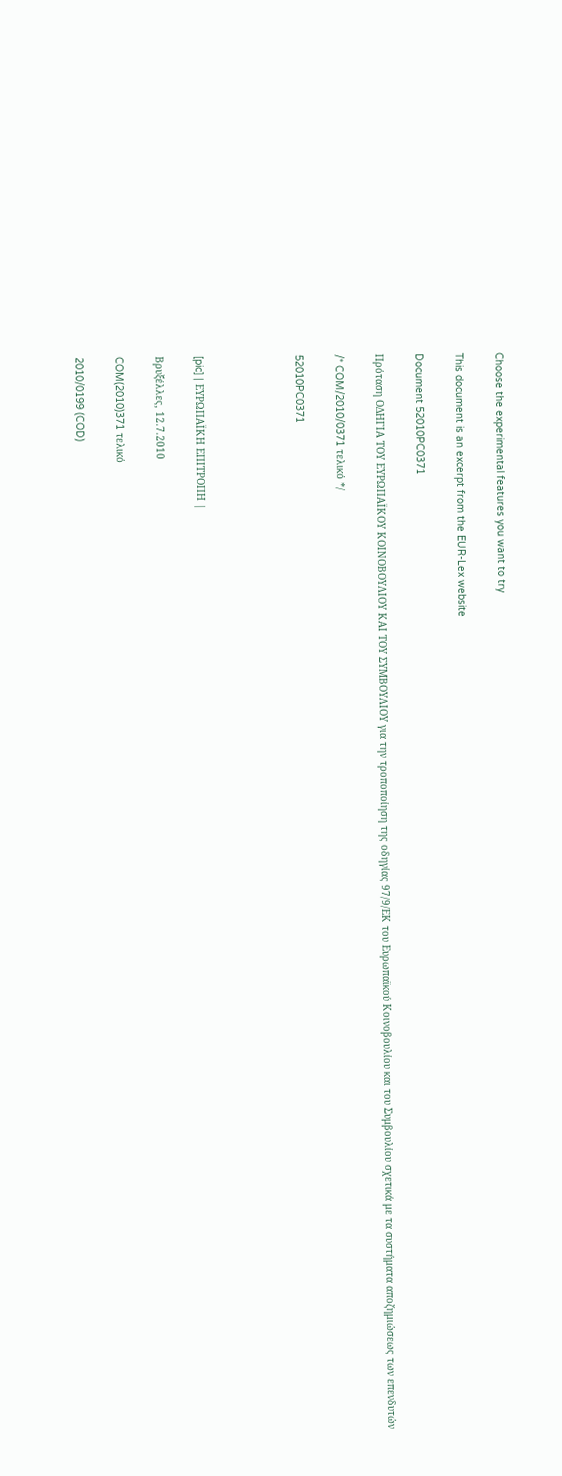Choose the experimental features you want to try

This document is an excerpt from the EUR-Lex website

Document 52010PC0371

Πρόταση ΟΔΗΓΙΑ ΤΟΥ ΕΥΡΩΠΑΪΚΟΥ ΚΟΙΝΟΒΟΥΛΙΟΥ ΚΑΙ ΤΟΥ ΣΥΜΒΟΥΛΙΟΥ για την τροποποίηση της οδηγίας 97/9/ΕΚ του Ευρωπαϊκού Κοινοβουλίου και του Συμβουλίου σχετικά με τα συστήματα αποζημιώσεως των επενδυτών

/* COM/2010/0371 τελικό */

52010PC0371




[pic] | ΕΥΡΩΠΑΪΚΗ ΕΠΙΤΡΟΠΗ |

Βρυξέλλες, 12.7.2010

COM(2010)371 τελικό

2010/0199 (COD)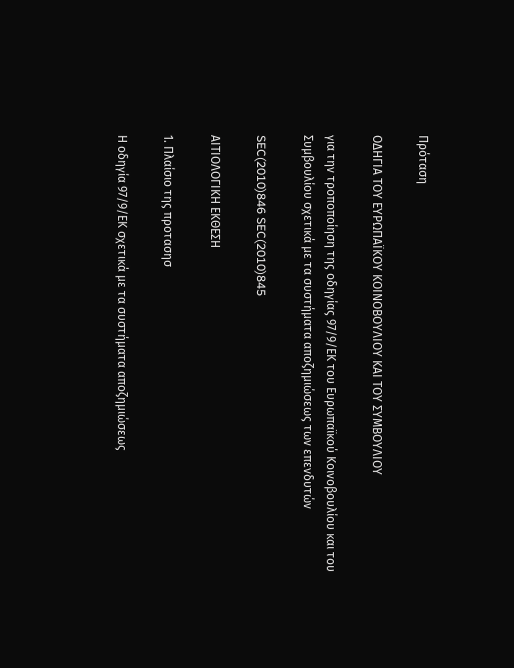Πρόταση

ΟΔΗΓΙΑ ΤΟΥ ΕΥΡΩΠΑΪΚΟΥ ΚΟΙΝΟΒΟΥΛΙΟΥ ΚΑΙ ΤΟΥ ΣΥΜΒΟΥΛΙΟΥ

για την τροποποίηση της οδηγίας 97/9/ΕΚ του Ευρωπαϊκού Κοινοβουλίου και του Συμβουλίου σχετικά με τα συστήματα αποζημιώσεως των επενδυτών

SEC(2010)846 SEC(2010)845

ΑΙΤΙΟΛΟΓΙΚΗ ΕΚΘΕΣΗ

1. Πλαίσιο της προτασησ

Η οδηγία 97/9/ΕΚ σχετικά με τα συστήματα αποζημιώσεως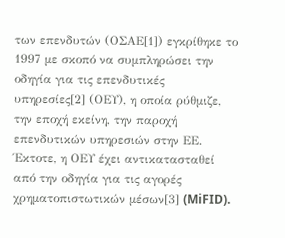των επενδυτών (ΟΣΑΕ[1]) εγκρίθηκε το 1997 με σκοπό να συμπληρώσει την οδηγία για τις επενδυτικές υπηρεσίες[2] (ΟΕΥ), η οποία ρύθμιζε, την εποχή εκείνη, την παροχή επενδυτικών υπηρεσιών στην ΕΕ. Έκτοτε, η ΟΕΥ έχει αντικατασταθεί από την οδηγία για τις αγορές χρηματοπιστωτικών μέσων[3] (MiFID).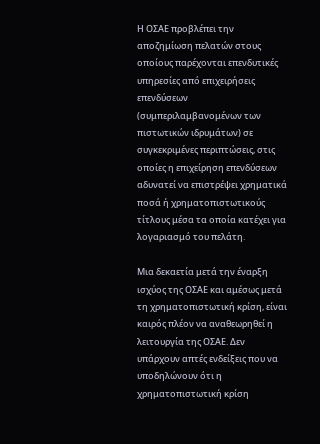Η ΟΣΑΕ προβλέπει την αποζημίωση πελατών στους οποίους παρέχονται επενδυτικές υπηρεσίες από επιχειρήσεις επενδύσεων (συμπεριλαμβανομένων των πιστωτικών ιδρυμάτων) σε συγκεκριμένες περιπτώσεις, στις οποίες η επιχείρηση επενδύσεων αδυνατεί να επιστρέψει χρηματικά ποσά ή χρηματοπιστωτικούς τίτλους μέσα τα οποία κατέχει για λογαριασμό του πελάτη.

Μια δεκαετία μετά την έναρξη ισχύος της ΟΣΑΕ και αμέσως μετά τη χρηματοπιστωτική κρίση, είναι καιρός πλέον να αναθεωρηθεί η λειτουργία της ΟΣΑΕ. Δεν υπάρχουν απτές ενδείξεις που να υποδηλώνουν ότι η χρηματοπιστωτική κρίση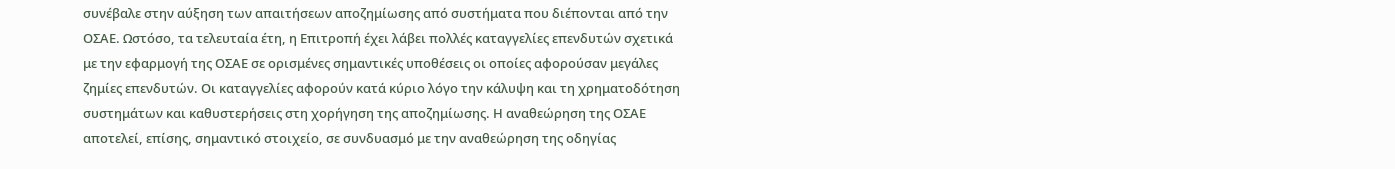συνέβαλε στην αύξηση των απαιτήσεων αποζημίωσης από συστήματα που διέπονται από την ΟΣΑΕ. Ωστόσο, τα τελευταία έτη, η Επιτροπή έχει λάβει πολλές καταγγελίες επενδυτών σχετικά με την εφαρμογή της ΟΣΑΕ σε ορισμένες σημαντικές υποθέσεις οι οποίες αφορούσαν μεγάλες ζημίες επενδυτών. Οι καταγγελίες αφορούν κατά κύριο λόγο την κάλυψη και τη χρηματοδότηση συστημάτων και καθυστερήσεις στη χορήγηση της αποζημίωσης. Η αναθεώρηση της ΟΣΑΕ αποτελεί, επίσης, σημαντικό στοιχείο, σε συνδυασμό με την αναθεώρηση της οδηγίας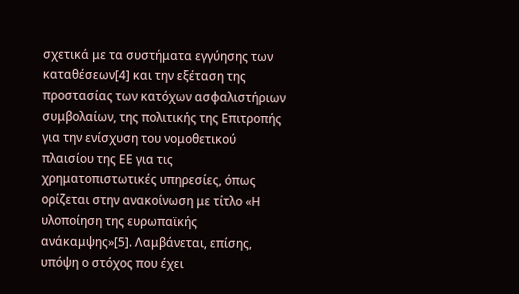σχετικά με τα συστήματα εγγύησης των καταθέσεων[4] και την εξέταση της προστασίας των κατόχων ασφαλιστήριων συμβολαίων, της πολιτικής της Επιτροπής για την ενίσχυση του νομοθετικού πλαισίου της ΕΕ για τις χρηματοπιστωτικές υπηρεσίες, όπως ορίζεται στην ανακοίνωση με τίτλο «Η υλοποίηση της ευρωπαϊκής ανάκαμψης»[5]. Λαμβάνεται, επίσης, υπόψη ο στόχος που έχει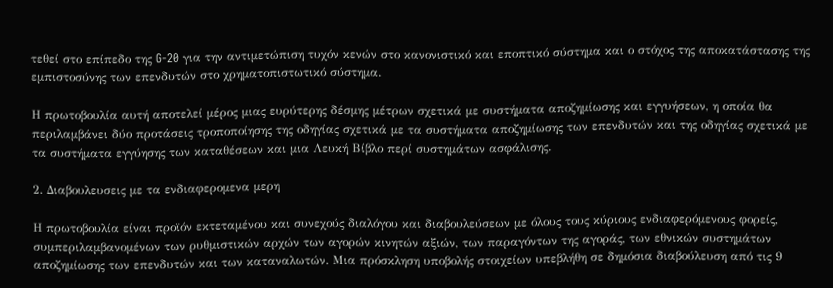τεθεί στο επίπεδο της G-20 για την αντιμετώπιση τυχόν κενών στο κανονιστικό και εποπτικό σύστημα και ο στόχος της αποκατάστασης της εμπιστοσύνης των επενδυτών στο χρηματοπιστωτικό σύστημα.

Η πρωτοβουλία αυτή αποτελεί μέρος μιας ευρύτερης δέσμης μέτρων σχετικά με συστήματα αποζημίωσης και εγγυήσεων, η οποία θα περιλαμβάνει δύο προτάσεις τροποποίησης της οδηγίας σχετικά με τα συστήματα αποζημίωσης των επενδυτών και της οδηγίας σχετικά με τα συστήματα εγγύησης των καταθέσεων και μια Λευκή Βίβλο περί συστημάτων ασφάλισης.

2. Διαβουλευσεις με τα ενδιαφερομενα μερη

Η πρωτοβουλία είναι προϊόν εκτεταμένου και συνεχούς διαλόγου και διαβουλεύσεων με όλους τους κύριους ενδιαφερόμενους φορείς, συμπεριλαμβανομένων των ρυθμιστικών αρχών των αγορών κινητών αξιών, των παραγόντων της αγοράς, των εθνικών συστημάτων αποζημίωσης των επενδυτών και των καταναλωτών. Μια πρόσκληση υποβολής στοιχείων υπεβλήθη σε δημόσια διαβούλευση από τις 9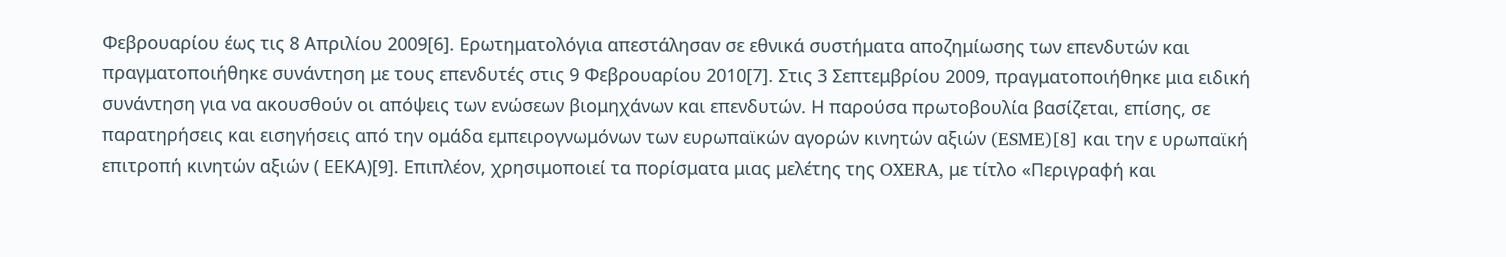Φεβρουαρίου έως τις 8 Απριλίου 2009[6]. Ερωτηματολόγια απεστάλησαν σε εθνικά συστήματα αποζημίωσης των επενδυτών και πραγματοποιήθηκε συνάντηση με τους επενδυτές στις 9 Φεβρουαρίου 2010[7]. Στις 3 Σεπτεμβρίου 2009, πραγματοποιήθηκε μια ειδική συνάντηση για να ακουσθούν οι απόψεις των ενώσεων βιομηχάνων και επενδυτών. Η παρούσα πρωτοβουλία βασίζεται, επίσης, σε παρατηρήσεις και εισηγήσεις από την ομάδα εμπειρογνωμόνων των ευρωπαϊκών αγορών κινητών αξιών (ESME)[8] και την ε υρωπαϊκή επιτροπή κινητών αξιών ( ΕΕΚΑ)[9]. Επιπλέον, χρησιμοποιεί τα πορίσματα μιας μελέτης της OXERA, με τίτλο «Περιγραφή και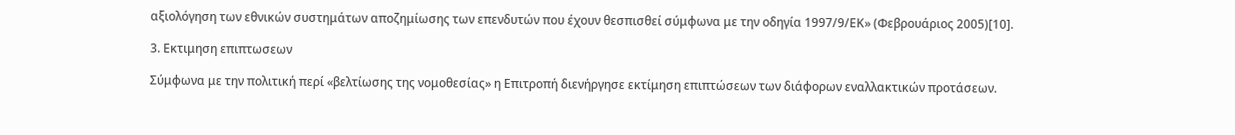αξιολόγηση των εθνικών συστημάτων αποζημίωσης των επενδυτών που έχουν θεσπισθεί σύμφωνα με την οδηγία 1997/9/ΕΚ» (Φεβρουάριος 2005)[10].

3. Εκτιμηση επιπτωσεων

Σύμφωνα με την πολιτική περί «βελτίωσης της νομοθεσίας» η Επιτροπή διενήργησε εκτίμηση επιπτώσεων των διάφορων εναλλακτικών προτάσεων.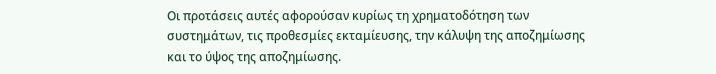Οι προτάσεις αυτές αφορούσαν κυρίως τη χρηματοδότηση των συστημάτων, τις προθεσμίες εκταμίευσης, την κάλυψη της αποζημίωσης και το ύψος της αποζημίωσης.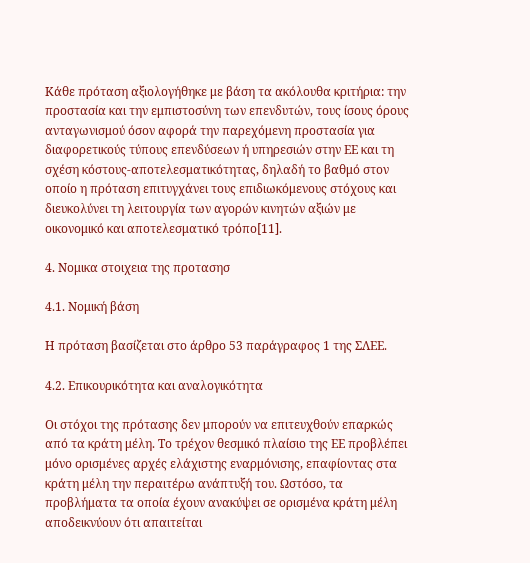Κάθε πρόταση αξιολογήθηκε με βάση τα ακόλουθα κριτήρια: την προστασία και την εμπιστοσύνη των επενδυτών, τους ίσους όρους ανταγωνισμού όσον αφορά την παρεχόμενη προστασία για διαφορετικούς τύπους επενδύσεων ή υπηρεσιών στην ΕΕ και τη σχέση κόστους-αποτελεσματικότητας, δηλαδή το βαθμό στον οποίο η πρόταση επιτυγχάνει τους επιδιωκόμενους στόχους και διευκολύνει τη λειτουργία των αγορών κινητών αξιών με οικονομικό και αποτελεσματικό τρόπο[11].

4. Νομικα στοιχεια της προτασησ

4.1. Νομική βάση

Η πρόταση βασίζεται στο άρθρο 53 παράγραφος 1 της ΣΛΕΕ.

4.2. Επικουρικότητα και αναλογικότητα

Οι στόχοι της πρότασης δεν μπορούν να επιτευχθούν επαρκώς από τα κράτη μέλη. Το τρέχον θεσμικό πλαίσιο της ΕΕ προβλέπει μόνο ορισμένες αρχές ελάχιστης εναρμόνισης, επαφίοντας στα κράτη μέλη την περαιτέρω ανάπτυξή του. Ωστόσο, τα προβλήματα τα οποία έχουν ανακύψει σε ορισμένα κράτη μέλη αποδεικνύουν ότι απαιτείται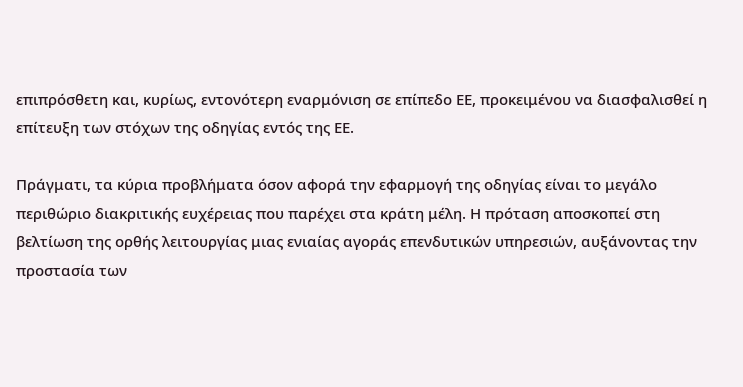επιπρόσθετη και, κυρίως, εντονότερη εναρμόνιση σε επίπεδο ΕΕ, προκειμένου να διασφαλισθεί η επίτευξη των στόχων της οδηγίας εντός της ΕΕ.

Πράγματι, τα κύρια προβλήματα όσον αφορά την εφαρμογή της οδηγίας είναι το μεγάλο περιθώριο διακριτικής ευχέρειας που παρέχει στα κράτη μέλη. Η πρόταση αποσκοπεί στη βελτίωση της ορθής λειτουργίας μιας ενιαίας αγοράς επενδυτικών υπηρεσιών, αυξάνοντας την προστασία των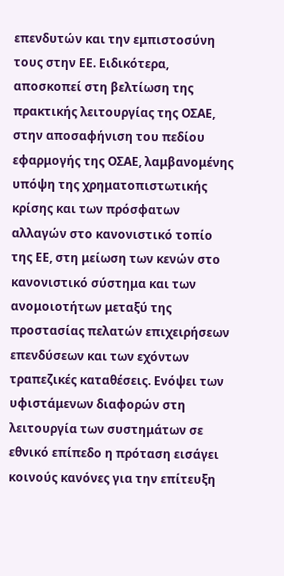επενδυτών και την εμπιστοσύνη τους στην ΕΕ. Ειδικότερα, αποσκοπεί στη βελτίωση της πρακτικής λειτουργίας της ΟΣΑΕ, στην αποσαφήνιση του πεδίου εφαρμογής της ΟΣΑΕ, λαμβανομένης υπόψη της χρηματοπιστωτικής κρίσης και των πρόσφατων αλλαγών στο κανονιστικό τοπίο της ΕΕ, στη μείωση των κενών στο κανονιστικό σύστημα και των ανομοιοτήτων μεταξύ της προστασίας πελατών επιχειρήσεων επενδύσεων και των εχόντων τραπεζικές καταθέσεις. Ενόψει των υφιστάμενων διαφορών στη λειτουργία των συστημάτων σε εθνικό επίπεδο η πρόταση εισάγει κοινούς κανόνες για την επίτευξη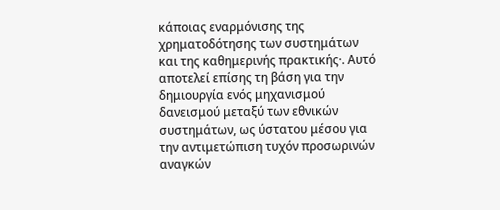κάποιας εναρμόνισης της χρηματοδότησης των συστημάτων και της καθημερινής πρακτικής·. Αυτό αποτελεί επίσης τη βάση για την δημιουργία ενός μηχανισμού δανεισμού μεταξύ των εθνικών συστημάτων, ως ύστατου μέσου για την αντιμετώπιση τυχόν προσωρινών αναγκών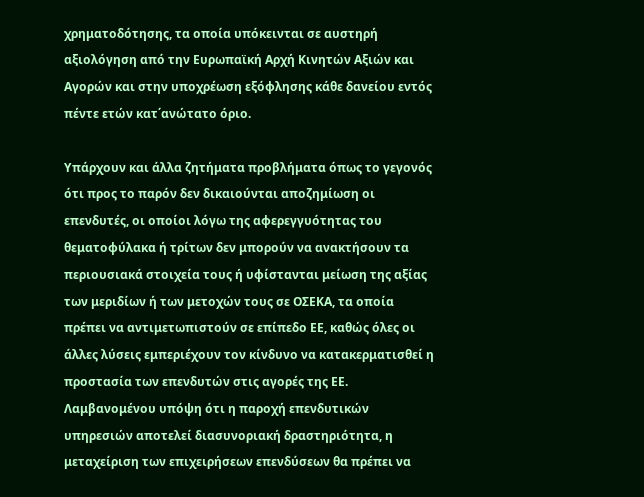χρηματοδότησης, τα οποία υπόκεινται σε αυστηρή αξιολόγηση από την Ευρωπαϊκή Αρχή Κινητών Αξιών και Αγορών και στην υποχρέωση εξόφλησης κάθε δανείου εντός πέντε ετών κατ΄ανώτατο όριο.

Υπάρχουν και άλλα ζητήματα προβλήματα όπως το γεγονός ότι προς το παρόν δεν δικαιούνται αποζημίωση οι επενδυτές, οι οποίοι λόγω της αφερεγγυότητας του θεματοφύλακα ή τρίτων δεν μπορούν να ανακτήσουν τα περιουσιακά στοιχεία τους ή υφίστανται μείωση της αξίας των μεριδίων ή των μετοχών τους σε ΟΣΕΚΑ, τα οποία πρέπει να αντιμετωπιστούν σε επίπεδο ΕΕ, καθώς όλες οι άλλες λύσεις εμπεριέχουν τον κίνδυνο να κατακερματισθεί η προστασία των επενδυτών στις αγορές της ΕΕ. Λαμβανομένου υπόψη ότι η παροχή επενδυτικών υπηρεσιών αποτελεί διασυνοριακή δραστηριότητα, η μεταχείριση των επιχειρήσεων επενδύσεων θα πρέπει να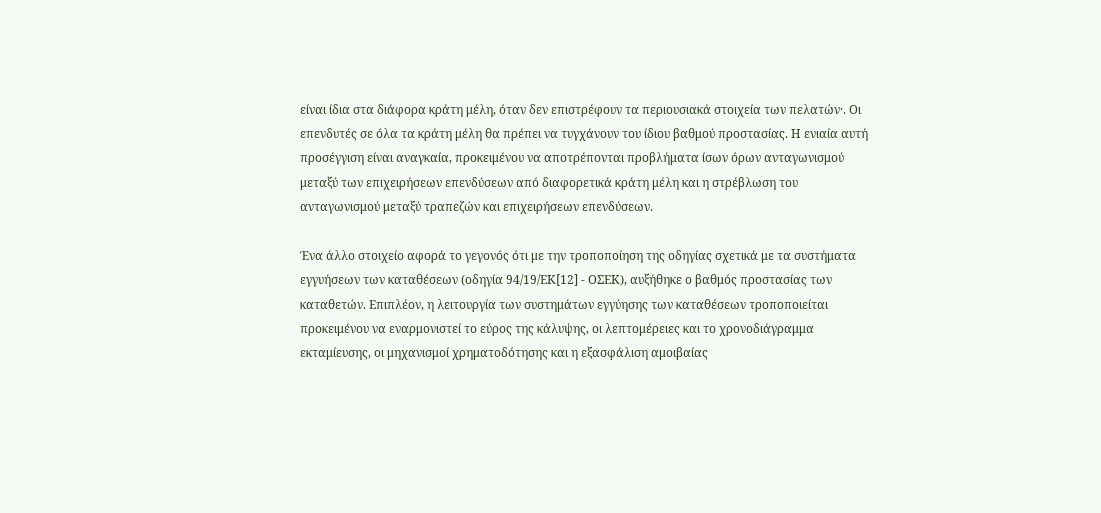είναι ίδια στα διάφορα κράτη μέλη, όταν δεν επιστρέφουν τα περιουσιακά στοιχεία των πελατών·. Οι επενδυτές σε όλα τα κράτη μέλη θα πρέπει να τυγχάνουν του ίδιου βαθμού προστασίας. Η ενιαία αυτή προσέγγιση είναι αναγκαία, προκειμένου να αποτρέπονται προβλήματα ίσων όρων ανταγωνισμού μεταξύ των επιχειρήσεων επενδύσεων από διαφορετικά κράτη μέλη και η στρέβλωση του ανταγωνισμού μεταξύ τραπεζών και επιχειρήσεων επενδύσεων.

Ένα άλλο στοιχείο αφορά το γεγονός ότι με την τροποποίηση της οδηγίας σχετικά με τα συστήματα εγγυήσεων των καταθέσεων (οδηγία 94/19/ΕΚ[12] - ΟΣΕΚ), αυξήθηκε ο βαθμός προστασίας των καταθετών. Επιπλέον, η λειτουργία των συστημάτων εγγύησης των καταθέσεων τροποποιείται προκειμένου να εναρμονιστεί το εύρος της κάλυψης, οι λεπτομέρειες και το χρονοδιάγραμμα εκταμίευσης, οι μηχανισμοί χρηματοδότησης και η εξασφάλιση αμοιβαίας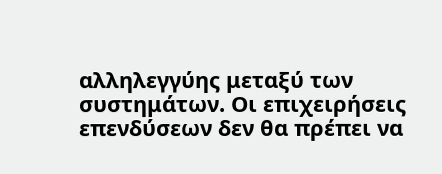αλληλεγγύης μεταξύ των συστημάτων. Οι επιχειρήσεις επενδύσεων δεν θα πρέπει να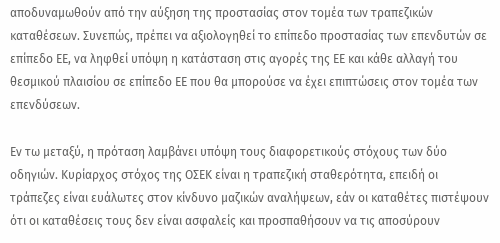αποδυναμωθούν από την αύξηση της προστασίας στον τομέα των τραπεζικών καταθέσεων. Συνεπώς, πρέπει να αξιολογηθεί το επίπεδο προστασίας των επενδυτών σε επίπεδο ΕΕ, να ληφθεί υπόψη η κατάσταση στις αγορές της ΕΕ και κάθε αλλαγή του θεσμικού πλαισίου σε επίπεδο ΕΕ που θα μπορούσε να έχει επιπτώσεις στον τομέα των επενδύσεων.

Εν τω μεταξύ, η πρόταση λαμβάνει υπόψη τους διαφορετικούς στόχους των δύο οδηγιών. Κυρίαρχος στόχος της ΟΣΕΚ είναι η τραπεζική σταθερότητα, επειδή οι τράπεζες είναι ευάλωτες στον κίνδυνο μαζικών αναλήψεων, εάν οι καταθέτες πιστέψουν ότι οι καταθέσεις τους δεν είναι ασφαλείς και προσπαθήσουν να τις αποσύρουν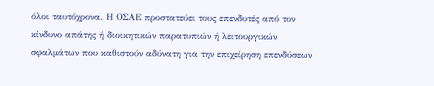όλοι ταυτόχρονα. Η ΟΣΑΕ προστατεύει τους επενδυτές από τον κίνδυνο απάτης ή διοικητικών παρατυπιών ή λειτουργικών σφαλμάτων που καθιστούν αδύνατη για την επιχείρηση επενδύσεων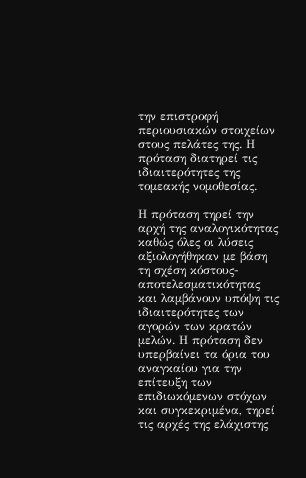την επιστροφή περιουσιακών στοιχείων στους πελάτες της. Η πρόταση διατηρεί τις ιδιαιτερότητες της τομεακής νομοθεσίας.

Η πρόταση τηρεί την αρχή της αναλογικότητας καθώς όλες οι λύσεις αξιολογήθηκαν με βάση τη σχέση κόστους-αποτελεσματικότητας και λαμβάνουν υπόψη τις ιδιαιτερότητες των αγορών των κρατών μελών. Η πρόταση δεν υπερβαίνει τα όρια του αναγκαίου για την επίτευξη των επιδιωκόμενων στόχων και συγκεκριμένα, τηρεί τις αρχές της ελάχιστης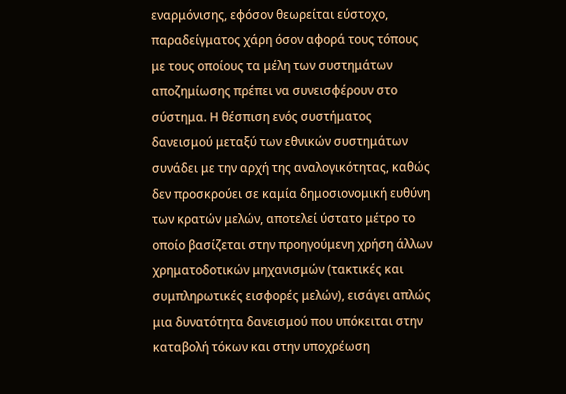εναρμόνισης, εφόσον θεωρείται εύστοχο, παραδείγματος χάρη όσον αφορά τους τóπους με τους οποίους τα μέλη των συστημάτων αποζημίωσης πρέπει να συνεισφέρουν στο σύστημα. Η θέσπιση ενός συστήματος δανεισμού μεταξύ των εθνικών συστημάτων συνάδει με την αρχή της αναλογικότητας, καθώς δεν προσκρούει σε καμία δημοσιονομική ευθύνη των κρατών μελών, αποτελεί ύστατο μέτρο το οποίο βασίζεται στην προηγούμενη χρήση άλλων χρηματοδοτικών μηχανισμών (τακτικές και συμπληρωτικές εισφορές μελών), εισάγει απλώς μια δυνατότητα δανεισμού που υπόκειται στην καταβολή τόκων και στην υποχρέωση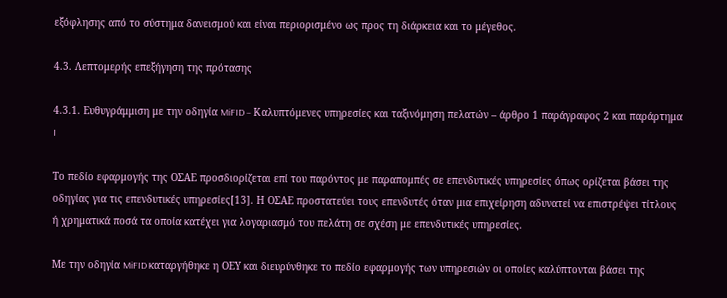εξόφλησης από το σύστημα δανεισμού και είναι περιορισμένο ως προς τη διάρκεια και το μέγεθος.

4.3. Λεπτομερής επεξήγηση της πρότασης

4.3.1. Ευθυγράμμιση με την οδηγία MiFID – Καλυπτόμενες υπηρεσίες και ταξινόμηση πελατών – άρθρο 1 παράγραφος 2 και παράρτημα I

Το πεδίο εφαρμογής της ΟΣΑΕ προσδιορίζεται επί του παρόντος με παραπομπές σε επενδυτικές υπηρεσίες όπως ορίζεται βάσει της οδηγίας για τις επενδυτικές υπηρεσίες[13]. Η ΟΣΑΕ προστατεύει τους επενδυτές όταν μια επιχείρηση αδυνατεί να επιστρέψει τίτλους ή χρηματικά ποσά τα οποία κατέχει για λογαριασμό του πελάτη σε σχέση με επενδυτικές υπηρεσίες.

Με την οδηγία MiFID καταργήθηκε η ΟΕΥ και διευρύνθηκε το πεδίο εφαρμογής των υπηρεσιών οι οποίες καλύπτονται βάσει της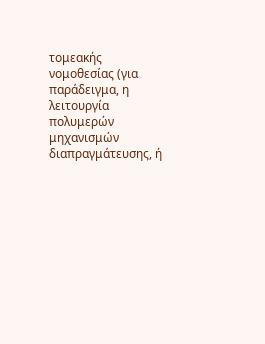τομεακής νομοθεσίας (για παράδειγμα, η λειτουργία πολυμερών μηχανισμών διαπραγμάτευσης, ή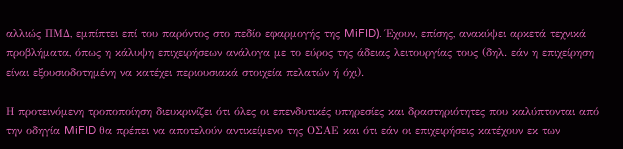αλλιώς ΠΜΔ, εμπίπτει επί του παρόντος στο πεδίο εφαρμογής της MiFID). Έχουν, επίσης, ανακύψει αρκετά τεχνικά προβλήματα, όπως η κάλυψη επιχειρήσεων ανάλογα με το εύρος της άδειας λειτουργίας τους (δηλ. εάν η επιχείρηση είναι εξουσιοδοτημένη να κατέχει περιουσιακά στοιχεία πελατών ή όχι).

Η προτεινόμενη τροποποίηση διευκρινίζει ότι όλες οι επενδυτικές υπηρεσίες και δραστηριότητες που καλύπτονται από την οδηγία MiFID θα πρέπει να αποτελούν αντικείμενο της ΟΣΑΕ και ότι εάν οι επιχειρήσεις κατέχουν εκ των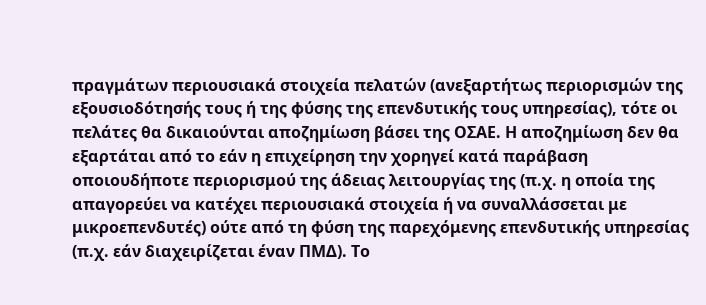πραγμάτων περιουσιακά στοιχεία πελατών (ανεξαρτήτως περιορισμών της εξουσιοδότησής τους ή της φύσης της επενδυτικής τους υπηρεσίας), τότε οι πελάτες θα δικαιούνται αποζημίωση βάσει της ΟΣΑΕ. Η αποζημίωση δεν θα εξαρτάται από το εάν η επιχείρηση την χορηγεί κατά παράβαση οποιουδήποτε περιορισμού της άδειας λειτουργίας της (π.χ. η οποία της απαγορεύει να κατέχει περιουσιακά στοιχεία ή να συναλλάσσεται με μικροεπενδυτές) ούτε από τη φύση της παρεχόμενης επενδυτικής υπηρεσίας (π.χ. εάν διαχειρίζεται έναν ΠΜΔ). Το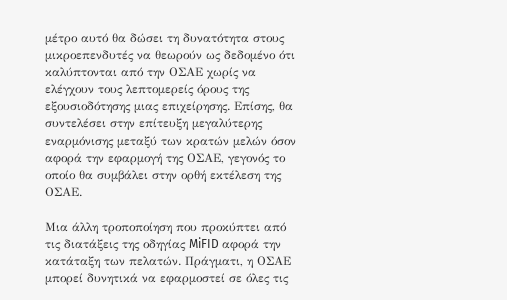μέτρο αυτό θα δώσει τη δυνατότητα στους μικροεπενδυτές να θεωρούν ως δεδομένο ότι καλύπτονται από την ΟΣΑΕ χωρίς να ελέγχουν τους λεπτομερείς όρους της εξουσιοδότησης μιας επιχείρησης. Επίσης, θα συντελέσει στην επίτευξη μεγαλύτερης εναρμόνισης μεταξύ των κρατών μελών όσον αφορά την εφαρμογή της ΟΣΑΕ, γεγονός το οποίο θα συμβάλει στην ορθή εκτέλεση της ΟΣΑΕ.

Μια άλλη τροποποίηση που προκύπτει από τις διατάξεις της οδηγίας MiFID αφορά την κατάταξη των πελατών. Πράγματι, η ΟΣΑΕ μπορεί δυνητικά να εφαρμοστεί σε όλες τις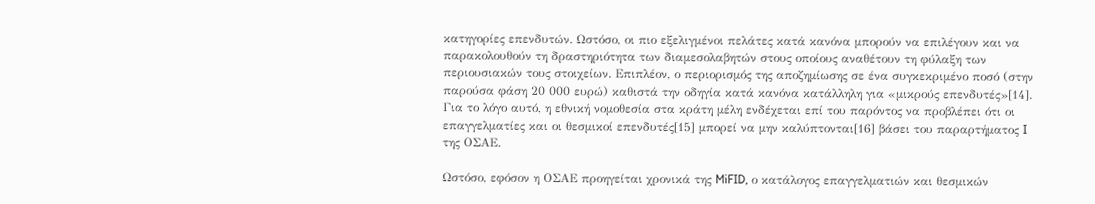κατηγορίες επενδυτών. Ωστόσο, οι πιο εξελιγμένοι πελάτες κατά κανόνα μπορούν να επιλέγουν και να παρακολουθούν τη δραστηριότητα των διαμεσολαβητών στους οποίους αναθέτουν τη φύλαξη των περιουσιακών τους στοιχείων. Επιπλέον, ο περιορισμός της αποζημίωσης σε ένα συγκεκριμένο ποσό (στην παρούσα φάση 20 000 ευρώ) καθιστά την οδηγία κατά κανόνα κατάλληλη για «μικρούς επενδυτές»[14]. Για το λόγο αυτό, η εθνική νομοθεσία στα κράτη μέλη ενδέχεται επί του παρόντος να προβλέπει ότι οι επαγγελματίες και οι θεσμικοί επενδυτές[15] μπορεί να μην καλύπτονται[16] βάσει του παραρτήματος I της ΟΣΑΕ.

Ωστόσο, εφόσον η ΟΣΑΕ προηγείται χρονικά της MiFID, ο κατάλογος επαγγελματιών και θεσμικών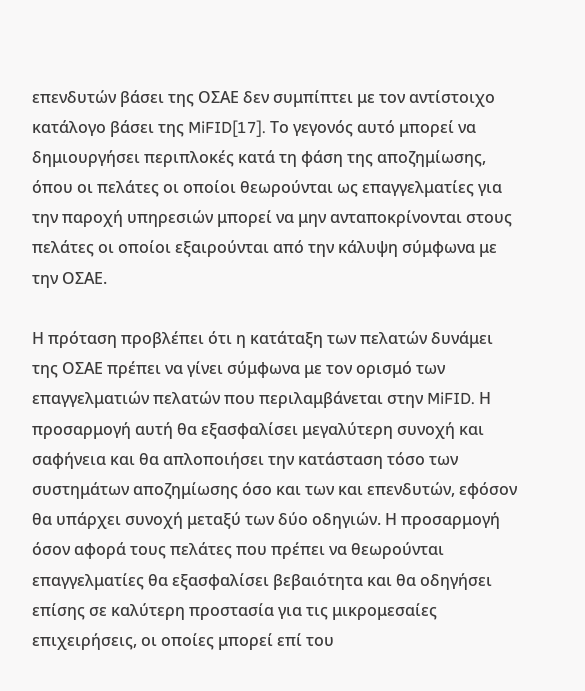επενδυτών βάσει της ΟΣΑΕ δεν συμπίπτει με τον αντίστοιχο κατάλογο βάσει της MiFID[17]. Το γεγονός αυτό μπορεί να δημιουργήσει περιπλοκές κατά τη φάση της αποζημίωσης, όπου οι πελάτες οι οποίοι θεωρούνται ως επαγγελματίες για την παροχή υπηρεσιών μπορεί να μην ανταποκρίνονται στους πελάτες οι οποίοι εξαιρούνται από την κάλυψη σύμφωνα με την ΟΣΑΕ.

Η πρόταση προβλέπει ότι η κατάταξη των πελατών δυνάμει της ΟΣΑΕ πρέπει να γίνει σύμφωνα με τον ορισμό των επαγγελματιών πελατών που περιλαμβάνεται στην MiFID. Η προσαρμογή αυτή θα εξασφαλίσει μεγαλύτερη συνοχή και σαφήνεια και θα απλοποιήσει την κατάσταση τόσο των συστημάτων αποζημίωσης όσο και των και επενδυτών, εφόσον θα υπάρχει συνοχή μεταξύ των δύο οδηγιών. Η προσαρμογή όσον αφορά τους πελάτες που πρέπει να θεωρούνται επαγγελματίες θα εξασφαλίσει βεβαιότητα και θα οδηγήσει επίσης σε καλύτερη προστασία για τις μικρομεσαίες επιχειρήσεις, οι οποίες μπορεί επί του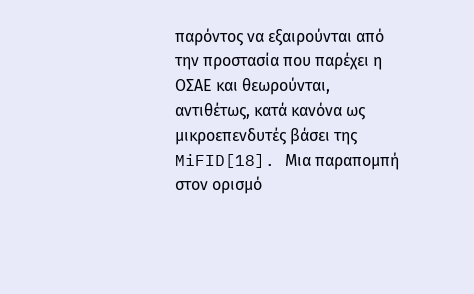παρόντος να εξαιρούνται από την προστασία που παρέχει η ΟΣΑΕ και θεωρούνται, αντιθέτως, κατά κανόνα ως μικροεπενδυτές βάσει της MiFID[18]. Μια παραπομπή στον ορισμό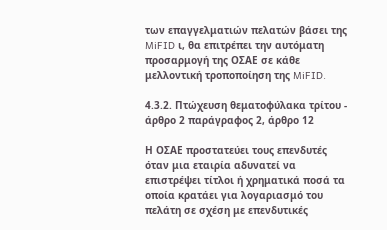των επαγγελματιών πελατών βάσει της MiFID ι, θα επιτρέπει την αυτόματη προσαρμογή της ΟΣΑΕ σε κάθε μελλοντική τροποποίηση της MiFID.

4.3.2. Πτώχευση θεματοφύλακα τρίτου - άρθρο 2 παράγραφος 2, άρθρο 12

Η ΟΣΑΕ προστατεύει τους επενδυτές όταν μια εταιρία αδυνατεί να επιστρέψει τίτλοι ή χρηματικά ποσά τα οποία κρατάει για λογαριασμό του πελάτη σε σχέση με επενδυτικές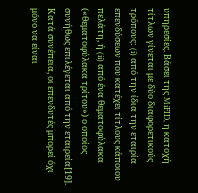υπηρεσίες. Βάσει της MiFID, η κατοχή τίτλων γίνεται με δύο διαφορετικούς τρόπους: (i) από την ίδια την εταιρία επενδύσεων που κατέχει τίτλους κάποιου πελάτη, ή (ii) από ένα θεματοφύλακα («θεματοφύλακα τρίτου») ο οποίος συνήθως επιλέγεται από την εταιρεία[19]. Κατά συνέπεια, οι επενδυτές μπορεί όχι μόνο να είναι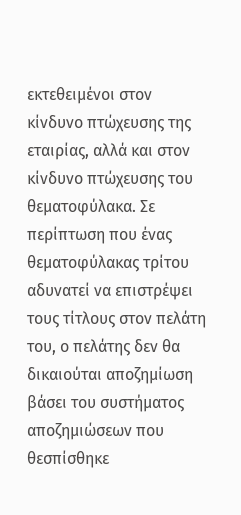εκτεθειμένοι στον κίνδυνο πτώχευσης της εταιρίας, αλλά και στον κίνδυνο πτώχευσης του θεματοφύλακα. Σε περίπτωση που ένας θεματοφύλακας τρίτου αδυνατεί να επιστρέψει τους τίτλους στον πελάτη του, ο πελάτης δεν θα δικαιούται αποζημίωση βάσει του συστήματος αποζημιώσεων που θεσπίσθηκε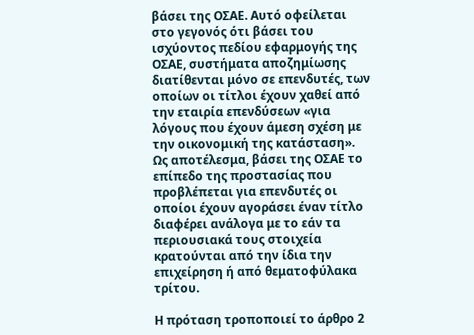βάσει της ΟΣΑΕ. Αυτό οφείλεται στο γεγονός ότι βάσει του ισχύοντος πεδίου εφαρμογής της ΟΣΑΕ, συστήματα αποζημίωσης διατίθενται μόνο σε επενδυτές, των οποίων οι τίτλοι έχουν χαθεί από την εταιρία επενδύσεων «για λόγους που έχουν άμεση σχέση με την οικονομική της κατάσταση». Ως αποτέλεσμα, βάσει της ΟΣΑΕ το επίπεδο της προστασίας που προβλέπεται για επενδυτές οι οποίοι έχουν αγοράσει έναν τίτλο διαφέρει ανάλογα με το εάν τα περιουσιακά τους στοιχεία κρατούνται από την ίδια την επιχείρηση ή από θεματοφύλακα τρίτου.

Η πρόταση τροποποιεί το άρθρο 2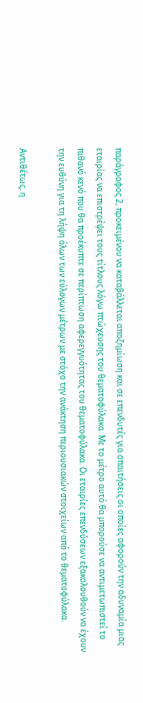παράγραφος 2, προκειμένου να καταβάλλεται αποζημίωση και σε επενδυτές για απαιτήσεις οι οποίες αφορούν την αδυναμία μιας εταιρίας να επιστρέψει τους τίτλους λόγω πτώχευσης του θεματοφύλακα. Με το μέτρο αυτό θα μπορούσε να αντιμετωπιστεί το πιθανό κενό που θα προέκυπτε σε περίπτωση αφερεγγυότητας του θεματοφύλακα. Οι εταιρίες επενδύσεων εξακολουθούν να έχουν την ευθύνη για τη λήψη όλων των εύλογων μέτρων με στόχο την ανάκτηση περιουσιακών στοιχείων από το θεματοφύλακα.

Αντιθέτως, η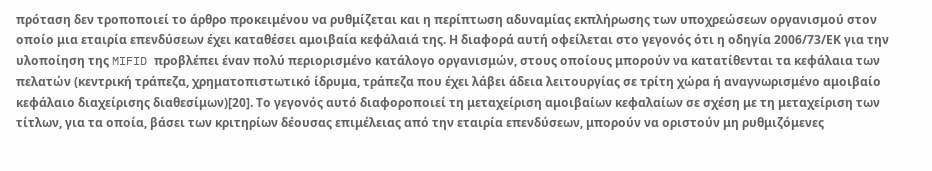πρόταση δεν τροποποιεί το άρθρο προκειμένου να ρυθμίζεται και η περίπτωση αδυναμίας εκπλήρωσης των υποχρεώσεων οργανισμού στον οποίο μια εταιρία επενδύσεων έχει καταθέσει αμοιβαία κεφάλαιά της. Η διαφορά αυτή οφείλεται στο γεγονός ότι η οδηγία 2006/73/ΕΚ για την υλοποίηση της MIFID προβλέπει έναν πολύ περιορισμένο κατάλογο οργανισμών, στους οποίους μπορούν να κατατίθενται τα κεφάλαια των πελατών (κεντρική τράπεζα, χρηματοπιστωτικό ίδρυμα, τράπεζα που έχει λάβει άδεια λειτουργίας σε τρίτη χώρα ή αναγνωρισμένο αμοιβαίο κεφάλαιο διαχείρισης διαθεσίμων)[20]. Το γεγονός αυτό διαφοροποιεί τη μεταχείριση αμοιβαίων κεφαλαίων σε σχέση με τη μεταχείριση των τίτλων, για τα οποία, βάσει των κριτηρίων δέουσας επιμέλειας από την εταιρία επενδύσεων, μπορούν να οριστούν μη ρυθμιζόμενες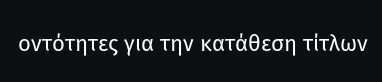οντότητες για την κατάθεση τίτλων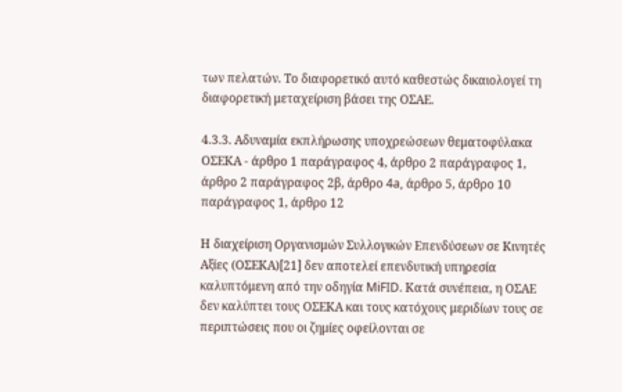των πελατών. Το διαφορετικό αυτό καθεστώς δικαιολογεί τη διαφορετική μεταχείριση βάσει της ΟΣΑΕ.

4.3.3. Αδυναμία εκπλήρωσης υποχρεώσεων θεματοφύλακα ΟΣΕΚΑ - άρθρο 1 παράγραφος 4, άρθρο 2 παράγραφος 1, άρθρο 2 παράγραφος 2β, άρθρο 4a, άρθρο 5, άρθρο 10 παράγραφος 1, άρθρο 12

Η διαχείριση Οργανισμών Συλλογικών Επενδύσεων σε Κινητές Αξίες (ΟΣΕΚΑ)[21] δεν αποτελεί επενδυτική υπηρεσία καλυπτόμενη από την οδηγία MiFID. Κατά συνέπεια, η ΟΣΑΕ δεν καλύπτει τους ΟΣΕΚΑ και τους κατόχους μεριδίων τους σε περιπτώσεις που οι ζημίες οφείλονται σε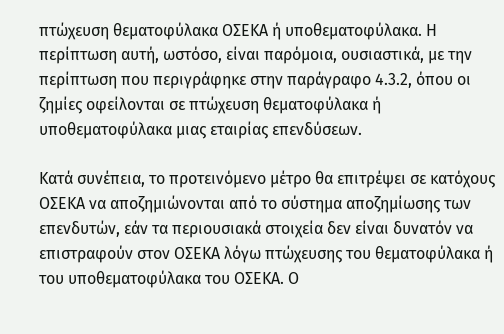πτώχευση θεματοφύλακα ΟΣΕΚΑ ή υποθεματοφύλακα. Η περίπτωση αυτή, ωστόσο, είναι παρόμοια, ουσιαστικά, με την περίπτωση που περιγράφηκε στην παράγραφο 4.3.2, όπου οι ζημίες οφείλονται σε πτώχευση θεματοφύλακα ή υποθεματοφύλακα μιας εταιρίας επενδύσεων.

Κατά συνέπεια, το προτεινόμενο μέτρο θα επιτρέψει σε κατόχους ΟΣΕΚΑ να αποζημιώνονται από το σύστημα αποζημίωσης των επενδυτών, εάν τα περιουσιακά στοιχεία δεν είναι δυνατόν να επιστραφούν στον ΟΣΕΚΑ λόγω πτώχευσης του θεματοφύλακα ή του υποθεματοφύλακα του ΟΣΕΚΑ. Ο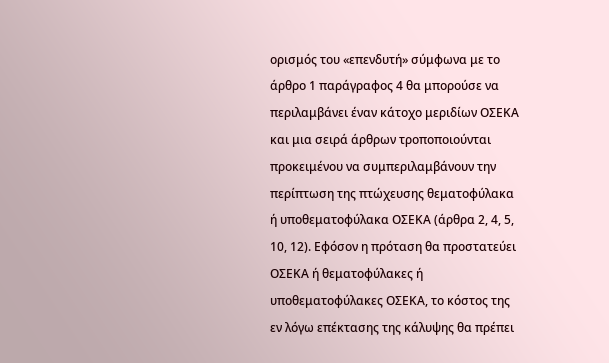ορισμός του «επενδυτή» σύμφωνα με το άρθρο 1 παράγραφος 4 θα μπορούσε να περιλαμβάνει έναν κάτοχο μεριδίων ΟΣΕΚΑ και μια σειρά άρθρων τροποποιούνται προκειμένου να συμπεριλαμβάνουν την περίπτωση της πτώχευσης θεματοφύλακα ή υποθεματοφύλακα ΟΣΕΚΑ (άρθρα 2, 4, 5, 10, 12). Εφόσον η πρόταση θα προστατεύει ΟΣΕΚΑ ή θεματοφύλακες ή υποθεματοφύλακες ΟΣΕΚΑ, το κόστος της εν λόγω επέκτασης της κάλυψης θα πρέπει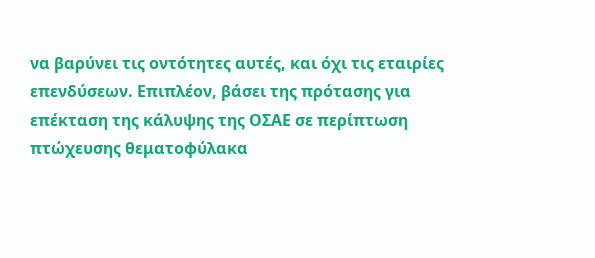να βαρύνει τις οντότητες αυτές, και όχι τις εταιρίες επενδύσεων. Επιπλέον, βάσει της πρότασης για επέκταση της κάλυψης της ΟΣΑΕ σε περίπτωση πτώχευσης θεματοφύλακα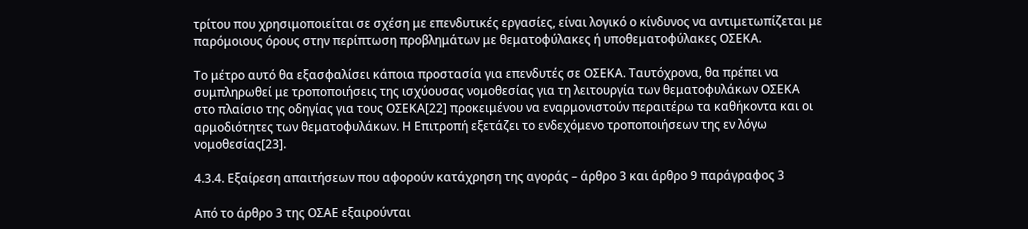τρίτου που χρησιμοποιείται σε σχέση με επενδυτικές εργασίες, είναι λογικό ο κίνδυνος να αντιμετωπίζεται με παρόμοιους όρους στην περίπτωση προβλημάτων με θεματοφύλακες ή υποθεματοφύλακες ΟΣΕΚΑ.

Το μέτρο αυτό θα εξασφαλίσει κάποια προστασία για επενδυτές σε ΟΣΕΚΑ. Ταυτόχρονα, θα πρέπει να συμπληρωθεί με τροποποιήσεις της ισχύουσας νομοθεσίας για τη λειτουργία των θεματοφυλάκων ΟΣΕΚΑ στο πλαίσιο της οδηγίας για τους ΟΣΕΚΑ[22] προκειμένου να εναρμονιστούν περαιτέρω τα καθήκοντα και οι αρμοδιότητες των θεματοφυλάκων. Η Επιτροπή εξετάζει το ενδεχόμενο τροποποιήσεων της εν λόγω νομοθεσίας[23].

4.3.4. Εξαίρεση απαιτήσεων που αφορούν κατάχρηση της αγοράς – άρθρο 3 και άρθρο 9 παράγραφος 3

Από το άρθρο 3 της ΟΣΑΕ εξαιρούνται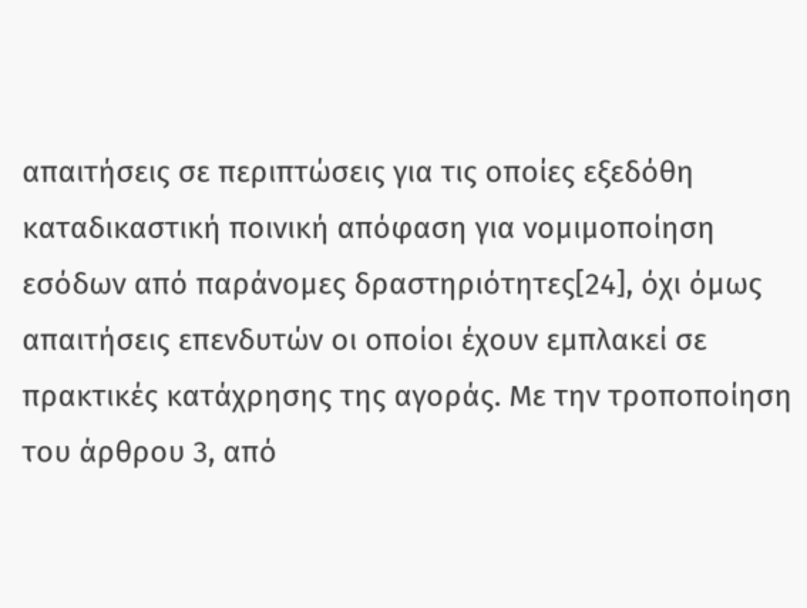απαιτήσεις σε περιπτώσεις για τις οποίες εξεδόθη καταδικαστική ποινική απόφαση για νομιμοποίηση εσόδων από παράνομες δραστηριότητες[24], όχι όμως απαιτήσεις επενδυτών οι οποίοι έχουν εμπλακεί σε πρακτικές κατάχρησης της αγοράς. Με την τροποποίηση του άρθρου 3, από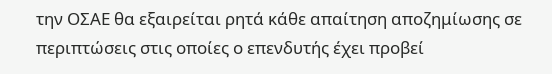την ΟΣΑΕ θα εξαιρείται ρητά κάθε απαίτηση αποζημίωσης σε περιπτώσεις στις οποίες ο επενδυτής έχει προβεί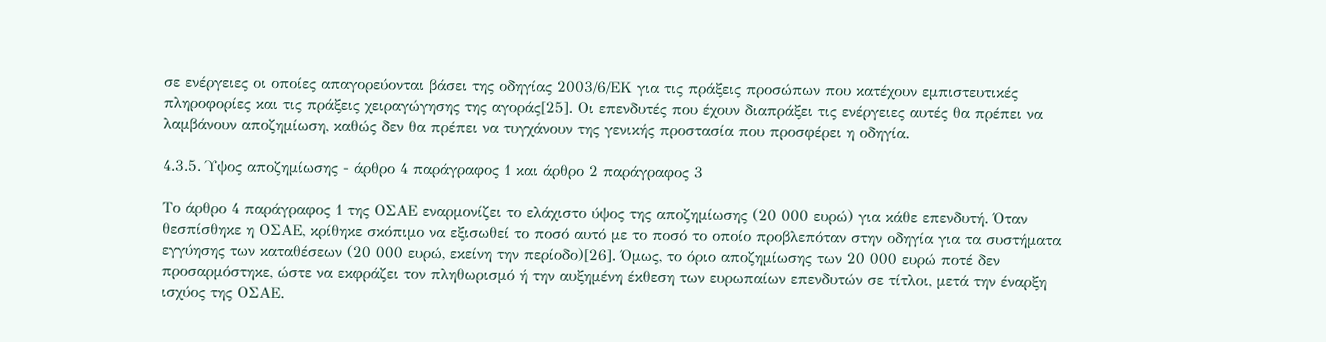σε ενέργειες οι οποίες απαγορεύονται βάσει της οδηγίας 2003/6/ΕΚ για τις πράξεις προσώπων που κατέχουν εμπιστευτικές πληροφορίες και τις πράξεις χειραγώγησης της αγοράς[25]. Οι επενδυτές που έχουν διαπράξει τις ενέργειες αυτές θα πρέπει να λαμβάνουν αποζημίωση, καθώς δεν θα πρέπει να τυγχάνουν της γενικής προστασία που προσφέρει η οδηγία.

4.3.5. Ύψος αποζημίωσης - άρθρο 4 παράγραφος 1 και άρθρο 2 παράγραφος 3

Το άρθρο 4 παράγραφος 1 της ΟΣΑΕ εναρμονίζει το ελάχιστο ύψος της αποζημίωσης (20 000 ευρώ) για κάθε επενδυτή. Όταν θεσπίσθηκε η ΟΣΑΕ, κρίθηκε σκόπιμο να εξισωθεί το ποσό αυτό με το ποσό το οποίο προβλεπόταν στην οδηγία για τα συστήματα εγγύησης των καταθέσεων (20 000 ευρώ, εκείνη την περίοδο)[26]. Όμως, το όριο αποζημίωσης των 20 000 ευρώ ποτέ δεν προσαρμόστηκε, ώστε να εκφράζει τον πληθωρισμό ή την αυξημένη έκθεση των ευρωπαίων επενδυτών σε τίτλοι, μετά την έναρξη ισχύος της ΟΣΑΕ.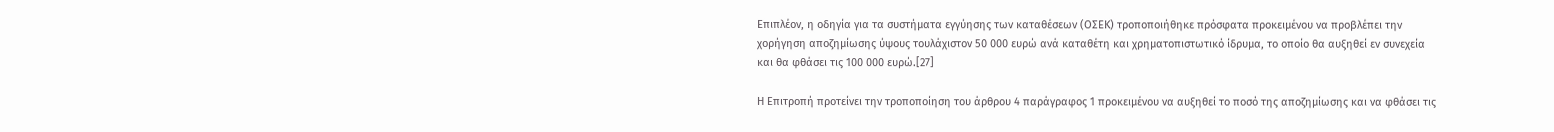Επιπλέον, η οδηγία για τα συστήματα εγγύησης των καταθέσεων (ΟΣΕΚ) τροποποιήθηκε πρόσφατα προκειμένου να προβλέπει την χορήγηση αποζημίωσης ύψους τουλάχιστον 50 000 ευρώ ανά καταθέτη και χρηματοπιστωτικό ίδρυμα, το οποίο θα αυξηθεί εν συνεχεία και θα φθάσει τις 100 000 ευρώ.[27]

Η Επιτροπή προτείνει την τροποποίηση του άρθρου 4 παράγραφος 1 προκειμένου να αυξηθεί το ποσό της αποζημίωσης και να φθάσει τις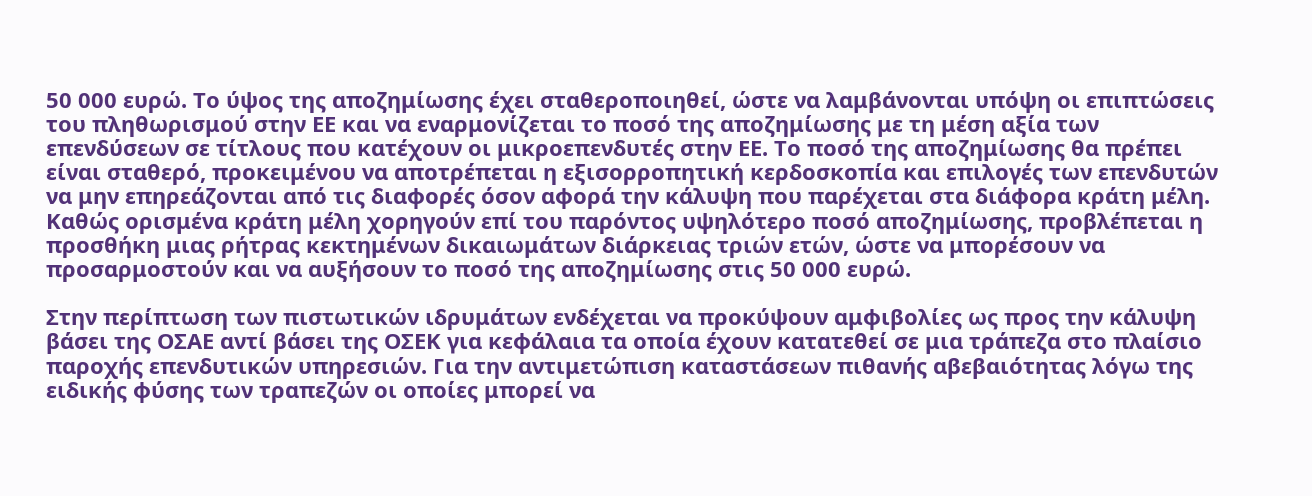50 000 ευρώ. Το ύψος της αποζημίωσης έχει σταθεροποιηθεί, ώστε να λαμβάνονται υπόψη οι επιπτώσεις του πληθωρισμού στην ΕΕ και να εναρμονίζεται το ποσό της αποζημίωσης με τη μέση αξία των επενδύσεων σε τίτλους που κατέχουν οι μικροεπενδυτές στην ΕΕ. Το ποσό της αποζημίωσης θα πρέπει είναι σταθερό, προκειμένου να αποτρέπεται η εξισορροπητική κερδοσκοπία και επιλογές των επενδυτών να μην επηρεάζονται από τις διαφορές όσον αφορά την κάλυψη που παρέχεται στα διάφορα κράτη μέλη. Καθώς ορισμένα κράτη μέλη χορηγούν επί του παρόντος υψηλότερο ποσό αποζημίωσης, προβλέπεται η προσθήκη μιας ρήτρας κεκτημένων δικαιωμάτων διάρκειας τριών ετών, ώστε να μπορέσουν να προσαρμοστούν και να αυξήσουν το ποσό της αποζημίωσης στις 50 000 ευρώ.

Στην περίπτωση των πιστωτικών ιδρυμάτων ενδέχεται να προκύψουν αμφιβολίες ως προς την κάλυψη βάσει της ΟΣΑΕ αντί βάσει της ΟΣΕΚ για κεφάλαια τα οποία έχουν κατατεθεί σε μια τράπεζα στο πλαίσιο παροχής επενδυτικών υπηρεσιών. Για την αντιμετώπιση καταστάσεων πιθανής αβεβαιότητας λόγω της ειδικής φύσης των τραπεζών οι οποίες μπορεί να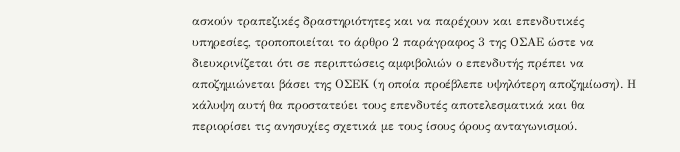ασκούν τραπεζικές δραστηριότητες και να παρέχουν και επενδυτικές υπηρεσίες, τροποποιείται το άρθρο 2 παράγραφος 3 της ΟΣΑΕ ώστε να διευκρινίζεται ότι σε περιπτώσεις αμφιβολιών ο επενδυτής πρέπει να αποζημιώνεται βάσει της ΟΣΕΚ (η οποία προέβλεπε υψηλότερη αποζημίωση). Η κάλυψη αυτή θα προστατεύει τους επενδυτές αποτελεσματικά και θα περιορίσει τις ανησυχίες σχετικά με τους ίσους όρους ανταγωνισμού.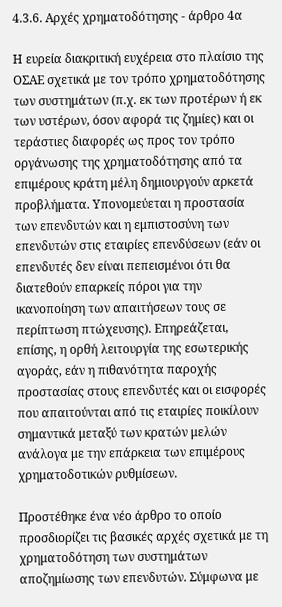4.3.6. Αρχές χρηματοδότησης - άρθρο 4α

Η ευρεία διακριτική ευχέρεια στο πλαίσιο της ΟΣΑΕ σχετικά με τον τρόπο χρηματοδότησης των συστημάτων (π.χ. εκ των προτέρων ή εκ των υστέρων, όσον αφορά τις ζημίες) και οι τεράστιες διαφορές ως προς τον τρόπο οργάνωσης της χρηματοδότησης από τα επιμέρους κράτη μέλη δημιουργούν αρκετά προβλήματα. Υπονομεύεται η προστασία των επενδυτών και η εμπιστοσύνη των επενδυτών στις εταιρίες επενδύσεων (εάν οι επενδυτές δεν είναι πεπεισμένοι ότι θα διατεθούν επαρκείς πόροι για την ικανοποίηση των απαιτήσεων τους σε περίπτωση πτώχευσης). Επηρεάζεται, επίσης, η ορθή λειτουργία της εσωτερικής αγοράς, εάν η πιθανότητα παροχής προστασίας στους επενδυτές και οι εισφορές που απαιτούνται από τις εταιρίες ποικίλουν σημαντικά μεταξύ των κρατών μελών ανάλογα με την επάρκεια των επιμέρους χρηματοδοτικών ρυθμίσεων.

Προστέθηκε ένα νέο άρθρο το οποίο προσδιορίζει τις βασικές αρχές σχετικά με τη χρηματοδότηση των συστημάτων αποζημίωσης των επενδυτών. Σύμφωνα με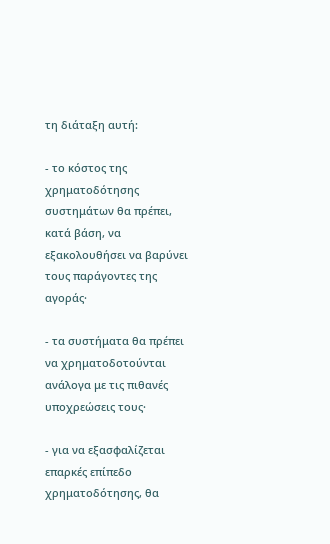τη διάταξη αυτή:

- το κόστος της χρηματοδότησης συστημάτων θα πρέπει, κατά βάση, να εξακολουθήσει να βαρύνει τους παράγοντες της αγοράς·

- τα συστήματα θα πρέπει να χρηματοδοτούνται ανάλογα με τις πιθανές υποχρεώσεις τους·

- για να εξασφαλίζεται επαρκές επίπεδο χρηματοδότησης, θα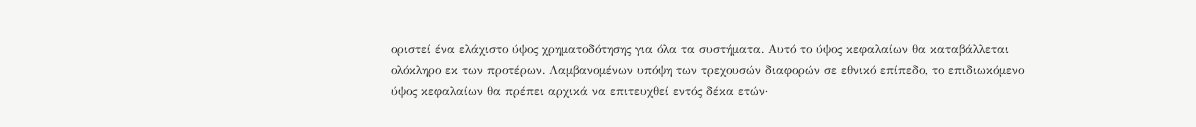οριστεί ένα ελάχιστο ύψος χρηματοδότησης για όλα τα συστήματα. Αυτό το ύψος κεφαλαίων θα καταβάλλεται ολόκληρο εκ των προτέρων. Λαμβανομένων υπόψη των τρεχουσών διαφορών σε εθνικό επίπεδο, το επιδιωκόμενο ύψος κεφαλαίων θα πρέπει αρχικά να επιτευχθεί εντός δέκα ετών·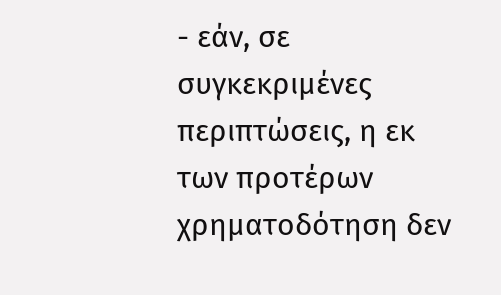- εάν, σε συγκεκριμένες περιπτώσεις, η εκ των προτέρων χρηματοδότηση δεν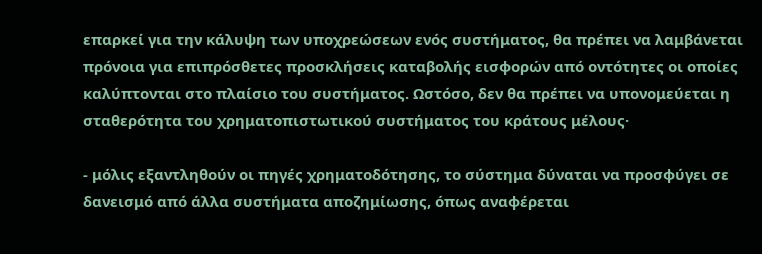επαρκεί για την κάλυψη των υποχρεώσεων ενός συστήματος, θα πρέπει να λαμβάνεται πρόνοια για επιπρόσθετες προσκλήσεις καταβολής εισφορών από οντότητες οι οποίες καλύπτονται στο πλαίσιο του συστήματος. Ωστόσο, δεν θα πρέπει να υπονομεύεται η σταθερότητα του χρηματοπιστωτικού συστήματος του κράτους μέλους·

- μόλις εξαντληθούν οι πηγές χρηματοδότησης, το σύστημα δύναται να προσφύγει σε δανεισμό από άλλα συστήματα αποζημίωσης, όπως αναφέρεται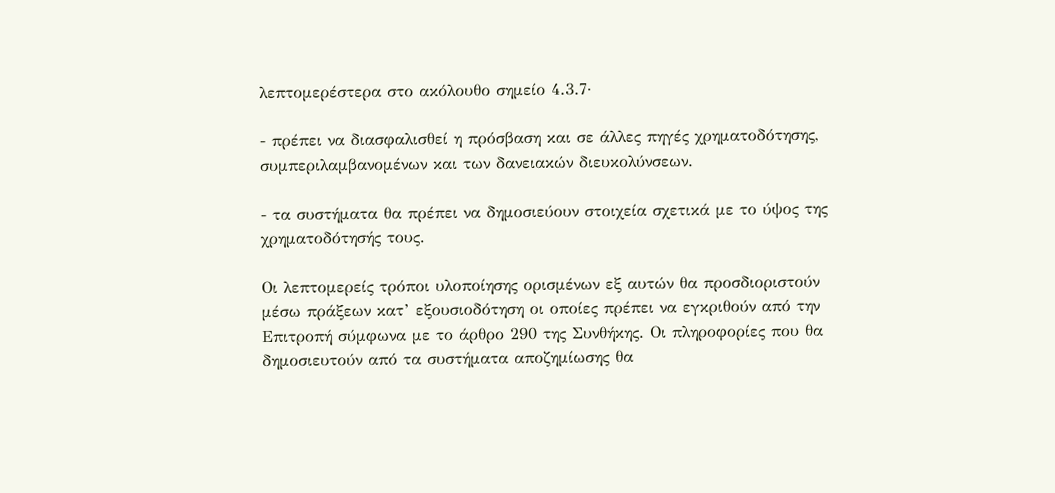λεπτομερέστερα στο ακόλουθο σημείο 4.3.7·

- πρέπει να διασφαλισθεί η πρόσβαση και σε άλλες πηγές χρηματοδότησης, συμπεριλαμβανομένων και των δανειακών διευκολύνσεων.

- τα συστήματα θα πρέπει να δημοσιεύουν στοιχεία σχετικά με το ύψος της χρηματοδότησής τους.

Οι λεπτομερείς τρόποι υλοποίησης ορισμένων εξ αυτών θα προσδιοριστούν μέσω πράξεων κατ’ εξουσιοδότηση οι οποίες πρέπει να εγκριθούν από την Επιτροπή σύμφωνα με το άρθρο 290 της Συνθήκης. Οι πληροφορίες που θα δημοσιευτούν από τα συστήματα αποζημίωσης θα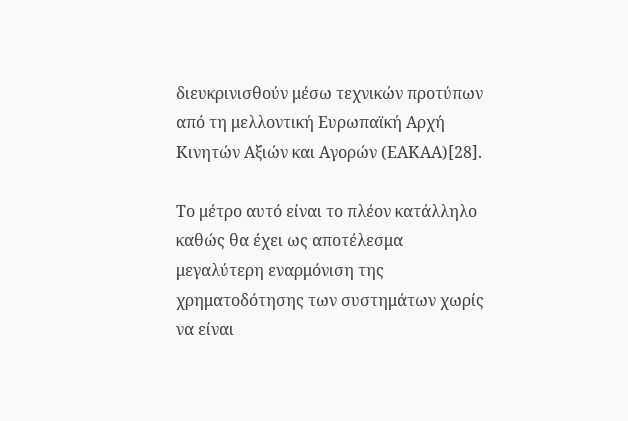διευκρινισθούν μέσω τεχνικών προτύπων από τη μελλοντική Ευρωπαϊκή Αρχή Κινητών Αξιών και Αγορών (ΕΑΚΑΑ)[28].

Το μέτρο αυτό είναι το πλέον κατάλληλο καθώς θα έχει ως αποτέλεσμα μεγαλύτερη εναρμόνιση της χρηματοδότησης των συστημάτων χωρίς να είναι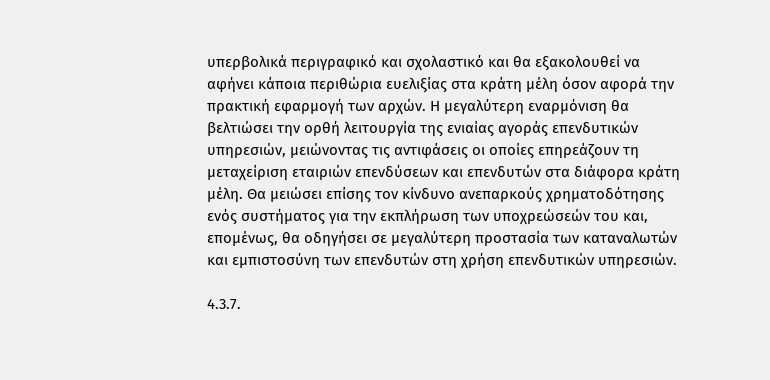υπερβολικά περιγραφικό και σχολαστικό και θα εξακολουθεί να αφήνει κάποια περιθώρια ευελιξίας στα κράτη μέλη όσον αφορά την πρακτική εφαρμογή των αρχών. Η μεγαλύτερη εναρμόνιση θα βελτιώσει την ορθή λειτουργία της ενιαίας αγοράς επενδυτικών υπηρεσιών, μειώνοντας τις αντιφάσεις οι οποίες επηρεάζουν τη μεταχείριση εταιριών επενδύσεων και επενδυτών στα διάφορα κράτη μέλη. Θα μειώσει επίσης τον κίνδυνο ανεπαρκούς χρηματοδότησης ενός συστήματος για την εκπλήρωση των υποχρεώσεών του και, επομένως, θα οδηγήσει σε μεγαλύτερη προστασία των καταναλωτών και εμπιστοσύνη των επενδυτών στη χρήση επενδυτικών υπηρεσιών.

4.3.7.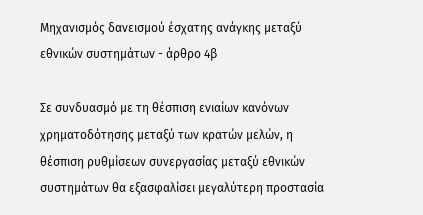Μηχανισμός δανεισμού έσχατης ανάγκης μεταξύ εθνικών συστημάτων - άρθρο 4β

Σε συνδυασμό με τη θέσπιση ενιαίων κανόνων χρηματοδότησης μεταξύ των κρατών μελών, η θέσπιση ρυθμίσεων συνεργασίας μεταξύ εθνικών συστημάτων θα εξασφαλίσει μεγαλύτερη προστασία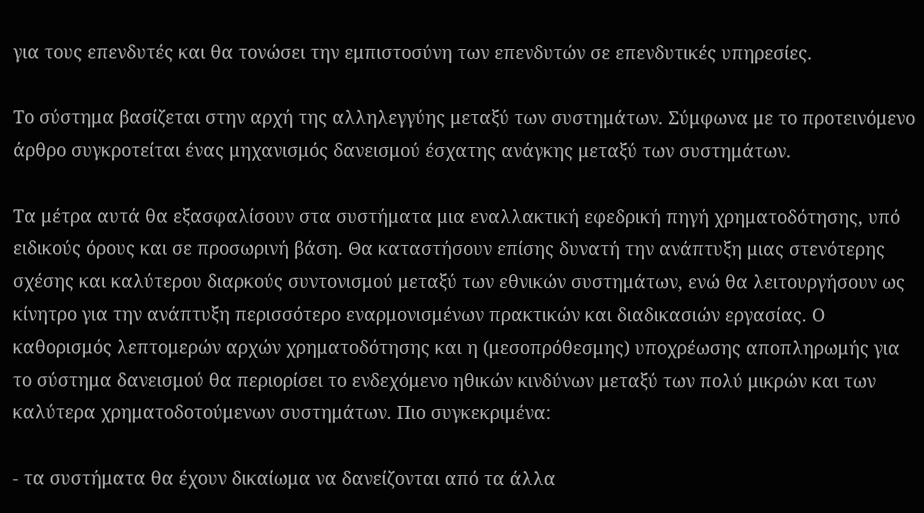για τους επενδυτές και θα τονώσει την εμπιστοσύνη των επενδυτών σε επενδυτικές υπηρεσίες.

Το σύστημα βασίζεται στην αρχή της αλληλεγγύης μεταξύ των συστημάτων. Σύμφωνα με το προτεινόμενο άρθρο συγκροτείται ένας μηχανισμός δανεισμού έσχατης ανάγκης μεταξύ των συστημάτων.

Τα μέτρα αυτά θα εξασφαλίσουν στα συστήματα μια εναλλακτική εφεδρική πηγή χρηματοδότησης, υπό ειδικούς όρους και σε προσωρινή βάση. Θα καταστήσουν επίσης δυνατή την ανάπτυξη μιας στενότερης σχέσης και καλύτερου διαρκούς συντονισμού μεταξύ των εθνικών συστημάτων, ενώ θα λειτουργήσουν ως κίνητρο για την ανάπτυξη περισσότερο εναρμονισμένων πρακτικών και διαδικασιών εργασίας. Ο καθορισμός λεπτομερών αρχών χρηματοδότησης και η (μεσοπρόθεσμης) υποχρέωσης αποπληρωμής για το σύστημα δανεισμού θα περιορίσει το ενδεχόμενο ηθικών κινδύνων μεταξύ των πολύ μικρών και των καλύτερα χρηματοδοτούμενων συστημάτων. Πιο συγκεκριμένα:

- τα συστήματα θα έχουν δικαίωμα να δανείζονται από τα άλλα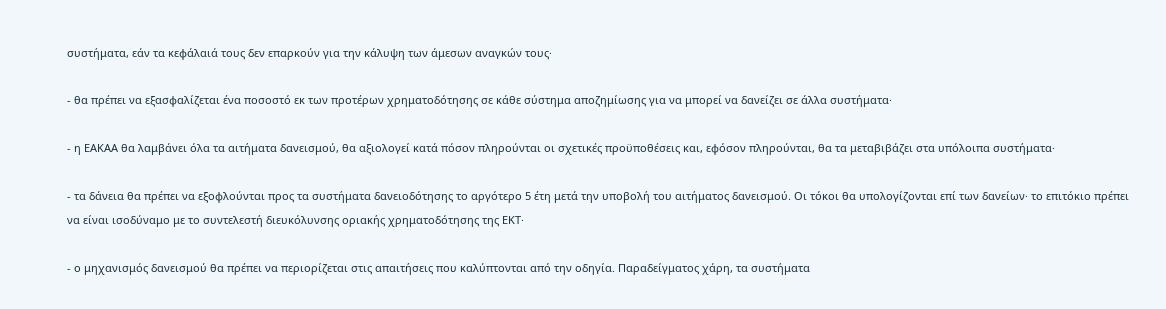συστήματα, εάν τα κεφάλαιά τους δεν επαρκούν για την κάλυψη των άμεσων αναγκών τους·

- θα πρέπει να εξασφαλίζεται ένα ποσοστό εκ των προτέρων χρηματοδότησης σε κάθε σύστημα αποζημίωσης για να μπορεί να δανείζει σε άλλα συστήματα·

- η ΕΑΚΑΑ θα λαμβάνει όλα τα αιτήματα δανεισμού, θα αξιολογεί κατά πόσον πληρούνται οι σχετικές προϋποθέσεις και, εφόσον πληρούνται, θα τα μεταβιβάζει στα υπόλοιπα συστήματα·

- τα δάνεια θα πρέπει να εξοφλούνται προς τα συστήματα δανειοδότησης το αργότερο 5 έτη μετά την υποβολή του αιτήματος δανεισμού. Οι τόκοι θα υπολογίζονται επί των δανείων· το επιτόκιο πρέπει να είναι ισοδύναμο με το συντελεστή διευκόλυνσης οριακής χρηματοδότησης της ΕΚΤ·

- ο μηχανισμός δανεισμού θα πρέπει να περιορίζεται στις απαιτήσεις που καλύπτονται από την οδηγία. Παραδείγματος χάρη, τα συστήματα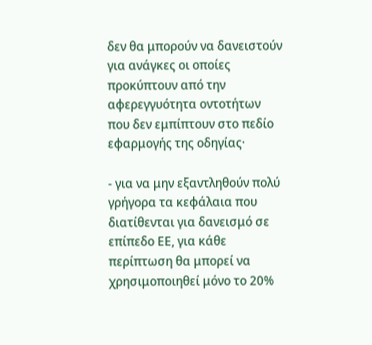δεν θα μπορούν να δανειστούν για ανάγκες οι οποίες προκύπτουν από την αφερεγγυότητα οντοτήτων που δεν εμπίπτουν στο πεδίο εφαρμογής της οδηγίας·

- για να μην εξαντληθούν πολύ γρήγορα τα κεφάλαια που διατίθενται για δανεισμό σε επίπεδο ΕΕ, για κάθε περίπτωση θα μπορεί να χρησιμοποιηθεί μόνο το 20%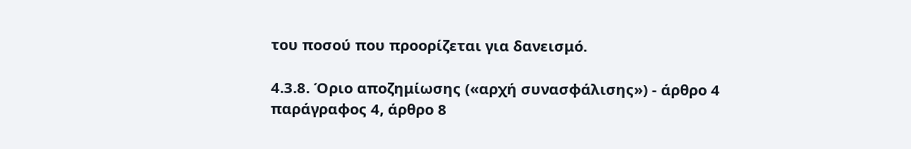του ποσού που προορίζεται για δανεισμό.

4.3.8. Όριο αποζημίωσης («αρχή συνασφάλισης») - άρθρο 4 παράγραφος 4, άρθρο 8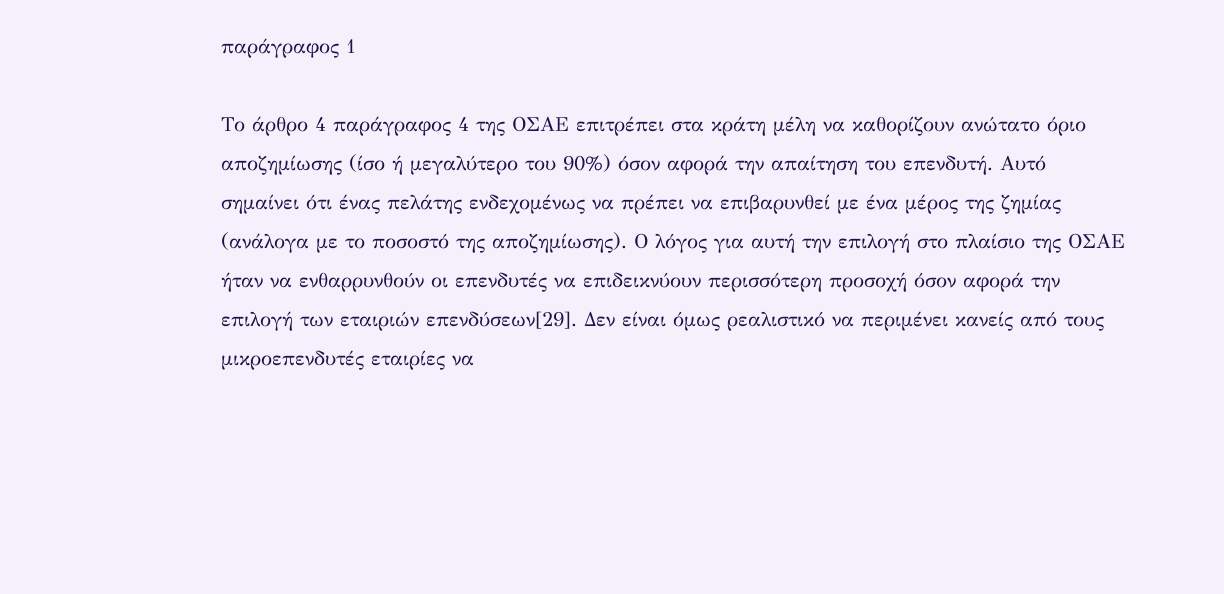παράγραφος 1

Το άρθρο 4 παράγραφος 4 της ΟΣΑΕ επιτρέπει στα κράτη μέλη να καθορίζουν ανώτατο όριο αποζημίωσης (ίσο ή μεγαλύτερο του 90%) όσον αφορά την απαίτηση του επενδυτή. Αυτό σημαίνει ότι ένας πελάτης ενδεχομένως να πρέπει να επιβαρυνθεί με ένα μέρος της ζημίας (ανάλογα με το ποσοστό της αποζημίωσης). Ο λόγος για αυτή την επιλογή στο πλαίσιο της ΟΣΑΕ ήταν να ενθαρρυνθούν οι επενδυτές να επιδεικνύουν περισσότερη προσοχή όσον αφορά την επιλογή των εταιριών επενδύσεων[29]. Δεν είναι όμως ρεαλιστικό να περιμένει κανείς από τους μικροεπενδυτές εταιρίες να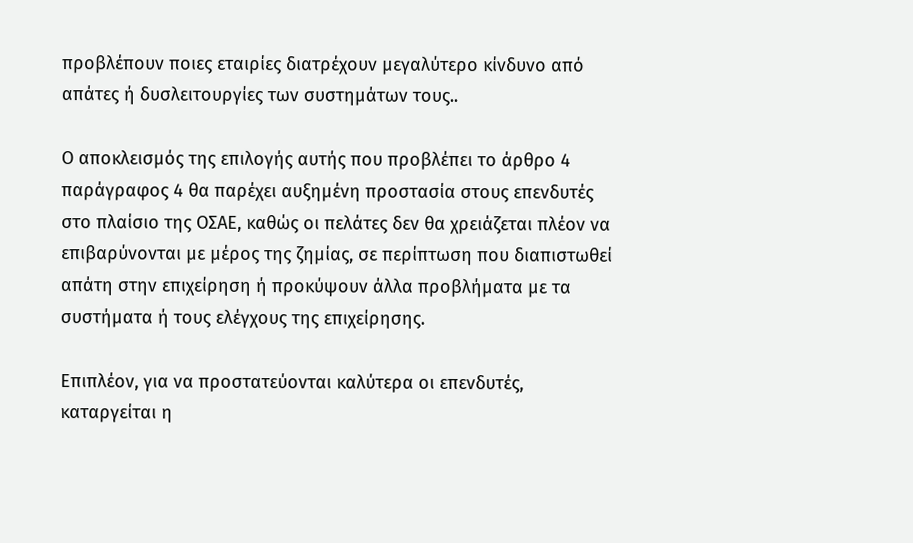προβλέπουν ποιες εταιρίες διατρέχουν μεγαλύτερο κίνδυνο από απάτες ή δυσλειτουργίες των συστημάτων τους..

Ο αποκλεισμός της επιλογής αυτής που προβλέπει το άρθρο 4 παράγραφος 4 θα παρέχει αυξημένη προστασία στους επενδυτές στο πλαίσιο της ΟΣΑΕ, καθώς οι πελάτες δεν θα χρειάζεται πλέον να επιβαρύνονται με μέρος της ζημίας, σε περίπτωση που διαπιστωθεί απάτη στην επιχείρηση ή προκύψουν άλλα προβλήματα με τα συστήματα ή τους ελέγχους της επιχείρησης.

Επιπλέον, για να προστατεύονται καλύτερα οι επενδυτές, καταργείται η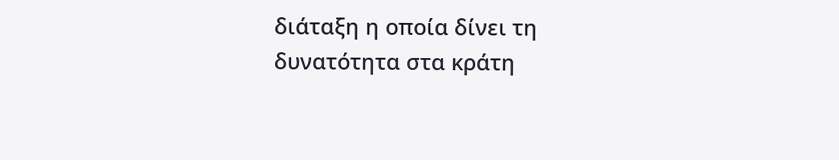διάταξη η οποία δίνει τη δυνατότητα στα κράτη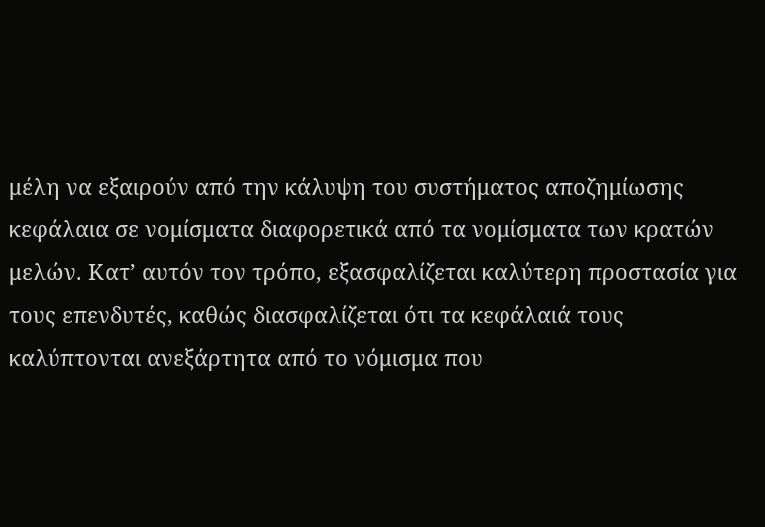μέλη να εξαιρούν από την κάλυψη του συστήματος αποζημίωσης κεφάλαια σε νομίσματα διαφορετικά από τα νομίσματα των κρατών μελών. Κατ’ αυτόν τον τρόπο, εξασφαλίζεται καλύτερη προστασία για τους επενδυτές, καθώς διασφαλίζεται ότι τα κεφάλαιά τους καλύπτονται ανεξάρτητα από το νόμισμα που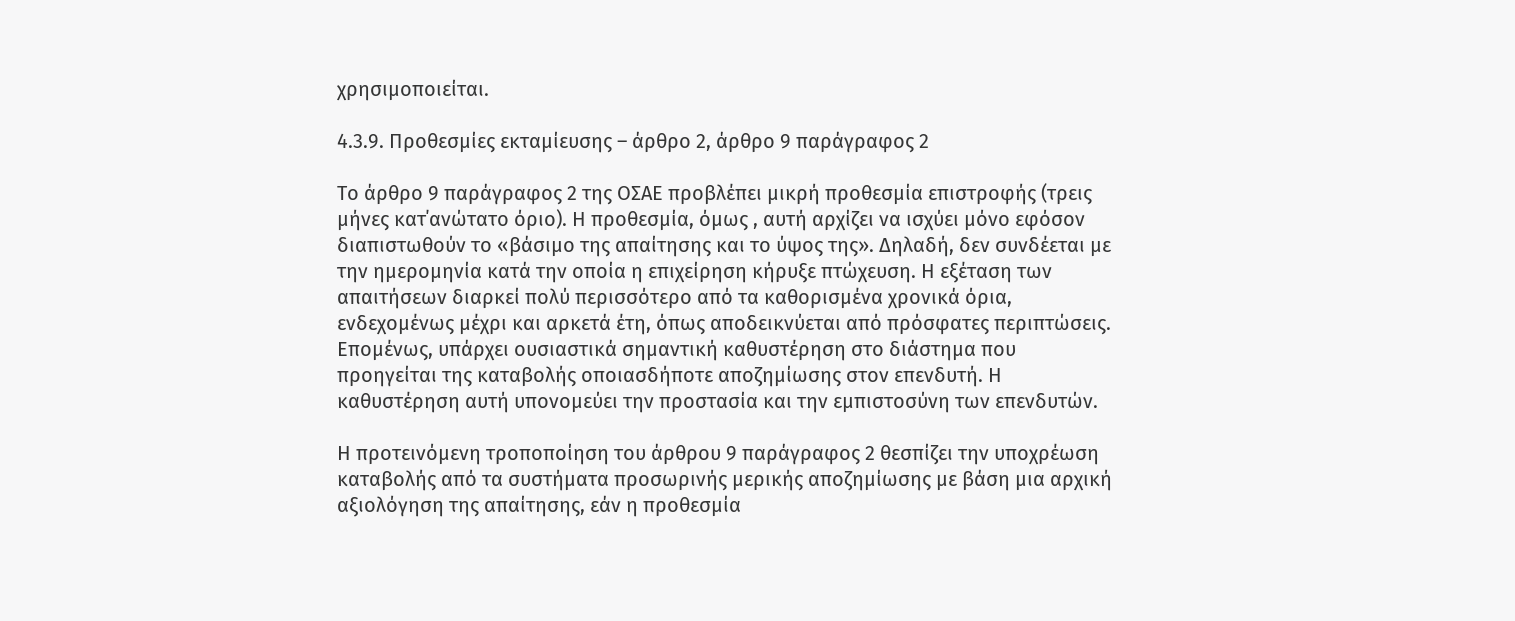χρησιμοποιείται.

4.3.9. Προθεσμίες εκταμίευσης – άρθρο 2, άρθρο 9 παράγραφος 2

Το άρθρο 9 παράγραφος 2 της ΟΣΑΕ προβλέπει μικρή προθεσμία επιστροφής (τρεις μήνες κατ΄ανώτατο όριο). Η προθεσμία, όμως , αυτή αρχίζει να ισχύει μόνο εφόσον διαπιστωθούν το «βάσιμο της απαίτησης και το ύψος της». Δηλαδή, δεν συνδέεται με την ημερομηνία κατά την οποία η επιχείρηση κήρυξε πτώχευση. Η εξέταση των απαιτήσεων διαρκεί πολύ περισσότερο από τα καθορισμένα χρονικά όρια, ενδεχομένως μέχρι και αρκετά έτη, όπως αποδεικνύεται από πρόσφατες περιπτώσεις. Επομένως, υπάρχει ουσιαστικά σημαντική καθυστέρηση στο διάστημα που προηγείται της καταβολής οποιασδήποτε αποζημίωσης στον επενδυτή. Η καθυστέρηση αυτή υπονομεύει την προστασία και την εμπιστοσύνη των επενδυτών.

Η προτεινόμενη τροποποίηση του άρθρου 9 παράγραφος 2 θεσπίζει την υποχρέωση καταβολής από τα συστήματα προσωρινής μερικής αποζημίωσης με βάση μια αρχική αξιολόγηση της απαίτησης, εάν η προθεσμία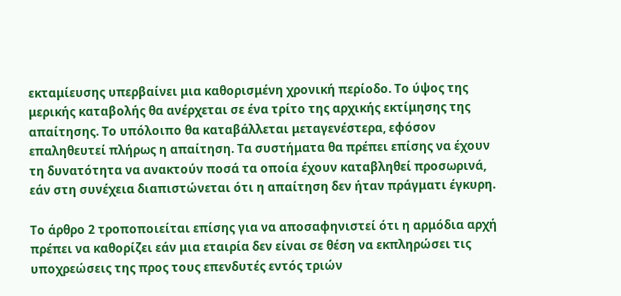εκταμίευσης υπερβαίνει μια καθορισμένη χρονική περίοδο. Το ύψος της μερικής καταβολής θα ανέρχεται σε ένα τρίτο της αρχικής εκτίμησης της απαίτησης. Το υπόλοιπο θα καταβάλλεται μεταγενέστερα, εφόσον επαληθευτεί πλήρως η απαίτηση. Τα συστήματα θα πρέπει επίσης να έχουν τη δυνατότητα να ανακτούν ποσά τα οποία έχουν καταβληθεί προσωρινά, εάν στη συνέχεια διαπιστώνεται ότι η απαίτηση δεν ήταν πράγματι έγκυρη.

Το άρθρο 2 τροποποιείται επίσης για να αποσαφηνιστεί ότι η αρμόδια αρχή πρέπει να καθορίζει εάν μια εταιρία δεν είναι σε θέση να εκπληρώσει τις υποχρεώσεις της προς τους επενδυτές εντός τριών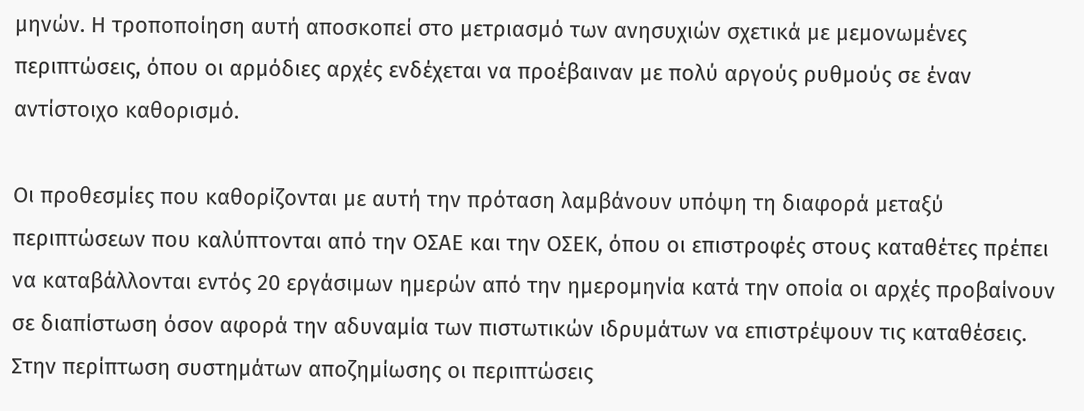μηνών. Η τροποποίηση αυτή αποσκοπεί στο μετριασμό των ανησυχιών σχετικά με μεμονωμένες περιπτώσεις, όπου οι αρμόδιες αρχές ενδέχεται να προέβαιναν με πολύ αργούς ρυθμούς σε έναν αντίστοιχο καθορισμό.

Οι προθεσμίες που καθορίζονται με αυτή την πρόταση λαμβάνουν υπόψη τη διαφορά μεταξύ περιπτώσεων που καλύπτονται από την ΟΣΑΕ και την ΟΣΕΚ, όπου οι επιστροφές στους καταθέτες πρέπει να καταβάλλονται εντός 20 εργάσιμων ημερών από την ημερομηνία κατά την οποία οι αρχές προβαίνουν σε διαπίστωση όσον αφορά την αδυναμία των πιστωτικών ιδρυμάτων να επιστρέψουν τις καταθέσεις. Στην περίπτωση συστημάτων αποζημίωσης οι περιπτώσεις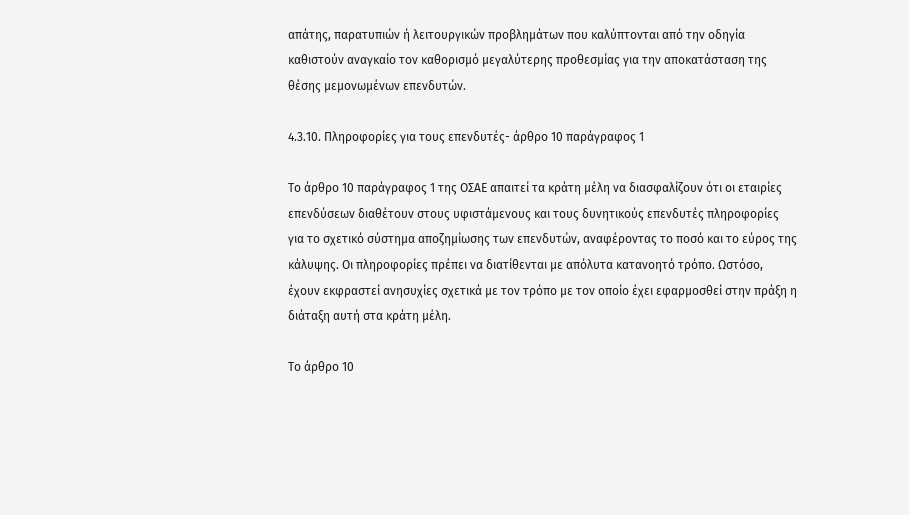απάτης, παρατυπιών ή λειτουργικών προβλημάτων που καλύπτονται από την οδηγία καθιστούν αναγκαίο τον καθορισμό μεγαλύτερης προθεσμίας για την αποκατάσταση της θέσης μεμονωμένων επενδυτών.

4.3.10. Πληροφορίες για τους επενδυτές- άρθρο 10 παράγραφος 1

Το άρθρο 10 παράγραφος 1 της ΟΣΑΕ απαιτεί τα κράτη μέλη να διασφαλίζουν ότι οι εταιρίες επενδύσεων διαθέτουν στους υφιστάμενους και τους δυνητικούς επενδυτές πληροφορίες για το σχετικό σύστημα αποζημίωσης των επενδυτών, αναφέροντας το ποσό και το εύρος της κάλυψης. Οι πληροφορίες πρέπει να διατίθενται με απόλυτα κατανοητό τρόπο. Ωστόσο, έχουν εκφραστεί ανησυχίες σχετικά με τον τρόπο με τον οποίο έχει εφαρμοσθεί στην πράξη η διάταξη αυτή στα κράτη μέλη.

Το άρθρο 10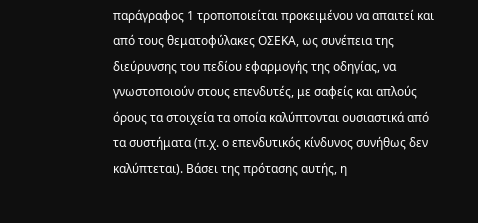παράγραφος 1 τροποποιείται προκειμένου να απαιτεί και από τους θεματοφύλακες ΟΣΕΚΑ, ως συνέπεια της διεύρυνσης του πεδίου εφαρμογής της οδηγίας, να γνωστοποιούν στους επενδυτές, με σαφείς και απλούς όρους τα στοιχεία τα οποία καλύπτονται ουσιαστικά από τα συστήματα (π.χ. ο επενδυτικός κίνδυνος συνήθως δεν καλύπτεται). Βάσει της πρότασης αυτής, η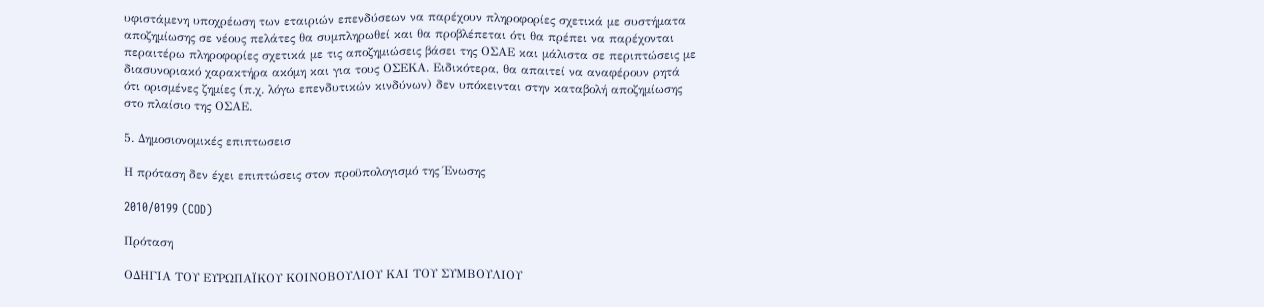υφιστάμενη υποχρέωση των εταιριών επενδύσεων να παρέχουν πληροφορίες σχετικά με συστήματα αποζημίωσης σε νέους πελάτες θα συμπληρωθεί και θα προβλέπεται ότι θα πρέπει να παρέχονται περαιτέρω πληροφορίες σχετικά με τις αποζημιώσεις βάσει της ΟΣΑΕ και μάλιστα σε περιπτώσεις με διασυνοριακό χαρακτήρα ακόμη και για τους ΟΣΕΚΑ. Ειδικότερα, θα απαιτεί να αναφέρουν ρητά ότι ορισμένες ζημίες (π.χ. λόγω επενδυτικών κινδύνων) δεν υπόκεινται στην καταβολή αποζημίωσης στο πλαίσιο της ΟΣΑΕ.

5. Δημοσιονομικές επιπτωσεισ

Η πρόταση δεν έχει επιπτώσεις στον προϋπολογισμό της Ένωσης

2010/0199 (COD)

Πρόταση

ΟΔΗΓΙΑ ΤΟΥ ΕΥΡΩΠΑΪΚΟΥ ΚΟΙΝΟΒΟΥΛΙΟΥ ΚΑΙ ΤΟΥ ΣΥΜΒΟΥΛΙΟΥ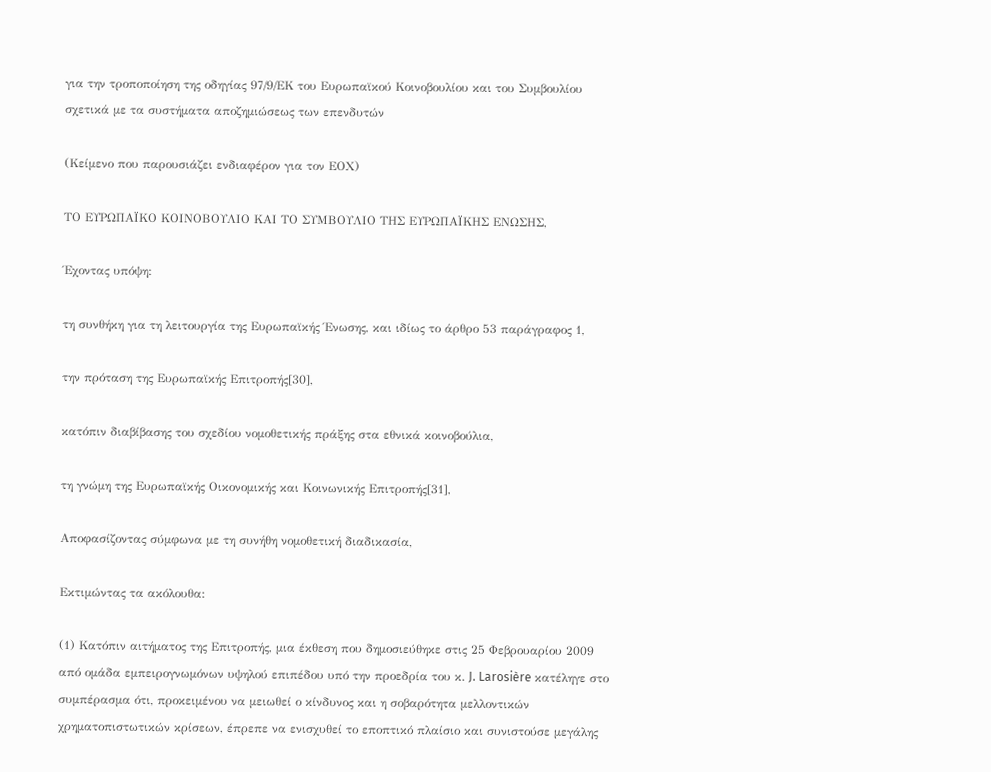για την τροποποίηση της οδηγίας 97/9/ΕΚ του Ευρωπαϊκού Κοινοβουλίου και του Συμβουλίου σχετικά με τα συστήματα αποζημιώσεως των επενδυτών

(Κείμενο που παρουσιάζει ενδιαφέρον για τον ΕΟΧ)

ΤΟ ΕΥΡΩΠΑΪΚΟ ΚΟΙΝΟΒΟΥΛΙΟ ΚΑΙ ΤΟ ΣΥΜΒΟΥΛΙΟ ΤΗΣ ΕΥΡΩΠΑΪΚΗΣ ΕΝΩΣΗΣ,

Έχοντας υπόψη:

τη συνθήκη για τη λειτουργία της Ευρωπαϊκής Ένωσης, και ιδίως το άρθρο 53 παράγραφος 1,

την πρόταση της Ευρωπαϊκής Επιτροπής[30],

κατόπιν διαβίβασης του σχεδίου νομοθετικής πράξης στα εθνικά κοινοβούλια,

τη γνώμη της Ευρωπαϊκής Οικονομικής και Κοινωνικής Επιτροπής[31],

Αποφασίζοντας σύμφωνα με τη συνήθη νομοθετική διαδικασία,

Εκτιμώντας τα ακόλουθα:

(1) Κατόπιν αιτήματος της Επιτροπής, μια έκθεση που δημοσιεύθηκε στις 25 Φεβρουαρίου 2009 από ομάδα εμπειρογνωμόνων υψηλού επιπέδου υπό την προεδρία του κ. J. Larosière κατέληγε στο συμπέρασμα ότι, προκειμένου να μειωθεί ο κίνδυνος και η σοβαρότητα μελλοντικών χρηματοπιστωτικών κρίσεων, έπρεπε να ενισχυθεί το εποπτικό πλαίσιο και συνιστούσε μεγάλης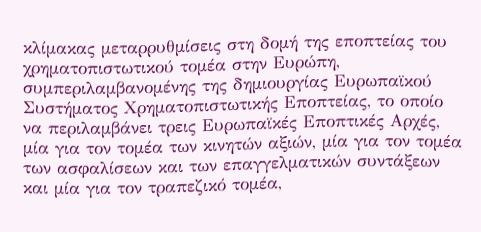κλίμακας μεταρρυθμίσεις στη δομή της εποπτείας του χρηματοπιστωτικού τομέα στην Ευρώπη, συμπεριλαμβανομένης της δημιουργίας Ευρωπαϊκού Συστήματος Χρηματοπιστωτικής Εποπτείας, το οποίο να περιλαμβάνει τρεις Ευρωπαϊκές Εποπτικές Αρχές, μία για τον τομέα των κινητών αξιών, μία για τον τομέα των ασφαλίσεων και των επαγγελματικών συντάξεων και μία για τον τραπεζικό τομέα,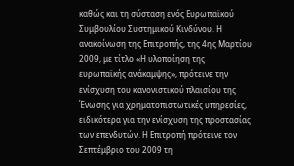καθώς και τη σύσταση ενός Ευρωπαϊκού Συμβουλίου Συστημικού Κινδύνου. Η ανακοίνωση της Επιτροπής, της 4ης Μαρτίου 2009, με τίτλο «Η υλοποίηση της ευρωπαϊκής ανάκαμψης», πρότεινε την ενίσχυση του κανονιστικού πλαισίου της Ένωσης για χρηματοπιστωτικές υπηρεσίες, ειδικότερα για την ενίσχυση της προστασίας των επενδυτών. Η Επιτροπή πρότεινε τον Σεπτέμβριο του 2009 τη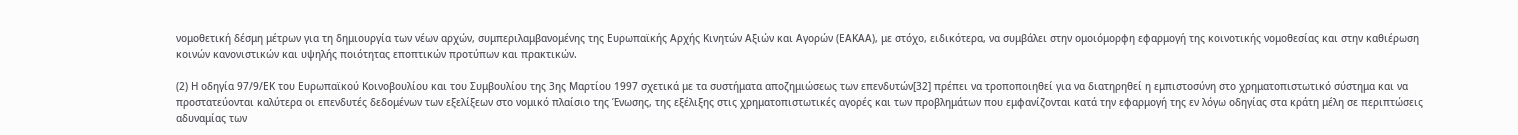νομοθετική δέσμη μέτρων για τη δημιουργία των νέων αρχών, συμπεριλαμβανομένης της Ευρωπαϊκής Αρχής Κινητών Αξιών και Αγορών (ΕΑΚΑΑ), με στόχο, ειδικότερα, να συμβάλει στην ομοιόμορφη εφαρμογή της κοινοτικής νομοθεσίας και στην καθιέρωση κοινών κανονιστικών και υψηλής ποιότητας εποπτικών προτύπων και πρακτικών.

(2) Η οδηγία 97/9/ΕΚ του Ευρωπαϊκού Κοινοβουλίου και του Συμβουλίου της 3ης Μαρτίου 1997 σχετικά με τα συστήματα αποζημιώσεως των επενδυτών[32] πρέπει να τροποποιηθεί για να διατηρηθεί η εμπιστοσύνη στο χρηματοπιστωτικό σύστημα και να προστατεύονται καλύτερα οι επενδυτές δεδομένων των εξελίξεων στο νομικό πλαίσιο της Ένωσης, της εξέλιξης στις χρηματοπιστωτικές αγορές και των προβλημάτων που εμφανίζονται κατά την εφαρμογή της εν λόγω οδηγίας στα κράτη μέλη σε περιπτώσεις αδυναμίας των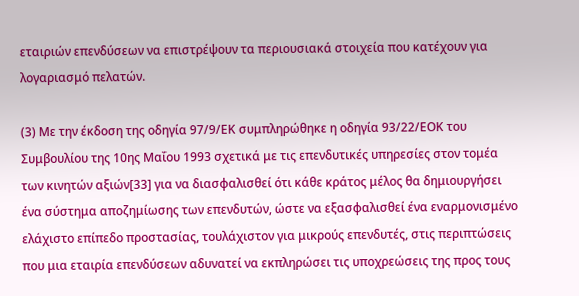εταιριών επενδύσεων να επιστρέψουν τα περιουσιακά στοιχεία που κατέχουν για λογαριασμό πελατών.

(3) Με την έκδοση της οδηγία 97/9/ΕΚ συμπληρώθηκε η οδηγία 93/22/ΕΟΚ του Συμβουλίου της 10ης Μαΐου 1993 σχετικά με τις επενδυτικές υπηρεσίες στον τομέα των κινητών αξιών[33] για να διασφαλισθεί ότι κάθε κράτος μέλος θα δημιουργήσει ένα σύστημα αποζημίωσης των επενδυτών, ώστε να εξασφαλισθεί ένα εναρμονισμένο ελάχιστο επίπεδο προστασίας, τουλάχιστον για μικρούς επενδυτές, στις περιπτώσεις που μια εταιρία επενδύσεων αδυνατεί να εκπληρώσει τις υποχρεώσεις της προς τους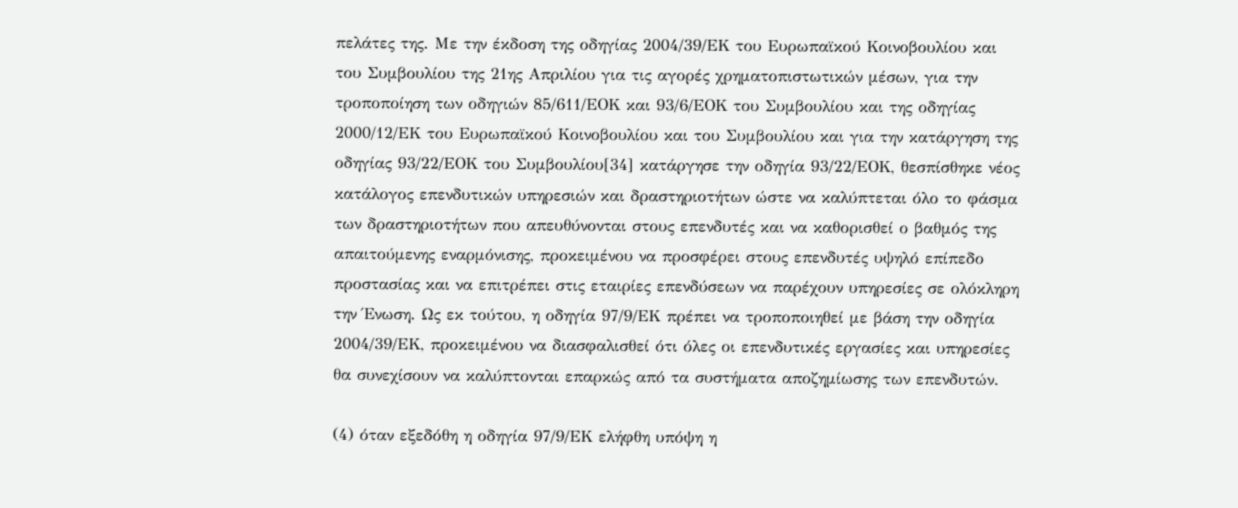πελάτες της. Με την έκδοση της οδηγίας 2004/39/ΕΚ του Ευρωπαϊκού Κοινοβουλίου και του Συμβουλίου της 21ης Απριλίου για τις αγορές χρηματοπιστωτικών μέσων, για την τροποποίηση των οδηγιών 85/611/ΕΟΚ και 93/6/ΕΟΚ του Συμβουλίου και της οδηγίας 2000/12/ΕΚ του Ευρωπαϊκού Κοινοβουλίου και του Συμβουλίου και για την κατάργηση της οδηγίας 93/22/ΕΟΚ του Συμβουλίου[34] κατάργησε την οδηγία 93/22/ΕΟΚ, θεσπίσθηκε νέος κατάλογος επενδυτικών υπηρεσιών και δραστηριοτήτων ώστε να καλύπτεται όλο το φάσμα των δραστηριοτήτων που απευθύνονται στους επενδυτές και να καθορισθεί ο βαθμός της απαιτούμενης εναρμόνισης, προκειμένου να προσφέρει στους επενδυτές υψηλό επίπεδο προστασίας και να επιτρέπει στις εταιρίες επενδύσεων να παρέχουν υπηρεσίες σε ολόκληρη την Ένωση. Ως εκ τούτου, η οδηγία 97/9/ΕΚ πρέπει να τροποποιηθεί με βάση την οδηγία 2004/39/ΕΚ, προκειμένου να διασφαλισθεί ότι όλες οι επενδυτικές εργασίες και υπηρεσίες θα συνεχίσουν να καλύπτονται επαρκώς από τα συστήματα αποζημίωσης των επενδυτών.

(4) όταν εξεδόθη η οδηγία 97/9/ΕΚ ελήφθη υπόψη η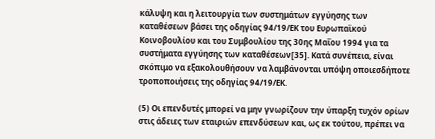κάλυψη και η λειτουργία των συστημάτων εγγύησης των καταθέσεων βάσει της οδηγίας 94/19/ΕΚ του Ευρωπαϊκού Κοινοβουλίου και του Συμβουλίου της 30ης Μαΐου 1994 για τα συστήματα εγγύησης των καταθέσεων[35]. Κατά συνέπεια, είναι σκόπιμο να εξακολουθήσουν να λαμβάνονται υπόψη οποιεσδήποτε τροποποιήσεις της οδηγίας 94/19/ΕΚ.

(5) Οι επενδυτές μπορεί να μην γνωρίζουν την ύπαρξη τυχόν ορίων στις άδειες των εταιριών επενδύσεων και, ως εκ τούτου, πρέπει να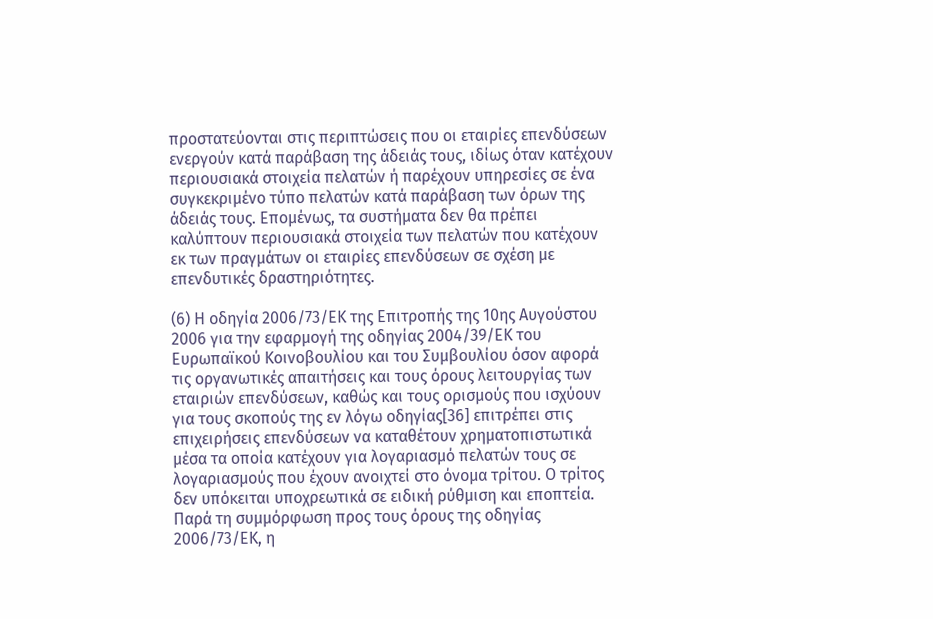προστατεύονται στις περιπτώσεις που οι εταιρίες επενδύσεων ενεργούν κατά παράβαση της άδειάς τους, ιδίως όταν κατέχουν περιουσιακά στοιχεία πελατών ή παρέχουν υπηρεσίες σε ένα συγκεκριμένο τύπο πελατών κατά παράβαση των όρων της άδειάς τους. Επομένως, τα συστήματα δεν θα πρέπει καλύπτουν περιουσιακά στοιχεία των πελατών που κατέχουν εκ των πραγμάτων οι εταιρίες επενδύσεων σε σχέση με επενδυτικές δραστηριότητες.

(6) Η οδηγία 2006/73/ΕΚ της Επιτροπής της 10ης Αυγούστου 2006 για την εφαρμογή της οδηγίας 2004/39/ΕΚ του Ευρωπαϊκού Κοινοβουλίου και του Συμβουλίου όσον αφορά τις οργανωτικές απαιτήσεις και τους όρους λειτουργίας των εταιριών επενδύσεων, καθώς και τους ορισμούς που ισχύουν για τους σκοπούς της εν λόγω οδηγίας[36] επιτρέπει στις επιχειρήσεις επενδύσεων να καταθέτουν χρηματοπιστωτικά μέσα τα οποία κατέχουν για λογαριασμό πελατών τους σε λογαριασμούς που έχουν ανοιχτεί στο όνομα τρίτου. Ο τρίτος δεν υπόκειται υποχρεωτικά σε ειδική ρύθμιση και εποπτεία. Παρά τη συμμόρφωση προς τους όρους της οδηγίας 2006/73/ΕΚ, η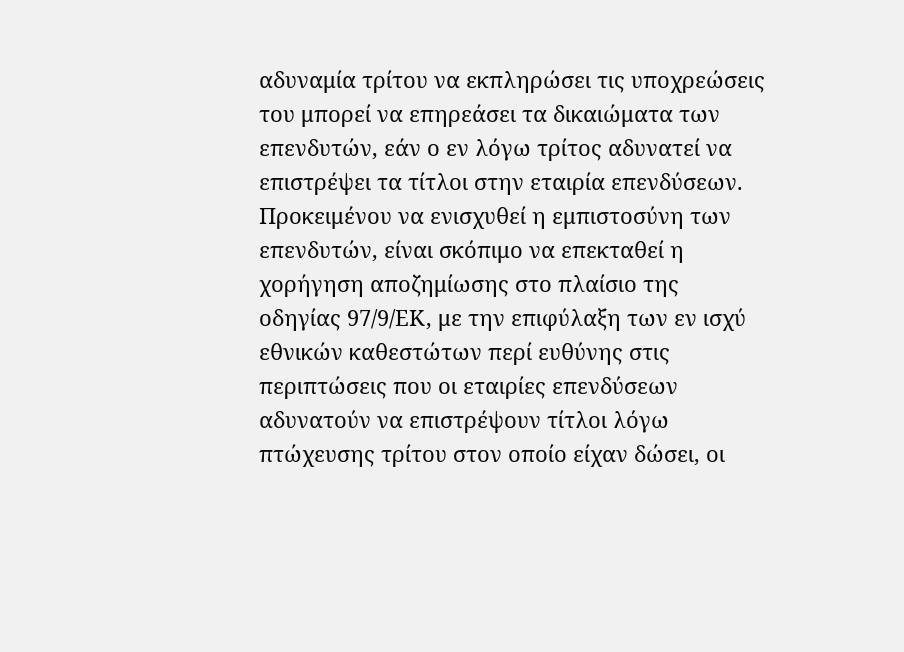αδυναμία τρίτου να εκπληρώσει τις υποχρεώσεις του μπορεί να επηρεάσει τα δικαιώματα των επενδυτών, εάν ο εν λόγω τρίτος αδυνατεί να επιστρέψει τα τίτλοι στην εταιρία επενδύσεων. Προκειμένου να ενισχυθεί η εμπιστοσύνη των επενδυτών, είναι σκόπιμο να επεκταθεί η χορήγηση αποζημίωσης στο πλαίσιο της οδηγίας 97/9/ΕΚ, με την επιφύλαξη των εν ισχύ εθνικών καθεστώτων περί ευθύνης στις περιπτώσεις που οι εταιρίες επενδύσεων αδυνατούν να επιστρέψουν τίτλοι λόγω πτώχευσης τρίτου στον οποίο είχαν δώσει, οι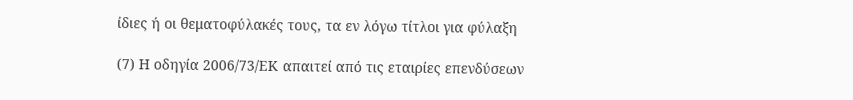ίδιες ή οι θεματοφύλακές τους, τα εν λόγω τίτλοι για φύλαξη

(7) Η οδηγία 2006/73/ΕΚ απαιτεί από τις εταιρίες επενδύσεων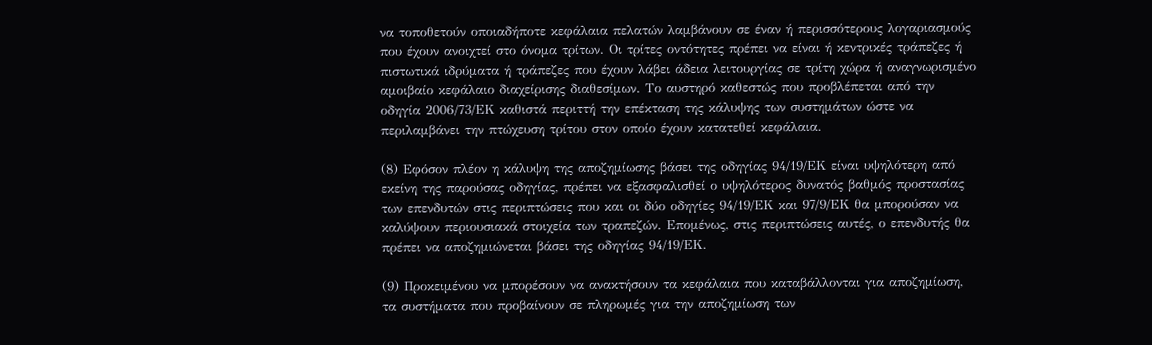να τοποθετούν οποιαδήποτε κεφάλαια πελατών λαμβάνουν σε έναν ή περισσότερους λογαριασμούς που έχουν ανοιχτεί στο όνομα τρίτων. Οι τρίτες οντότητες πρέπει να είναι ή κεντρικές τράπεζες ή πιστωτικά ιδρύματα ή τράπεζες που έχουν λάβει άδεια λειτουργίας σε τρίτη χώρα ή αναγνωρισμένο αμοιβαίο κεφάλαιο διαχείρισης διαθεσίμων. Το αυστηρό καθεστώς που προβλέπεται από την οδηγία 2006/73/ΕΚ καθιστά περιττή την επέκταση της κάλυψης των συστημάτων ώστε να περιλαμβάνει την πτώχευση τρίτου στον οποίο έχουν κατατεθεί κεφάλαια.

(8) Εφόσον πλέον η κάλυψη της αποζημίωσης βάσει της οδηγίας 94/19/ΕΚ είναι υψηλότερη από εκείνη της παρούσας οδηγίας, πρέπει να εξασφαλισθεί ο υψηλότερος δυνατός βαθμός προστασίας των επενδυτών στις περιπτώσεις που και οι δύο οδηγίες 94/19/ΕΚ και 97/9/ΕΚ θα μπορούσαν να καλύψουν περιουσιακά στοιχεία των τραπεζών. Επομένως, στις περιπτώσεις αυτές, ο επενδυτής θα πρέπει να αποζημιώνεται βάσει της οδηγίας 94/19/ΕΚ.

(9) Προκειμένου να μπορέσουν να ανακτήσουν τα κεφάλαια που καταβάλλονται για αποζημίωση, τα συστήματα που προβαίνουν σε πληρωμές για την αποζημίωση των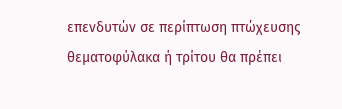επενδυτών σε περίπτωση πτώχευσης θεματοφύλακα ή τρίτου θα πρέπει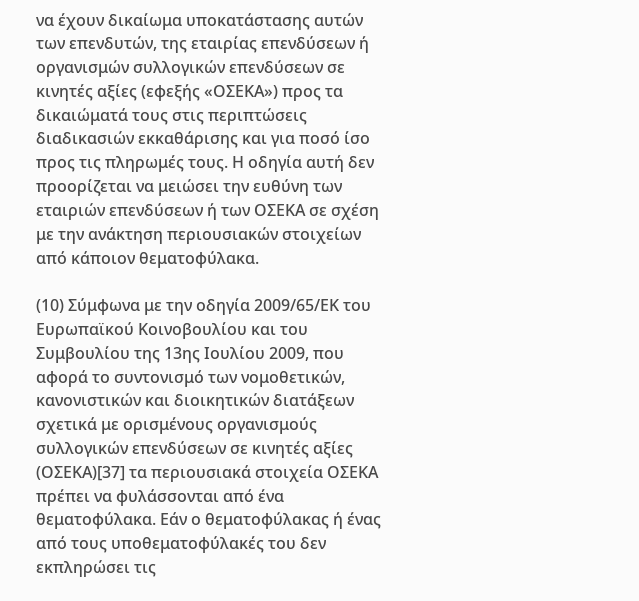να έχουν δικαίωμα υποκατάστασης αυτών των επενδυτών, της εταιρίας επενδύσεων ή οργανισμών συλλογικών επενδύσεων σε κινητές αξίες (εφεξής «ΟΣΕΚΑ») προς τα δικαιώματά τους στις περιπτώσεις διαδικασιών εκκαθάρισης και για ποσό ίσο προς τις πληρωμές τους. Η οδηγία αυτή δεν προορίζεται να μειώσει την ευθύνη των εταιριών επενδύσεων ή των ΟΣΕΚΑ σε σχέση με την ανάκτηση περιουσιακών στοιχείων από κάποιον θεματοφύλακα.

(10) Σύμφωνα με την οδηγία 2009/65/ΕΚ του Ευρωπαϊκού Κοινοβουλίου και του Συμβουλίου της 13ης Ιουλίου 2009, που αφορά το συντονισμό των νομοθετικών, κανονιστικών και διοικητικών διατάξεων σχετικά με ορισμένους οργανισμούς συλλογικών επενδύσεων σε κινητές αξίες (ΟΣΕΚΑ)[37] τα περιουσιακά στοιχεία ΟΣΕΚΑ πρέπει να φυλάσσονται από ένα θεματοφύλακα. Εάν ο θεματοφύλακας ή ένας από τους υποθεματοφύλακές του δεν εκπληρώσει τις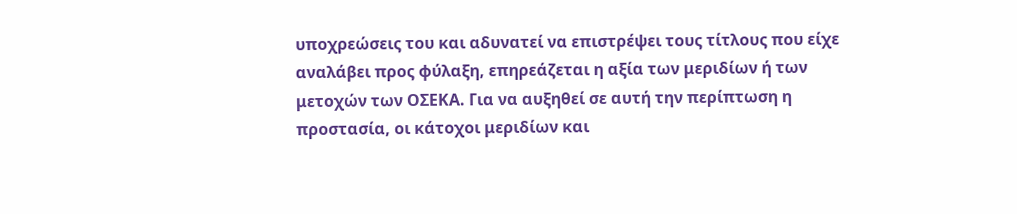υποχρεώσεις του και αδυνατεί να επιστρέψει τους τίτλους που είχε αναλάβει προς φύλαξη, επηρεάζεται η αξία των μεριδίων ή των μετοχών των ΟΣΕΚΑ. Για να αυξηθεί σε αυτή την περίπτωση η προστασία, οι κάτοχοι μεριδίων και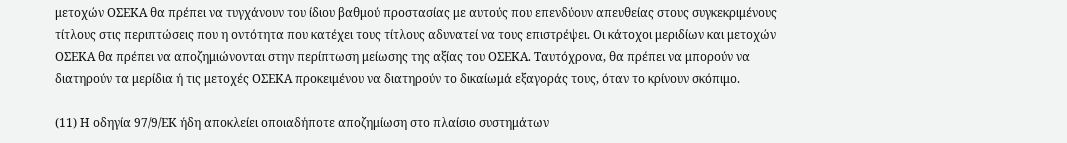μετοχών ΟΣΕΚΑ θα πρέπει να τυγχάνουν του ίδιου βαθμού προστασίας με αυτούς που επενδύουν απευθείας στους συγκεκριμένους τίτλους στις περιπτώσεις που η οντότητα που κατέχει τους τίτλους αδυνατεί να τους επιστρέψει. Οι κάτοχοι μεριδίων και μετοχών ΟΣΕΚΑ θα πρέπει να αποζημιώνονται στην περίπτωση μείωσης της αξίας του ΟΣΕΚΑ. Ταυτόχρονα, θα πρέπει να μπορούν να διατηρούν τα μερίδια ή τις μετοχές ΟΣΕΚΑ προκειμένου να διατηρούν το δικαίωμά εξαγοράς τους, όταν το κρίνουν σκόπιμο.

(11) Η οδηγία 97/9/ΕΚ ήδη αποκλείει οποιαδήποτε αποζημίωση στο πλαίσιο συστημάτων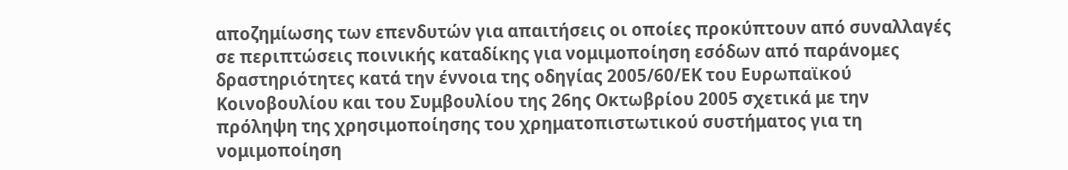αποζημίωσης των επενδυτών για απαιτήσεις οι οποίες προκύπτουν από συναλλαγές σε περιπτώσεις ποινικής καταδίκης για νομιμοποίηση εσόδων από παράνομες δραστηριότητες κατά την έννοια της οδηγίας 2005/60/ΕΚ του Ευρωπαϊκού Κοινοβουλίου και του Συμβουλίου της 26ης Οκτωβρίου 2005 σχετικά με την πρόληψη της χρησιμοποίησης του χρηματοπιστωτικού συστήματος για τη νομιμοποίηση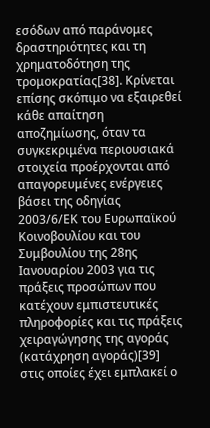εσόδων από παράνομες δραστηριότητες και τη χρηματοδότηση της τρομοκρατίας[38]. Κρίνεται επίσης σκόπιμο να εξαιρεθεί κάθε απαίτηση αποζημίωσης, όταν τα συγκεκριμένα περιουσιακά στοιχεία προέρχονται από απαγορευμένες ενέργειες βάσει της οδηγίας 2003/6/ΕΚ του Ευρωπαϊκού Κοινοβουλίου και του Συμβουλίου της 28ης Ιανουαρίου 2003 για τις πράξεις προσώπων που κατέχουν εμπιστευτικές πληροφορίες και τις πράξεις χειραγώγησης της αγοράς (κατάχρηση αγοράς)[39] στις οποίες έχει εμπλακεί ο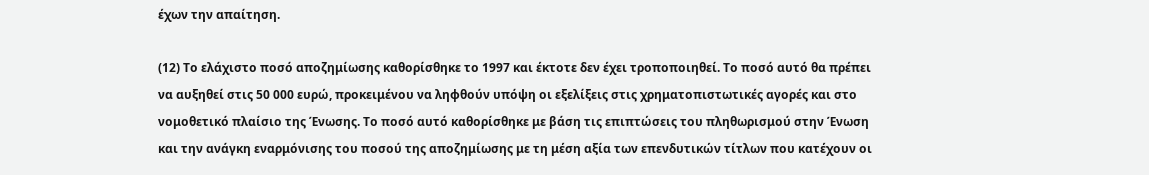έχων την απαίτηση.

(12) Το ελάχιστο ποσό αποζημίωσης καθορίσθηκε το 1997 και έκτοτε δεν έχει τροποποιηθεί. Το ποσό αυτό θα πρέπει να αυξηθεί στις 50 000 ευρώ, προκειμένου να ληφθούν υπόψη οι εξελίξεις στις χρηματοπιστωτικές αγορές και στο νομοθετικό πλαίσιο της Ένωσης. Το ποσό αυτό καθορίσθηκε με βάση τις επιπτώσεις του πληθωρισμού στην Ένωση και την ανάγκη εναρμόνισης του ποσού της αποζημίωσης με τη μέση αξία των επενδυτικών τίτλων που κατέχουν οι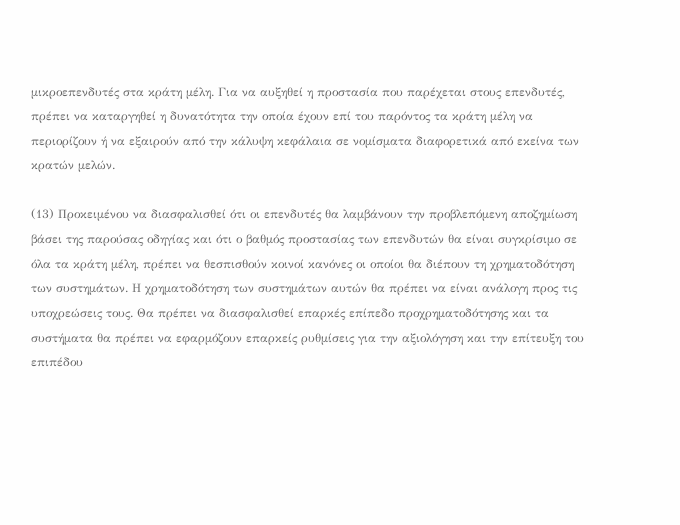μικροεπενδυτές στα κράτη μέλη. Για να αυξηθεί η προστασία που παρέχεται στους επενδυτές, πρέπει να καταργηθεί η δυνατότητα την οποία έχουν επί του παρόντος τα κράτη μέλη να περιορίζουν ή να εξαιρούν από την κάλυψη κεφάλαια σε νομίσματα διαφορετικά από εκείνα των κρατών μελών.

(13) Προκειμένου να διασφαλισθεί ότι οι επενδυτές θα λαμβάνουν την προβλεπόμενη αποζημίωση βάσει της παρούσας οδηγίας και ότι ο βαθμός προστασίας των επενδυτών θα είναι συγκρίσιμο σε όλα τα κράτη μέλη, πρέπει να θεσπισθούν κοινοί κανόνες οι οποίοι θα διέπουν τη χρηματοδότηση των συστημάτων. Η χρηματοδότηση των συστημάτων αυτών θα πρέπει να είναι ανάλογη προς τις υποχρεώσεις τους. Θα πρέπει να διασφαλισθεί επαρκές επίπεδο προχρηματοδότησης και τα συστήματα θα πρέπει να εφαρμόζουν επαρκείς ρυθμίσεις για την αξιολόγηση και την επίτευξη του επιπέδου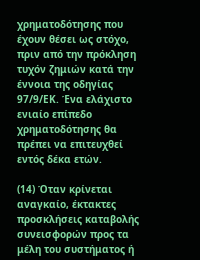χρηματοδότησης που έχουν θέσει ως στόχο, πριν από την πρόκληση τυχόν ζημιών κατά την έννοια της οδηγίας 97/9/ΕΚ. Ένα ελάχιστο ενιαίο επίπεδο χρηματοδότησης θα πρέπει να επιτευχθεί εντός δέκα ετών.

(14) Όταν κρίνεται αναγκαίο, έκτακτες προσκλήσεις καταβολής συνεισφορών προς τα μέλη του συστήματος ή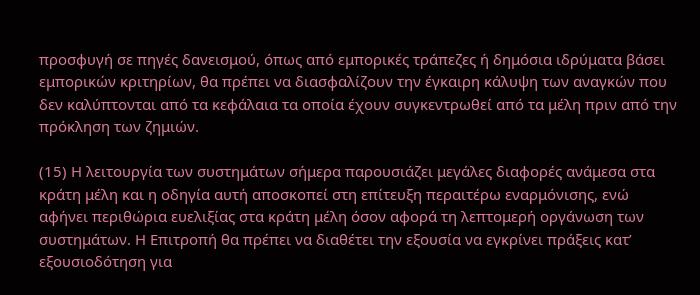προσφυγή σε πηγές δανεισμού, όπως από εμπορικές τράπεζες ή δημόσια ιδρύματα βάσει εμπορικών κριτηρίων, θα πρέπει να διασφαλίζουν την έγκαιρη κάλυψη των αναγκών που δεν καλύπτονται από τα κεφάλαια τα οποία έχουν συγκεντρωθεί από τα μέλη πριν από την πρόκληση των ζημιών.

(15) Η λειτουργία των συστημάτων σήμερα παρουσιάζει μεγάλες διαφορές ανάμεσα στα κράτη μέλη και η οδηγία αυτή αποσκοπεί στη επίτευξη περαιτέρω εναρμόνισης, ενώ αφήνει περιθώρια ευελιξίας στα κράτη μέλη όσον αφορά τη λεπτομερή οργάνωση των συστημάτων. Η Επιτροπή θα πρέπει να διαθέτει την εξουσία να εγκρίνει πράξεις κατ’ εξουσιοδότηση για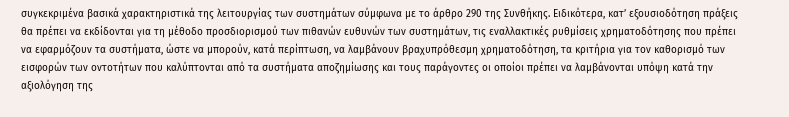συγκεκριμένα βασικά χαρακτηριστικά της λειτουργίας των συστημάτων σύμφωνα με το άρθρο 290 της Συνθήκης. Ειδικότερα, κατ’ εξουσιοδότηση πράξεις θα πρέπει να εκδίδονται για τη μέθοδο προσδιορισμού των πιθανών ευθυνών των συστημάτων, τις εναλλακτικές ρυθμίσεις χρηματοδότησης που πρέπει να εφαρμόζουν τα συστήματα, ώστε να μπορούν, κατά περίπτωση, να λαμβάνουν βραχυπρόθεσμη χρηματοδότηση, τα κριτήρια για τον καθορισμό των εισφορών των οντοτήτων που καλύπτονται από τα συστήματα αποζημίωσης και τους παράγοντες οι οποίοι πρέπει να λαμβάνονται υπόψη κατά την αξιολόγηση της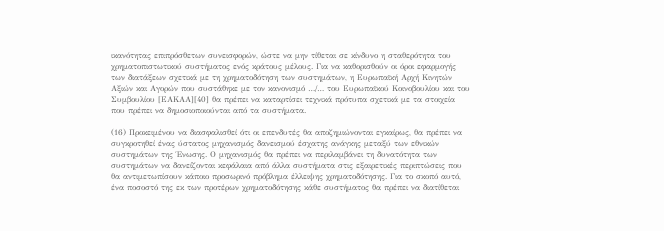ικανότητας επιπρόσθετων συνεισφορών, ώστε να μην τίθεται σε κίνδυνο η σταθερότητα του χρηματοπιστωτικού συστήματος ενός κράτους μέλους. Για να καθορισθούν οι όροι εφαρμογής των διατάξεων σχετικά με τη χρηματοδότηση των συστημάτων, η Ευρωπαϊκή Αρχή Κινητών Αξιών και Αγορών που συστάθηκε με τον κανονισμό …/… του Ευρωπαϊκού Κοινοβουλίου και του Συμβουλίου [ΕΑΚΑΑ][40] θα πρέπει να καταρτίσει τεχνικά πρότυπα σχετικά με τα στοιχεία που πρέπει να δημοσιοποιούνται από τα συστήματα.

(16) Προκειμένου να διασφαλισθεί ότι οι επενδυτές θα αποζημιώνονται εγκαίρως, θα πρέπει να συγκροτηθεί ένας ύστατος μηχανισμός δανεισμού έσχατης ανάγκης μεταξύ των εθνικών συστημάτων της Ένωσης. Ο μηχανισμός θα πρέπει να περιλαμβάνει τη δυνατότητα των συστημάτων να δανείζονται κεφάλαια από άλλα συστήματα στις εξαιρετικές περιπτώσεις που θα αντιμετωπίσουν κάποιο προσωρινό πρόβλημα έλλειψης χρηματοδότησης. Για το σκοπό αυτό, ένα ποσοστό της εκ των προτέρων χρηματοδότησης κάθε συστήματος θα πρέπει να διατίθεται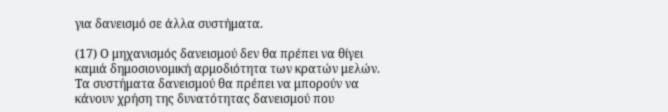για δανεισμό σε άλλα συστήματα.

(17) Ο μηχανισμός δανεισμού δεν θα πρέπει να θίγει καμιά δημοσιονομική αρμοδιότητα των κρατών μελών. Τα συστήματα δανεισμού θα πρέπει να μπορούν να κάνουν χρήση της δυνατότητας δανεισμού που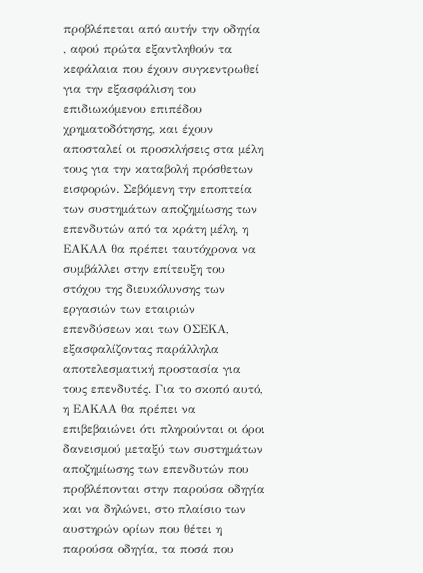προβλέπεται από αυτήν την οδηγία , αφού πρώτα εξαντληθούν τα κεφάλαια που έχουν συγκεντρωθεί για την εξασφάλιση του επιδιωκόμενου επιπέδου χρηματοδότησης, και έχουν αποσταλεί οι προσκλήσεις στα μέλη τους για την καταβολή πρόσθετων εισφορών. Σεβόμενη την εποπτεία των συστημάτων αποζημίωσης των επενδυτών από τα κράτη μέλη, η ΕΑΚΑΑ θα πρέπει ταυτόχρονα να συμβάλλει στην επίτευξη του στόχου της διευκόλυνσης των εργασιών των εταιριών επενδύσεων και των ΟΣΕΚΑ, εξασφαλίζοντας παράλληλα αποτελεσματική προστασία για τους επενδυτές. Για το σκοπό αυτό, η ΕΑΚΑΑ θα πρέπει να επιβεβαιώνει ότι πληρούνται οι όροι δανεισμού μεταξύ των συστημάτων αποζημίωσης των επενδυτών που προβλέπονται στην παρούσα οδηγία και να δηλώνει, στο πλαίσιο των αυστηρών ορίων που θέτει η παρούσα οδηγία, τα ποσά που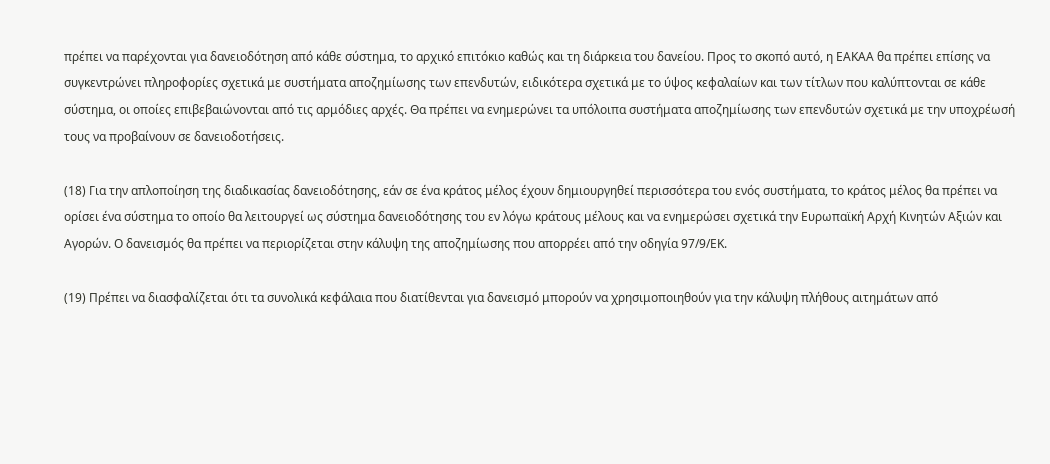πρέπει να παρέχονται για δανειοδότηση από κάθε σύστημα, το αρχικό επιτόκιο καθώς και τη διάρκεια του δανείου. Προς το σκοπό αυτό, η ΕΑΚΑΑ θα πρέπει επίσης να συγκεντρώνει πληροφορίες σχετικά με συστήματα αποζημίωσης των επενδυτών, ειδικότερα σχετικά με το ύψος κεφαλαίων και των τίτλων που καλύπτονται σε κάθε σύστημα, οι οποίες επιβεβαιώνονται από τις αρμόδιες αρχές. Θα πρέπει να ενημερώνει τα υπόλοιπα συστήματα αποζημίωσης των επενδυτών σχετικά με την υποχρέωσή τους να προβαίνουν σε δανειοδοτήσεις.

(18) Για την απλοποίηση της διαδικασίας δανειοδότησης, εάν σε ένα κράτος μέλος έχουν δημιουργηθεί περισσότερα του ενός συστήματα, το κράτος μέλος θα πρέπει να ορίσει ένα σύστημα το οποίο θα λειτουργεί ως σύστημα δανειοδότησης του εν λόγω κράτους μέλους και να ενημερώσει σχετικά την Ευρωπαϊκή Αρχή Κινητών Αξιών και Αγορών. Ο δανεισμός θα πρέπει να περιορίζεται στην κάλυψη της αποζημίωσης που απορρέει από την οδηγία 97/9/ΕΚ.

(19) Πρέπει να διασφαλίζεται ότι τα συνολικά κεφάλαια που διατίθενται για δανεισμό μπορούν να χρησιμοποιηθούν για την κάλυψη πλήθους αιτημάτων από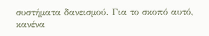συστήματα δανεισμού. Για το σκοπό αυτό, κανένα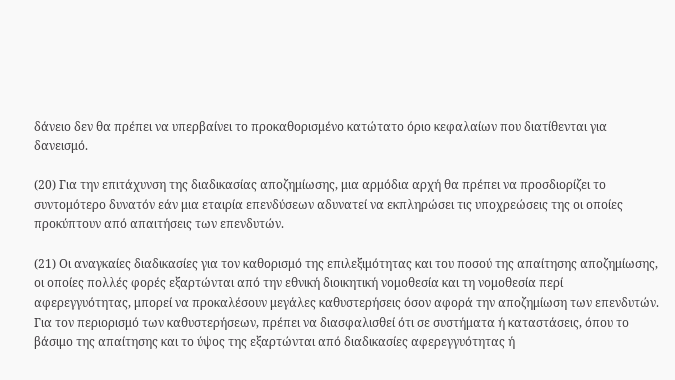δάνειο δεν θα πρέπει να υπερβαίνει το προκαθορισμένο κατώτατο όριο κεφαλαίων που διατίθενται για δανεισμό.

(20) Για την επιτάχυνση της διαδικασίας αποζημίωσης, μια αρμόδια αρχή θα πρέπει να προσδιορίζει το συντομότερο δυνατόν εάν μια εταιρία επενδύσεων αδυνατεί να εκπληρώσει τις υποχρεώσεις της οι οποίες προκύπτουν από απαιτήσεις των επενδυτών.

(21) Οι αναγκαίες διαδικασίες για τον καθορισμό της επιλεξιμότητας και του ποσού της απαίτησης αποζημίωσης, οι οποίες πολλές φορές εξαρτώνται από την εθνική διοικητική νομοθεσία και τη νομοθεσία περί αφερεγγυότητας, μπορεί να προκαλέσουν μεγάλες καθυστερήσεις όσον αφορά την αποζημίωση των επενδυτών. Για τον περιορισμό των καθυστερήσεων, πρέπει να διασφαλισθεί ότι σε συστήματα ή καταστάσεις, όπου το βάσιμο της απαίτησης και το ύψος της εξαρτώνται από διαδικασίες αφερεγγυότητας ή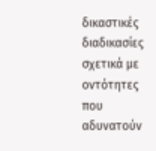δικαστικές διαδικασίες σχετικά με οντότητες που αδυνατούν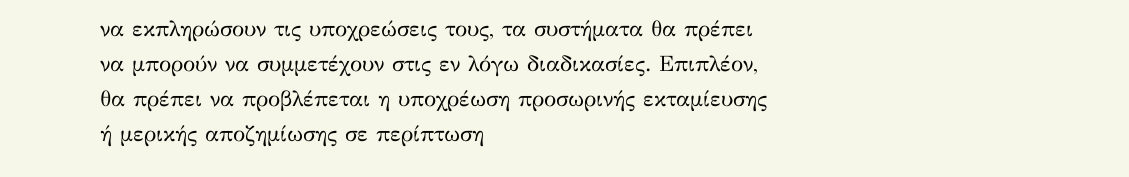να εκπληρώσουν τις υποχρεώσεις τους, τα συστήματα θα πρέπει να μπορούν να συμμετέχουν στις εν λόγω διαδικασίες. Επιπλέον, θα πρέπει να προβλέπεται η υποχρέωση προσωρινής εκταμίευσης ή μερικής αποζημίωσης σε περίπτωση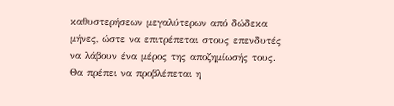καθυστερήσεων μεγαλύτερων από δώδεκα μήνες, ώστε να επιτρέπεται στους επενδυτές να λάβουν ένα μέρος της αποζημίωσής τους. Θα πρέπει να προβλέπεται η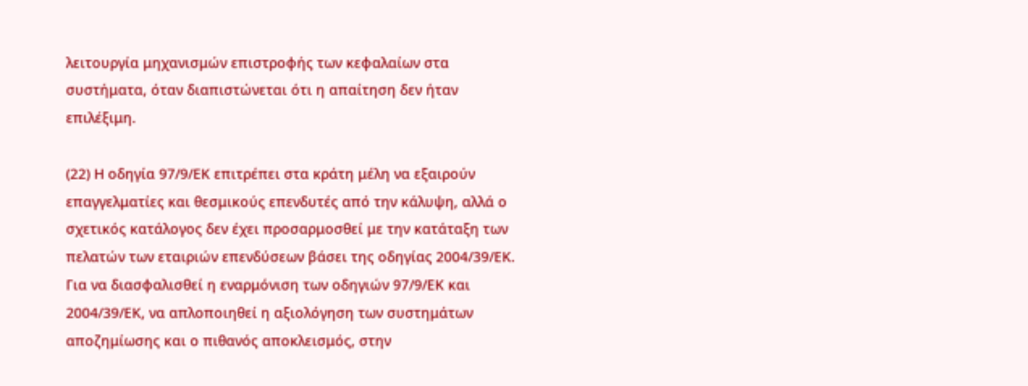λειτουργία μηχανισμών επιστροφής των κεφαλαίων στα συστήματα, όταν διαπιστώνεται ότι η απαίτηση δεν ήταν επιλέξιμη.

(22) Η οδηγία 97/9/ΕΚ επιτρέπει στα κράτη μέλη να εξαιρούν επαγγελματίες και θεσμικούς επενδυτές από την κάλυψη, αλλά ο σχετικός κατάλογος δεν έχει προσαρμοσθεί με την κατάταξη των πελατών των εταιριών επενδύσεων βάσει της οδηγίας 2004/39/ΕΚ. Για να διασφαλισθεί η εναρμόνιση των οδηγιών 97/9/ΕΚ και 2004/39/ΕΚ, να απλοποιηθεί η αξιολόγηση των συστημάτων αποζημίωσης και ο πιθανός αποκλεισμός, στην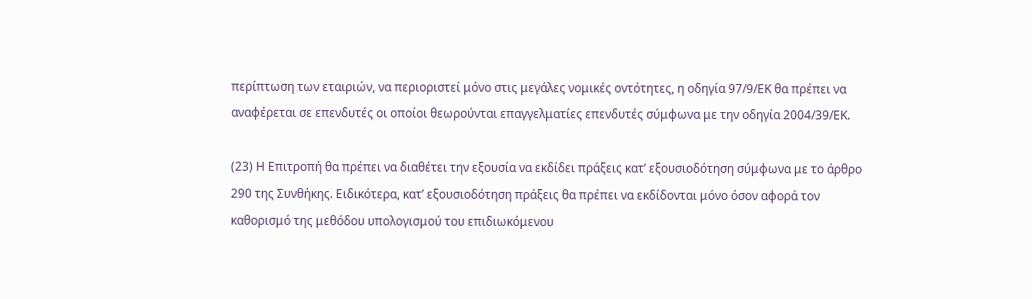περίπτωση των εταιριών, να περιοριστεί μόνο στις μεγάλες νομικές οντότητες, η οδηγία 97/9/ΕΚ θα πρέπει να αναφέρεται σε επενδυτές οι οποίοι θεωρούνται επαγγελματίες επενδυτές σύμφωνα με την οδηγία 2004/39/ΕΚ.

(23) Η Επιτροπή θα πρέπει να διαθέτει την εξουσία να εκδίδει πράξεις κατ’ εξουσιοδότηση σύμφωνα με το άρθρο 290 της Συνθήκης. Ειδικότερα, κατ’ εξουσιοδότηση πράξεις θα πρέπει να εκδίδονται μόνο όσον αφορά τον καθορισμό της μεθόδου υπολογισμού του επιδιωκόμενου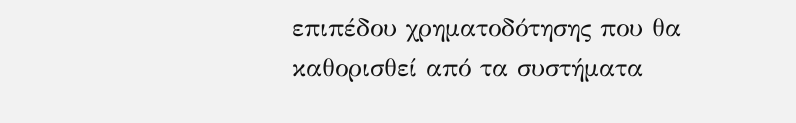επιπέδου χρηματοδότησης που θα καθορισθεί από τα συστήματα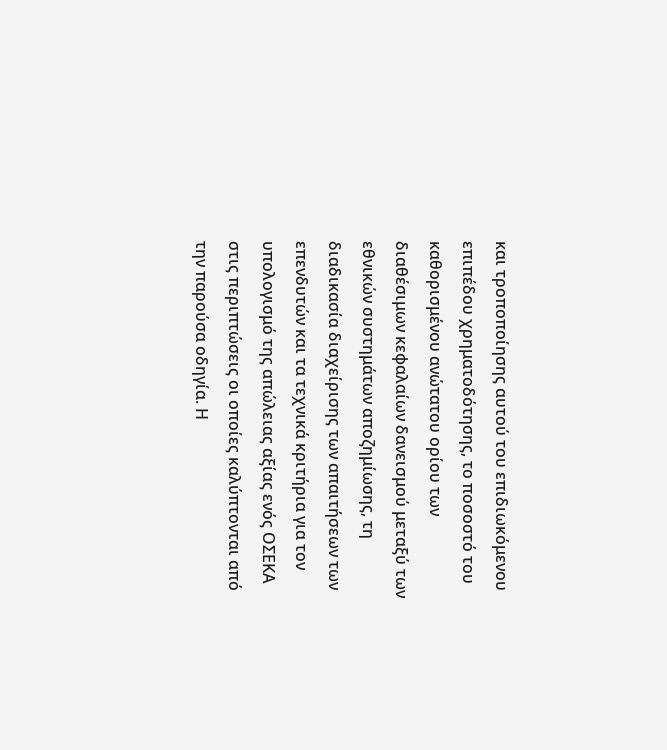και τροποποίησης αυτού του επιδιωκόμενου επιπέδου χρηματοδότησης, το ποσοστό του καθορισμένου ανώτατου ορίου των διαθέσιμων κεφαλαίων δανεισμού μεταξύ των εθνικών συστημάτων αποζημίωσης, τη διαδικασία διαχείρισης των απαιτήσεων των επενδυτών και τα τεχνικά κριτήρια για τον υπολογισμό της απώλειας αξίας ενός ΟΣΕΚΑ στις περιπτώσεις οι οποίες καλύπτονται από την παρούσα οδηγία. Η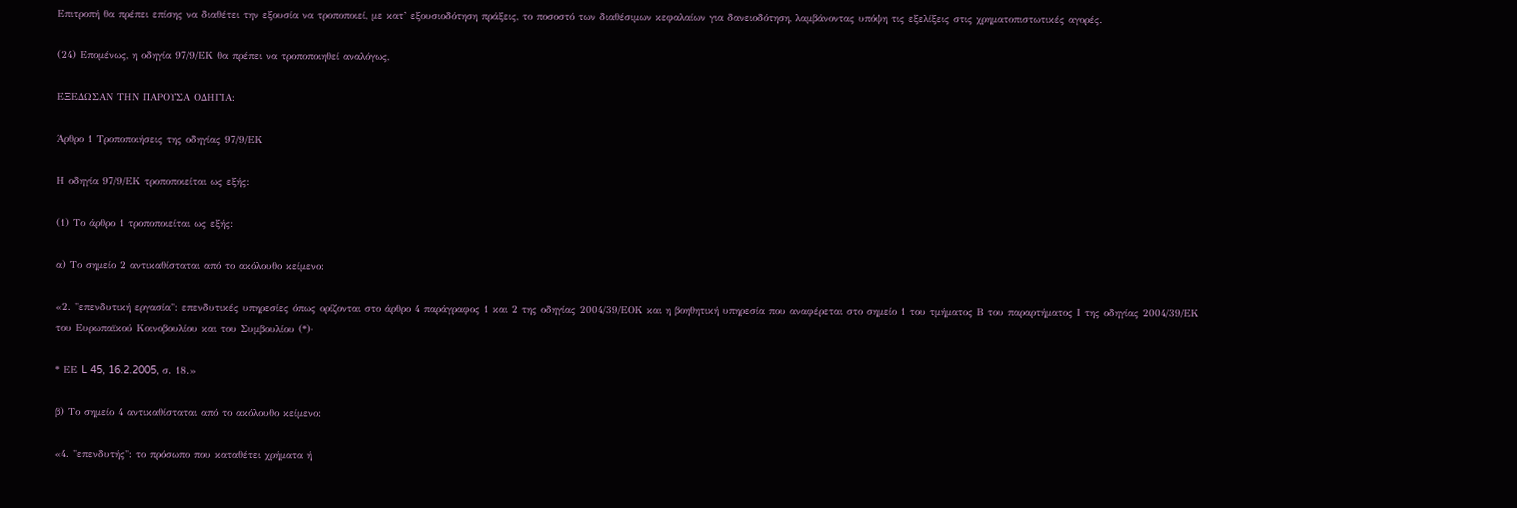Επιτροπή θα πρέπει επίσης να διαθέτει την εξουσία να τροποποιεί, με κατ’ εξουσιοδότηση πράξεις, το ποσοστό των διαθέσιμων κεφαλαίων για δανειοδότηση, λαμβάνοντας υπόψη τις εξελίξεις στις χρηματοπιστωτικές αγορές.

(24) Επομένως, η οδηγία 97/9/ΕΚ θα πρέπει να τροποποιηθεί αναλόγως,

ΕΞΕΔΩΣΑΝ ΤΗΝ ΠΑΡΟΥΣΑ ΟΔΗΓΙΑ:

Άρθρο 1 Τροποποιήσεις της οδηγίας 97/9/ΕΚ

Η οδηγία 97/9/ΕΚ τροποποιείται ως εξής:

(1) Το άρθρο 1 τροποποιείται ως εξής:

α) Το σημείο 2 αντικαθίσταται από το ακόλουθο κείμενο:

«2. "επενδυτική εργασία": επενδυτικές υπηρεσίες όπως ορίζονται στο άρθρο 4 παράγραφος 1 και 2 της οδηγίας 2004/39/ΕΟΚ και η βοηθητική υπηρεσία που αναφέρεται στο σημείο 1 του τμήματος Β του παραρτήματος Ι της οδηγίας 2004/39/ΕΚ του Ευρωπαϊκού Κοινοβουλίου και του Συμβουλίου (*)·

* ΕΕ L 45, 16.2.2005, σ. 18.»

β) Το σημείο 4 αντικαθίσταται από το ακόλουθο κείμενο:

«4. "επενδυτής": το πρόσωπο που καταθέτει χρήματα ή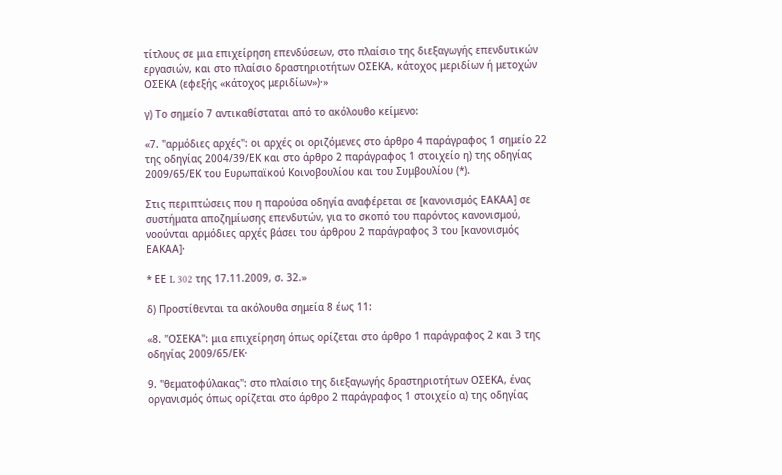τίτλους σε μια επιχείρηση επενδύσεων, στο πλαίσιο της διεξαγωγής επενδυτικών εργασιών, και στο πλαίσιο δραστηριοτήτων ΟΣΕΚΑ, κάτοχος μεριδίων ή μετοχών ΟΣΕΚΑ (εφεξής «κάτοχος μεριδίων»)·»

γ) Το σημείο 7 αντικαθίσταται από το ακόλουθο κείμενο:

«7. "αρμόδιες αρχές": οι αρχές οι οριζόμενες στο άρθρο 4 παράγραφος 1 σημείο 22 της οδηγίας 2004/39/ΕΚ και στο άρθρο 2 παράγραφος 1 στοιχείο η) της οδηγίας 2009/65/ΕΚ του Ευρωπαϊκού Κοινοβουλίου και του Συμβουλίου (*).

Στις περιπτώσεις που η παρούσα οδηγία αναφέρεται σε [κανονισμός ΕΑΚΑΑ] σε συστήματα αποζημίωσης επενδυτών, για το σκοπό του παρόντος κανονισμού, νοούνται αρμόδιες αρχές βάσει του άρθρου 2 παράγραφος 3 του [κανονισμός ΕΑΚΑΑ]·

* ΕΕ L 302 της 17.11.2009, σ. 32.»

δ) Προστίθενται τα ακόλουθα σημεία 8 έως 11:

«8. "ΟΣΕΚΑ": μια επιχείρηση όπως ορίζεται στο άρθρο 1 παράγραφος 2 και 3 της οδηγίας 2009/65/ΕΚ·

9. "θεματοφύλακας": στο πλαίσιο της διεξαγωγής δραστηριοτήτων ΟΣΕΚΑ, ένας οργανισμός όπως ορίζεται στο άρθρο 2 παράγραφος 1 στοιχείο α) της οδηγίας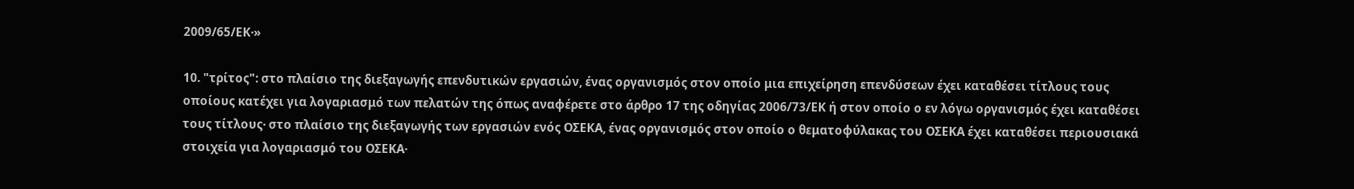2009/65/ΕΚ·»

10. "τρίτος": στο πλαίσιο της διεξαγωγής επενδυτικών εργασιών, ένας οργανισμός στον οποίο μια επιχείρηση επενδύσεων έχει καταθέσει τίτλους τους οποίους κατέχει για λογαριασμό των πελατών της όπως αναφέρετε στο άρθρο 17 της οδηγίας 2006/73/ΕΚ ή στον οποίο ο εν λόγω οργανισμός έχει καταθέσει τους τίτλους· στο πλαίσιο της διεξαγωγής των εργασιών ενός ΟΣΕΚΑ, ένας οργανισμός στον οποίο ο θεματοφύλακας του ΟΣΕΚΑ έχει καταθέσει περιουσιακά στοιχεία για λογαριασμό του ΟΣΕΚΑ·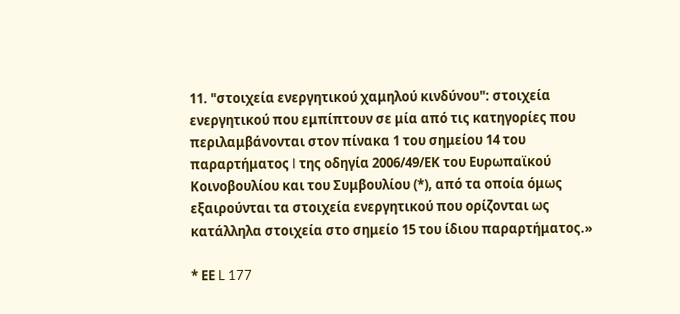11. "στοιχεία ενεργητικού χαμηλού κινδύνου": στοιχεία ενεργητικού που εμπίπτουν σε μία από τις κατηγορίες που περιλαμβάνονται στον πίνακα 1 του σημείου 14 του παραρτήματος I της οδηγία 2006/49/ΕΚ του Ευρωπαϊκού Κοινοβουλίου και του Συμβουλίου (*), από τα οποία όμως εξαιρούνται τα στοιχεία ενεργητικού που ορίζονται ως κατάλληλα στοιχεία στο σημείο 15 του ίδιου παραρτήματος.»

* ΕΕ L 177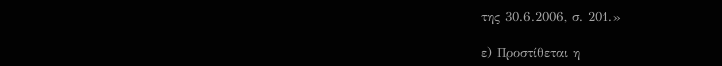της 30.6.2006, σ. 201.»

ε) Προστίθεται η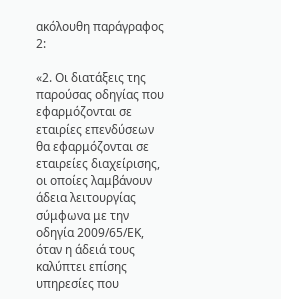ακόλουθη παράγραφος 2:

«2. Οι διατάξεις της παρούσας οδηγίας που εφαρμόζονται σε εταιρίες επενδύσεων θα εφαρμόζονται σε εταιρείες διαχείρισης, οι οποίες λαμβάνουν άδεια λειτουργίας σύμφωνα με την οδηγία 2009/65/ΕΚ, όταν η άδειά τους καλύπτει επίσης υπηρεσίες που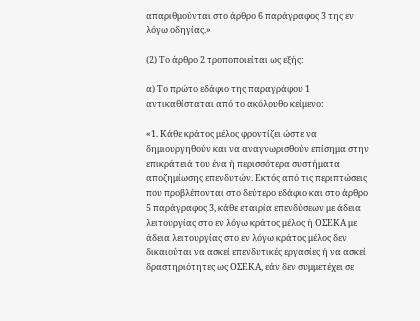απαριθμούνται στο άρθρο 6 παράγραφος 3 της εν λόγω οδηγίας.»

(2) Το άρθρο 2 τροποποιείται ως εξής:

α) Το πρώτο εδάφιο της παραγράφου 1 αντικαθίσταται από το ακόλουθο κείμενο:

«1. Κάθε κράτος μέλος φροντίζει ώστε να δημιουργηθούν και να αναγνωρισθούν επίσημα στην επικράτειά του ένα ή περισσότερα συστήματα αποζημίωσης επενδυτών. Εκτός από τις περιπτώσεις που προβλέπονται στο δεύτερο εδάφιο και στο άρθρο 5 παράγραφος 3, κάθε εταιρία επενδύσεων με άδεια λειτουργίας στο εν λόγω κράτος μέλος ή ΟΣΕΚΑ με άδεια λειτουργίας στο εν λόγω κράτος μέλος δεν δικαιούται να ασκεί επενδυτικές εργασίες ή να ασκεί δραστηριότητες ως ΟΣΕΚΑ, εάν δεν συμμετέχει σε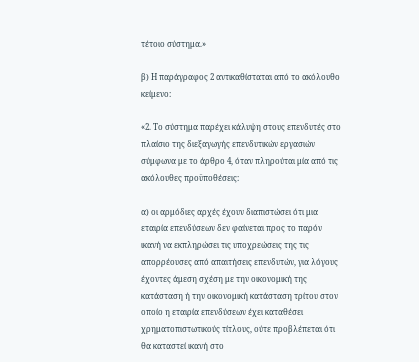τέτοιο σύστημα.»

β) Η παράγραφος 2 αντικαθίσταται από το ακόλουθο κείμενο:

«2. Το σύστημα παρέχει κάλυψη στους επενδυτές στο πλαίσιο της διεξαγωγής επενδυτικών εργασιών σύμφωνα με το άρθρο 4, όταν πληρούται μία από τις ακόλουθες προϋποθέσεις:

α) οι αρμόδιες αρχές έχουν διαπιστώσει ότι μια εταιρία επενδύσεων δεν φαίνεται προς το παρόν ικανή να εκπληρώσει τις υποχρεώσεις της τις απορρέουσες από απαιτήσεις επενδυτών, για λόγους έχοντες άμεση σχέση με την οικονομική της κατάσταση ή την οικονομική κατάσταση τρίτου στον οποίο η εταιρία επενδύσεων έχει καταθέσει χρηματοπιστωτικούς τίτλους, ούτε προβλέπεται ότι θα καταστεί ικανή στο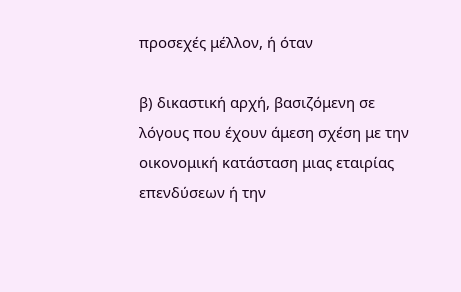προσεχές μέλλον, ή όταν

β) δικαστική αρχή, βασιζόμενη σε λόγους που έχουν άμεση σχέση με την οικονομική κατάσταση μιας εταιρίας επενδύσεων ή την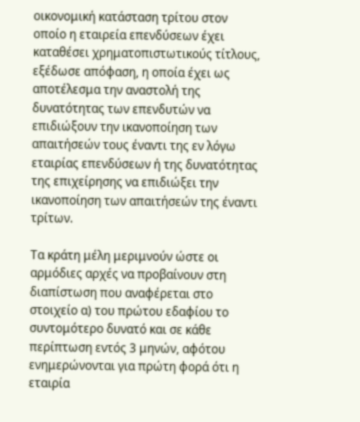οικονομική κατάσταση τρίτου στον οποίο η εταιρεία επενδύσεων έχει καταθέσει χρηματοπιστωτικούς τίτλους, εξέδωσε απόφαση, η οποία έχει ως αποτέλεσμα την αναστολή της δυνατότητας των επενδυτών να επιδιώξουν την ικανοποίηση των απαιτήσεών τους έναντι της εν λόγω εταιρίας επενδύσεων ή της δυνατότητας της επιχείρησης να επιδιώξει την ικανοποίηση των απαιτήσεών της έναντι τρίτων.

Τα κράτη μέλη μεριμνούν ώστε οι αρμόδιες αρχές να προβαίνουν στη διαπίστωση που αναφέρεται στο στοιχείο α) του πρώτου εδαφίου το συντομότερο δυνατό και σε κάθε περίπτωση εντός 3 μηνών, αφότου ενημερώνονται για πρώτη φορά ότι η εταιρία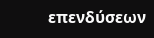επενδύσεων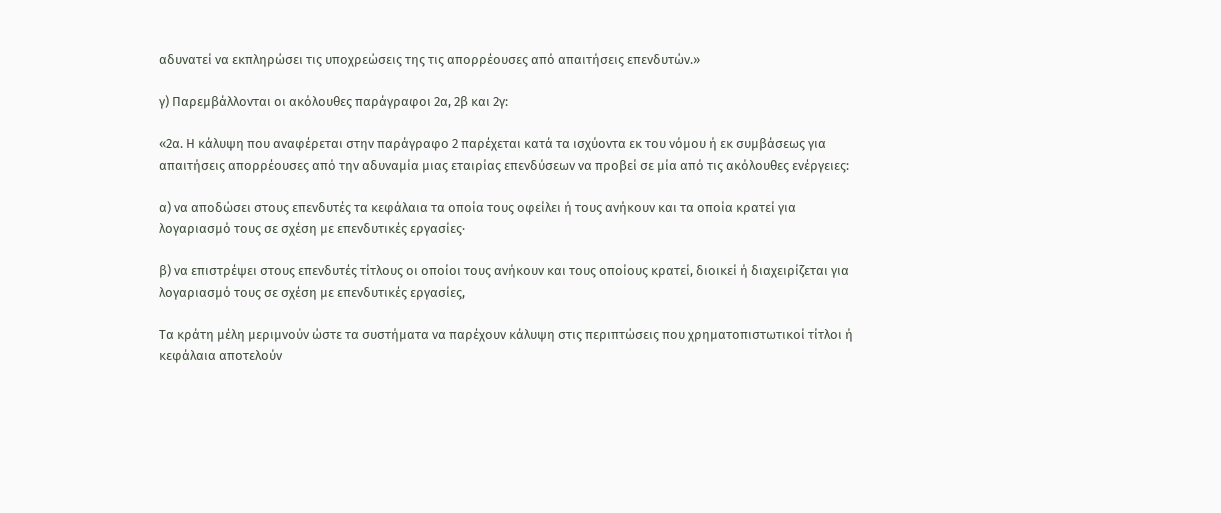αδυνατεί να εκπληρώσει τις υποχρεώσεις της τις απορρέουσες από απαιτήσεις επενδυτών.»

γ) Παρεμβάλλονται οι ακόλουθες παράγραφοι 2α, 2β και 2γ:

«2α. Η κάλυψη που αναφέρεται στην παράγραφο 2 παρέχεται κατά τα ισχύοντα εκ του νόμου ή εκ συμβάσεως για απαιτήσεις απορρέουσες από την αδυναμία μιας εταιρίας επενδύσεων να προβεί σε μία από τις ακόλουθες ενέργειες:

α) να αποδώσει στους επενδυτές τα κεφάλαια τα οποία τους οφείλει ή τους ανήκουν και τα οποία κρατεί για λογαριασμό τους σε σχέση με επενδυτικές εργασίες·

β) να επιστρέψει στους επενδυτές τίτλους οι οποίοι τους ανήκουν και τους οποίους κρατεί, διοικεί ή διαχειρίζεται για λογαριασμό τους σε σχέση με επενδυτικές εργασίες,

Τα κράτη μέλη μεριμνούν ώστε τα συστήματα να παρέχουν κάλυψη στις περιπτώσεις που χρηματοπιστωτικοί τίτλοι ή κεφάλαια αποτελούν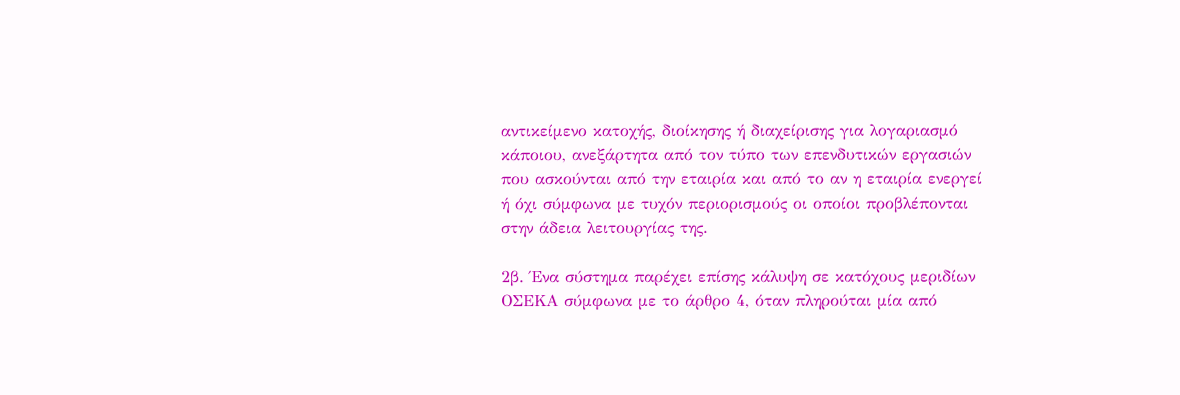αντικείμενο κατοχής, διοίκησης ή διαχείρισης για λογαριασμό κάποιου, ανεξάρτητα από τον τύπο των επενδυτικών εργασιών που ασκούνται από την εταιρία και από το αν η εταιρία ενεργεί ή όχι σύμφωνα με τυχόν περιορισμούς οι οποίοι προβλέπονται στην άδεια λειτουργίας της.

2β. Ένα σύστημα παρέχει επίσης κάλυψη σε κατόχους μεριδίων ΟΣΕΚΑ σύμφωνα με το άρθρο 4, όταν πληρούται μία από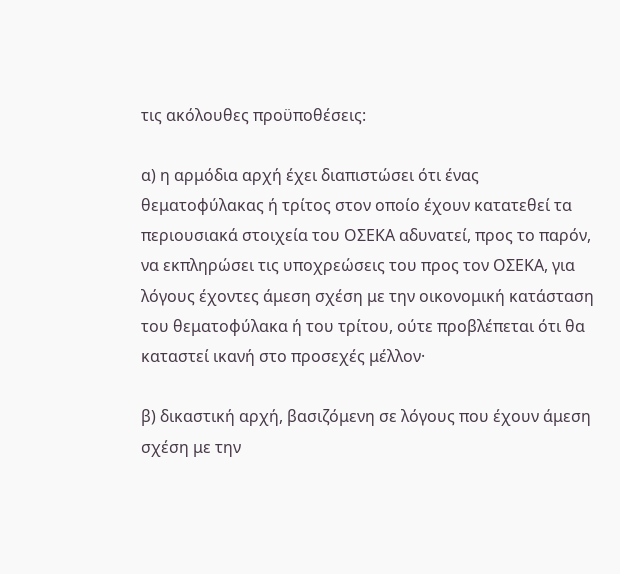τις ακόλουθες προϋποθέσεις:

α) η αρμόδια αρχή έχει διαπιστώσει ότι ένας θεματοφύλακας ή τρίτος στον οποίο έχουν κατατεθεί τα περιουσιακά στοιχεία του ΟΣΕΚΑ αδυνατεί, προς το παρόν, να εκπληρώσει τις υποχρεώσεις του προς τον ΟΣΕΚΑ, για λόγους έχοντες άμεση σχέση με την οικονομική κατάσταση του θεματοφύλακα ή του τρίτου, ούτε προβλέπεται ότι θα καταστεί ικανή στο προσεχές μέλλον·

β) δικαστική αρχή, βασιζόμενη σε λόγους που έχουν άμεση σχέση με την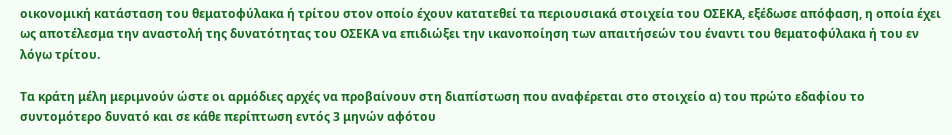οικονομική κατάσταση του θεματοφύλακα ή τρίτου στον οποίο έχουν κατατεθεί τα περιουσιακά στοιχεία του ΟΣΕΚΑ, εξέδωσε απόφαση, η οποία έχει ως αποτέλεσμα την αναστολή της δυνατότητας του ΟΣΕΚΑ να επιδιώξει την ικανοποίηση των απαιτήσεών του έναντι του θεματοφύλακα ή του εν λόγω τρίτου.

Τα κράτη μέλη μεριμνούν ώστε οι αρμόδιες αρχές να προβαίνουν στη διαπίστωση που αναφέρεται στο στοιχείο α) του πρώτο εδαφίου το συντομότερο δυνατό και σε κάθε περίπτωση εντός 3 μηνών αφότου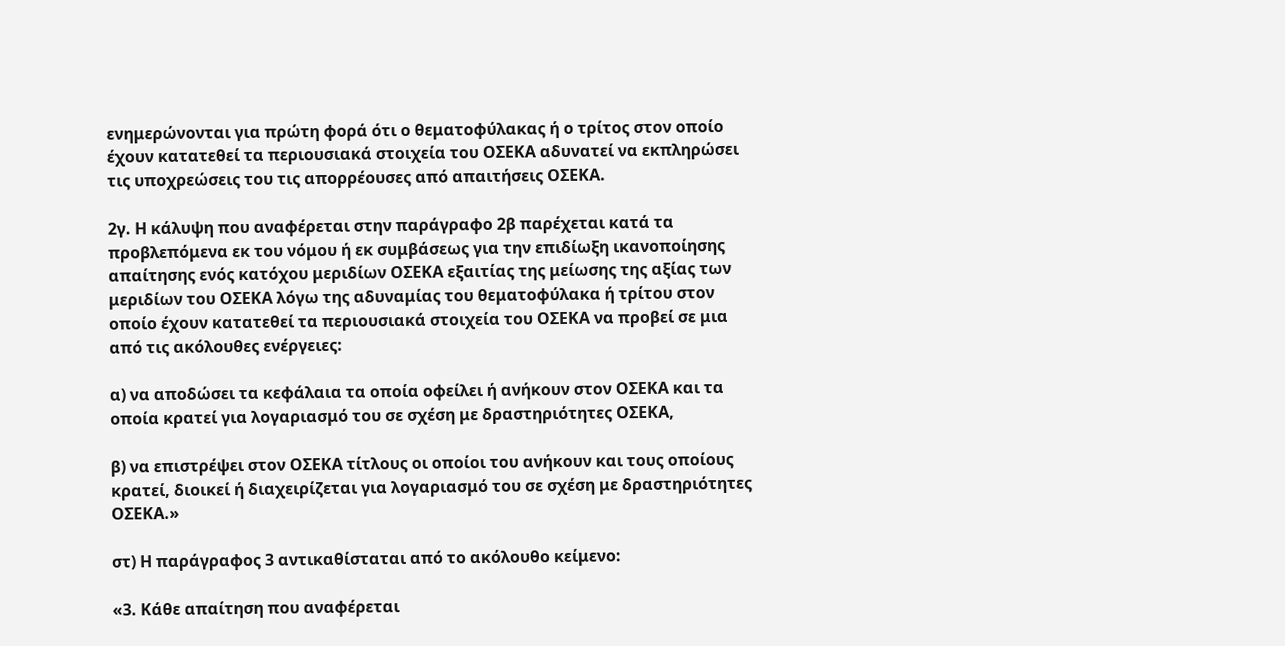ενημερώνονται για πρώτη φορά ότι ο θεματοφύλακας ή ο τρίτος στον οποίο έχουν κατατεθεί τα περιουσιακά στοιχεία του ΟΣΕΚΑ αδυνατεί να εκπληρώσει τις υποχρεώσεις του τις απορρέουσες από απαιτήσεις ΟΣΕΚΑ.

2γ. Η κάλυψη που αναφέρεται στην παράγραφο 2β παρέχεται κατά τα προβλεπόμενα εκ του νόμου ή εκ συμβάσεως για την επιδίωξη ικανοποίησης απαίτησης ενός κατόχου μεριδίων ΟΣΕΚΑ εξαιτίας της μείωσης της αξίας των μεριδίων του ΟΣΕΚΑ λόγω της αδυναμίας του θεματοφύλακα ή τρίτου στον οποίο έχουν κατατεθεί τα περιουσιακά στοιχεία του ΟΣΕΚΑ να προβεί σε μια από τις ακόλουθες ενέργειες:

α) να αποδώσει τα κεφάλαια τα οποία οφείλει ή ανήκουν στον ΟΣΕΚΑ και τα οποία κρατεί για λογαριασμό του σε σχέση με δραστηριότητες ΟΣΕΚΑ,

β) να επιστρέψει στον ΟΣΕΚΑ τίτλους οι οποίοι του ανήκουν και τους οποίους κρατεί, διοικεί ή διαχειρίζεται για λογαριασμό του σε σχέση με δραστηριότητες ΟΣΕΚΑ.»

στ) Η παράγραφος 3 αντικαθίσταται από το ακόλουθο κείμενο:

«3. Κάθε απαίτηση που αναφέρεται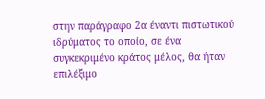στην παράγραφο 2α έναντι πιστωτικού ιδρύματος το οποίο, σε ένα συγκεκριμένο κράτος μέλος, θα ήταν επιλέξιμο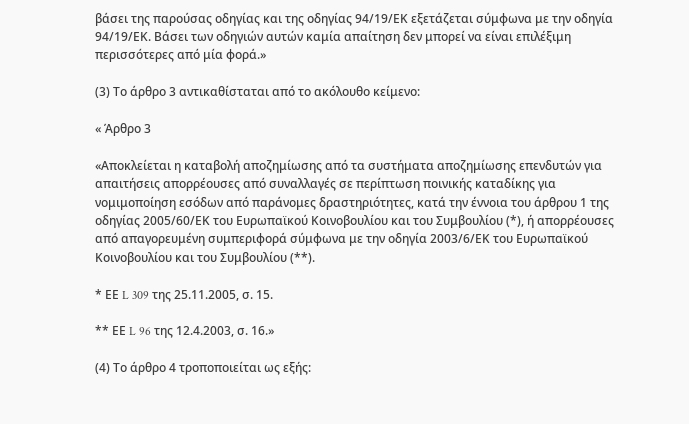βάσει της παρούσας οδηγίας και της οδηγίας 94/19/ΕΚ εξετάζεται σύμφωνα με την οδηγία 94/19/ΕΚ. Βάσει των οδηγιών αυτών καμία απαίτηση δεν μπορεί να είναι επιλέξιμη περισσότερες από μία φορά.»

(3) Το άρθρο 3 αντικαθίσταται από το ακόλουθο κείμενο:

« Άρθρο 3

«Αποκλείεται η καταβολή αποζημίωσης από τα συστήματα αποζημίωσης επενδυτών για απαιτήσεις απορρέουσες από συναλλαγές σε περίπτωση ποινικής καταδίκης για νομιμοποίηση εσόδων από παράνομες δραστηριότητες, κατά την έννοια του άρθρου 1 της οδηγίας 2005/60/ΕΚ του Ευρωπαϊκού Κοινοβουλίου και του Συμβουλίου (*), ή απορρέουσες από απαγορευμένη συμπεριφορά σύμφωνα με την οδηγία 2003/6/ΕΚ του Ευρωπαϊκού Κοινοβουλίου και του Συμβουλίου (**).

* ΕΕ L 309 της 25.11.2005, σ. 15.

** ΕΕ L 96 της 12.4.2003, σ. 16.»

(4) Το άρθρο 4 τροποποιείται ως εξής: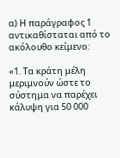α) Η παράγραφος 1 αντικαθίσταται από το ακόλουθο κείμενο:

«1. Τα κράτη μέλη μεριμνούν ώστε το σύστημα να παρέχει κάλυψη για 50 000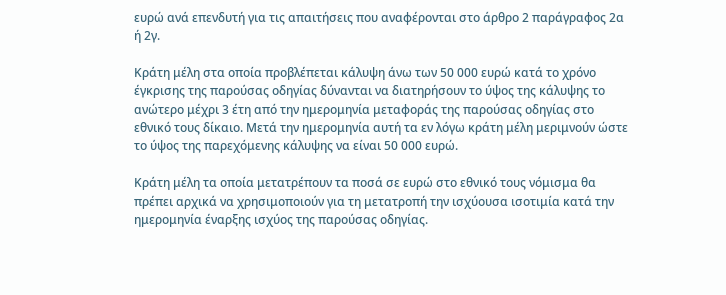ευρώ ανά επενδυτή για τις απαιτήσεις που αναφέρονται στο άρθρο 2 παράγραφος 2α ή 2γ.

Κράτη μέλη στα οποία προβλέπεται κάλυψη άνω των 50 000 ευρώ κατά το χρόνο έγκρισης της παρούσας οδηγίας δύνανται να διατηρήσουν το ύψος της κάλυψης το ανώτερο μέχρι 3 έτη από την ημερομηνία μεταφοράς της παρούσας οδηγίας στο εθνικό τους δίκαιο. Μετά την ημερομηνία αυτή τα εν λόγω κράτη μέλη μεριμνούν ώστε το ύψος της παρεχόμενης κάλυψης να είναι 50 000 ευρώ.

Κράτη μέλη τα οποία μετατρέπουν τα ποσά σε ευρώ στο εθνικό τους νόμισμα θα πρέπει αρχικά να χρησιμοποιούν για τη μετατροπή την ισχύουσα ισοτιμία κατά την ημερομηνία έναρξης ισχύος της παρούσας οδηγίας.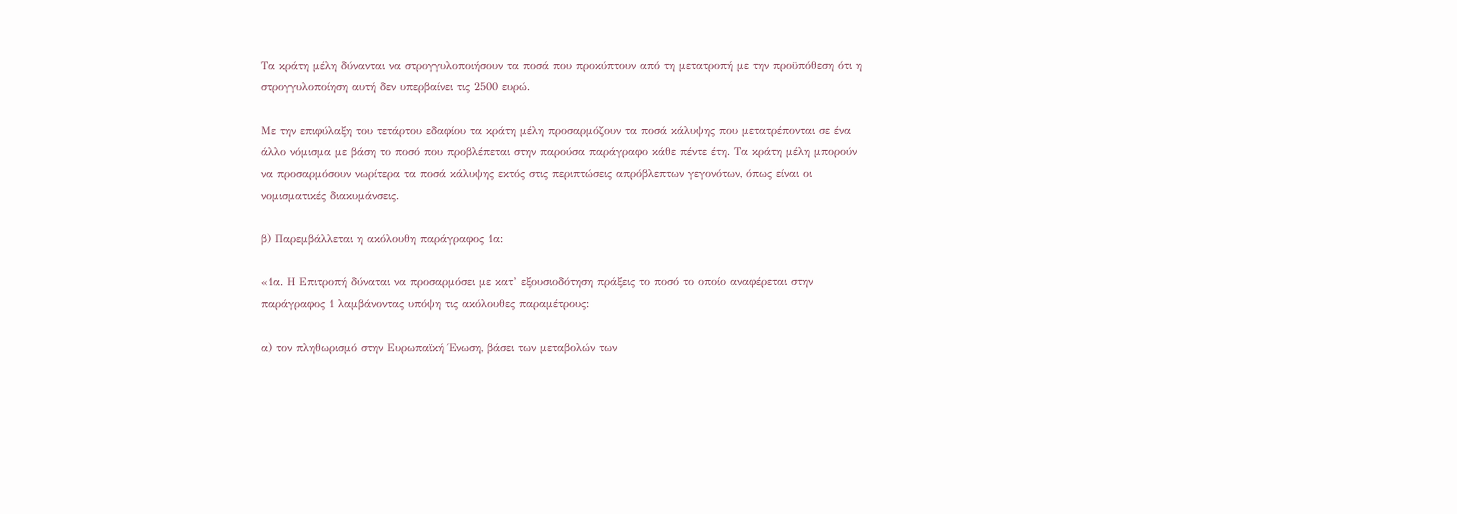Τα κράτη μέλη δύνανται να στρογγυλοποιήσουν τα ποσά που προκύπτουν από τη μετατροπή με την προϋπόθεση ότι η στρογγυλοποίηση αυτή δεν υπερβαίνει τις 2500 ευρώ.

Με την επιφύλαξη του τετάρτου εδαφίου τα κράτη μέλη προσαρμόζουν τα ποσά κάλυψης που μετατρέπονται σε ένα άλλο νόμισμα με βάση το ποσό που προβλέπεται στην παρούσα παράγραφο κάθε πέντε έτη. Τα κράτη μέλη μπορούν να προσαρμόσουν νωρίτερα τα ποσά κάλυψης εκτός στις περιπτώσεις απρόβλεπτων γεγονότων, όπως είναι οι νομισματικές διακυμάνσεις.

β) Παρεμβάλλεται η ακόλουθη παράγραφος 1α:

«1α. Η Επιτροπή δύναται να προσαρμόσει με κατ’ εξουσιοδότηση πράξεις το ποσό το οποίο αναφέρεται στην παράγραφος 1 λαμβάνοντας υπόψη τις ακόλουθες παραμέτρους:

α) τον πληθωρισμό στην Ευρωπαϊκή Ένωση, βάσει των μεταβολών των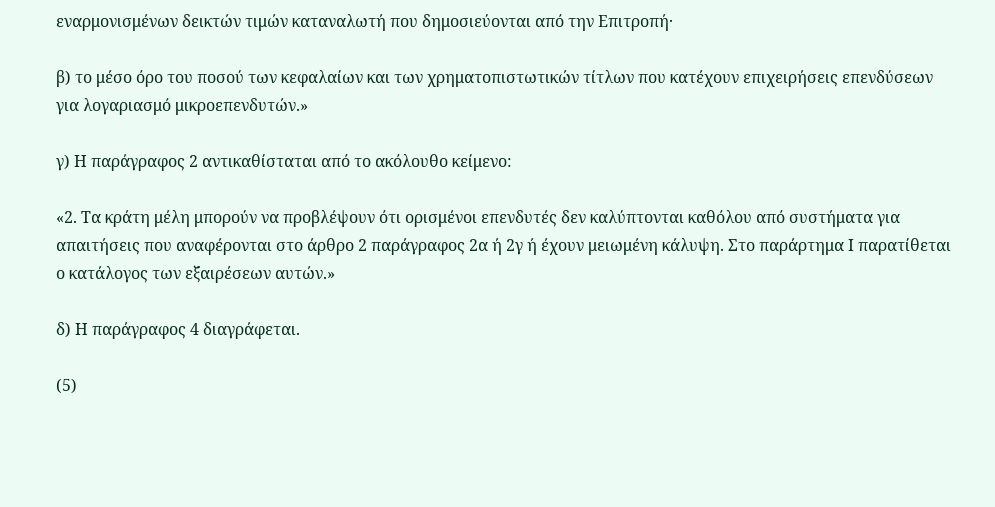εναρμονισμένων δεικτών τιμών καταναλωτή που δημοσιεύονται από την Επιτροπή·

β) το μέσο όρο του ποσού των κεφαλαίων και των χρηματοπιστωτικών τίτλων που κατέχουν επιχειρήσεις επενδύσεων για λογαριασμό μικροεπενδυτών.»

γ) Η παράγραφος 2 αντικαθίσταται από το ακόλουθο κείμενο:

«2. Τα κράτη μέλη μπορούν να προβλέψουν ότι ορισμένοι επενδυτές δεν καλύπτονται καθόλου από συστήματα για απαιτήσεις που αναφέρονται στο άρθρο 2 παράγραφος 2α ή 2γ ή έχουν μειωμένη κάλυψη. Στο παράρτημα Ι παρατίθεται ο κατάλογος των εξαιρέσεων αυτών.»

δ) Η παράγραφος 4 διαγράφεται.

(5)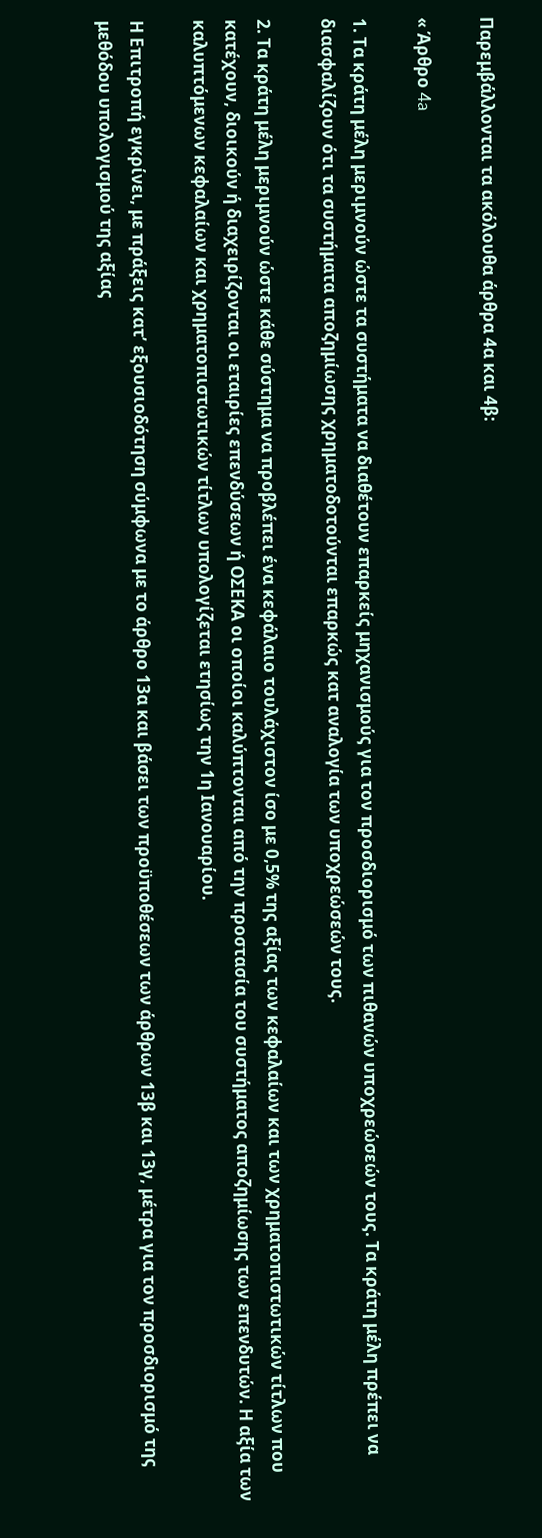Παρεμβάλλονται τα ακόλουθα άρθρα 4α και 4β:

« Άρθρο 4a

1. Τα κράτη μέλη μεριμνούν ώστε τα συστήματα να διαθέτουν επαρκείς μηχανισμούς για τον προσδιορισμό των πιθανών υποχρεώσεών τους. Τα κράτη μέλη πρέπει να διασφαλίζουν ότι τα συστήματα αποζημίωσης χρηματοδοτούνται επαρκώς κατ αναλογία των υποχρεώσεών τους.

2. Τα κράτη μέλη μεριμνούν ώστε κάθε σύστημα να προβλέπει ένα κεφάλαιο τουλάχιστον ίσο με 0,5% της αξίας των κεφαλαίων και των χρηματοπιστωτικών τίτλων που κατέχουν, διοικούν ή διαχειρίζονται οι εταιρίες επενδύσεων ή ΟΣΕΚΑ οι οποίοι καλύπτονται από την προστασία του συστήματος αποζημίωσης των επενδυτών. Η αξία των καλυπτόμενων κεφαλαίων και χρηματοπιστωτικών τίτλων υπολογίζεται ετησίως την 1η Ιανουαρίου.

Η Επιτροπή εγκρίνει, με πράξεις κατ’ εξουσιοδότηση σύμφωνα με το άρθρο 13α και βάσει των προϋποθέσεων των άρθρων 13β και 13γ, μέτρα για τον προσδιορισμό της μεθόδου υπολογισμού της αξίας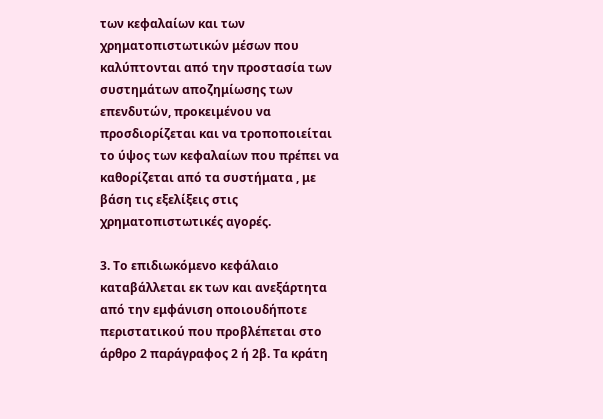των κεφαλαίων και των χρηματοπιστωτικών μέσων που καλύπτονται από την προστασία των συστημάτων αποζημίωσης των επενδυτών, προκειμένου να προσδιορίζεται και να τροποποιείται το ύψος των κεφαλαίων που πρέπει να καθορίζεται από τα συστήματα , με βάση τις εξελίξεις στις χρηματοπιστωτικές αγορές.

3. Το επιδιωκόμενο κεφάλαιο καταβάλλεται εκ των και ανεξάρτητα από την εμφάνιση οποιουδήποτε περιστατικού που προβλέπεται στο άρθρο 2 παράγραφος 2 ή 2β. Τα κράτη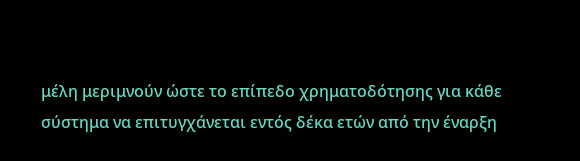μέλη μεριμνούν ώστε το επίπεδο χρηματοδότησης για κάθε σύστημα να επιτυγχάνεται εντός δέκα ετών από την έναρξη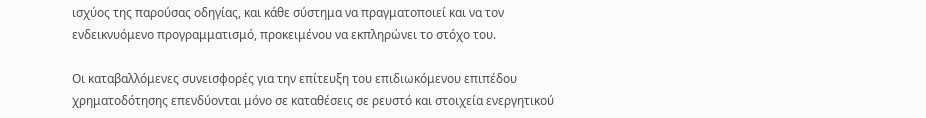ισχύος της παρούσας οδηγίας, και κάθε σύστημα να πραγματοποιεί και να τον ενδεικνυόμενο προγραμματισμό, προκειμένου να εκπληρώνει το στόχο του.

Οι καταβαλλόμενες συνεισφορές για την επίτευξη του επιδιωκόμενου επιπέδου χρηματοδότησης επενδύονται μόνο σε καταθέσεις σε ρευστό και στοιχεία ενεργητικού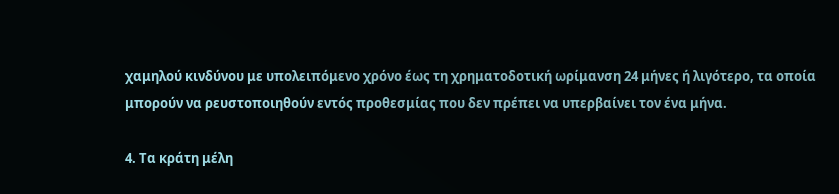χαμηλού κινδύνου με υπολειπόμενο χρόνο έως τη χρηματοδοτική ωρίμανση 24 μήνες ή λιγότερο, τα οποία μπορούν να ρευστοποιηθούν εντός προθεσμίας που δεν πρέπει να υπερβαίνει τον ένα μήνα.

4. Τα κράτη μέλη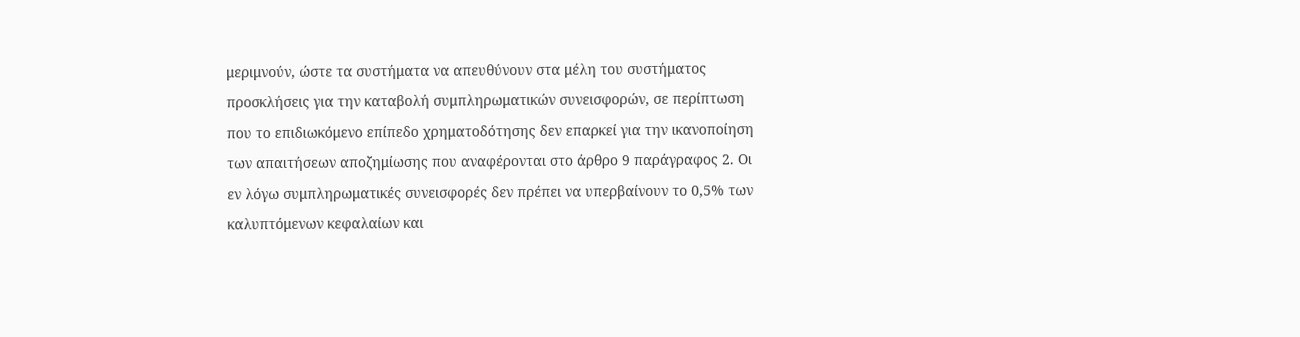μεριμνούν, ώστε τα συστήματα να απευθύνουν στα μέλη του συστήματος προσκλήσεις για την καταβολή συμπληρωματικών συνεισφορών, σε περίπτωση που το επιδιωκόμενο επίπεδο χρηματοδότησης δεν επαρκεί για την ικανοποίηση των απαιτήσεων αποζημίωσης που αναφέρονται στο άρθρο 9 παράγραφος 2. Οι εν λόγω συμπληρωματικές συνεισφορές δεν πρέπει να υπερβαίνουν το 0,5% των καλυπτόμενων κεφαλαίων και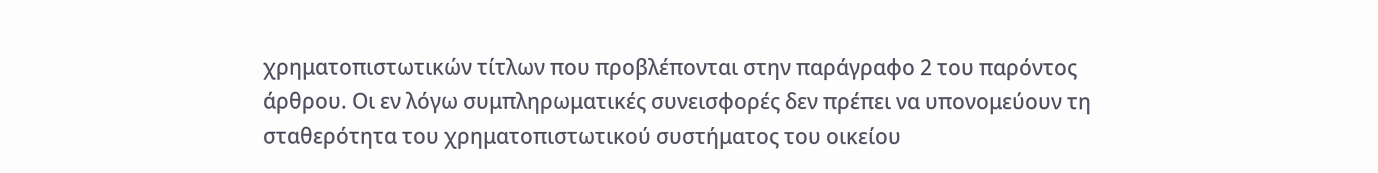χρηματοπιστωτικών τίτλων που προβλέπονται στην παράγραφο 2 του παρόντος άρθρου. Οι εν λόγω συμπληρωματικές συνεισφορές δεν πρέπει να υπονομεύουν τη σταθερότητα του χρηματοπιστωτικού συστήματος του οικείου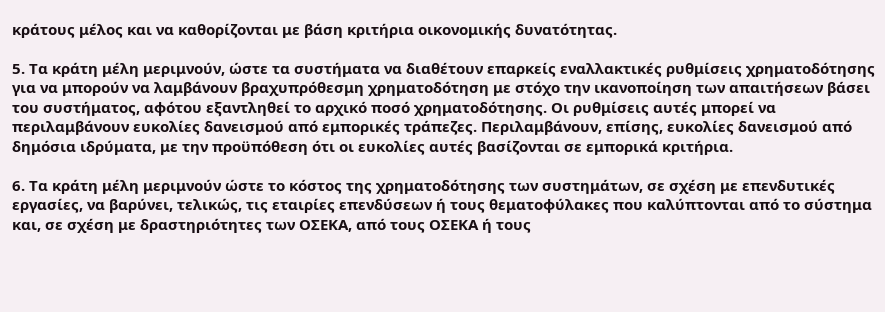κράτους μέλος και να καθορίζονται με βάση κριτήρια οικονομικής δυνατότητας.

5. Τα κράτη μέλη μεριμνούν, ώστε τα συστήματα να διαθέτουν επαρκείς εναλλακτικές ρυθμίσεις χρηματοδότησης για να μπορούν να λαμβάνουν βραχυπρόθεσμη χρηματοδότηση με στόχο την ικανοποίηση των απαιτήσεων βάσει του συστήματος, αφότου εξαντληθεί το αρχικό ποσό χρηματοδότησης. Οι ρυθμίσεις αυτές μπορεί να περιλαμβάνουν ευκολίες δανεισμού από εμπορικές τράπεζες. Περιλαμβάνουν, επίσης, ευκολίες δανεισμού από δημόσια ιδρύματα, με την προϋπόθεση ότι οι ευκολίες αυτές βασίζονται σε εμπορικά κριτήρια.

6. Τα κράτη μέλη μεριμνούν ώστε το κόστος της χρηματοδότησης των συστημάτων, σε σχέση με επενδυτικές εργασίες, να βαρύνει, τελικώς, τις εταιρίες επενδύσεων ή τους θεματοφύλακες που καλύπτονται από το σύστημα και, σε σχέση με δραστηριότητες των ΟΣΕΚΑ, από τους ΟΣΕΚΑ ή τους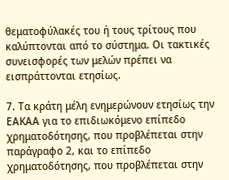θεματοφύλακές του ή τους τρίτους που καλύπτονται από το σύστημα. Οι τακτικές συνεισφορές των μελών πρέπει να εισπράττονται ετησίως.

7. Τα κράτη μέλη ενημερώνουν ετησίως την ΕΑΚΑΑ για το επιδιωκόμενο επίπεδο χρηματοδότησης, που προβλέπεται στην παράγραφο 2, και το επίπεδο χρηματοδότησης, που προβλέπεται στην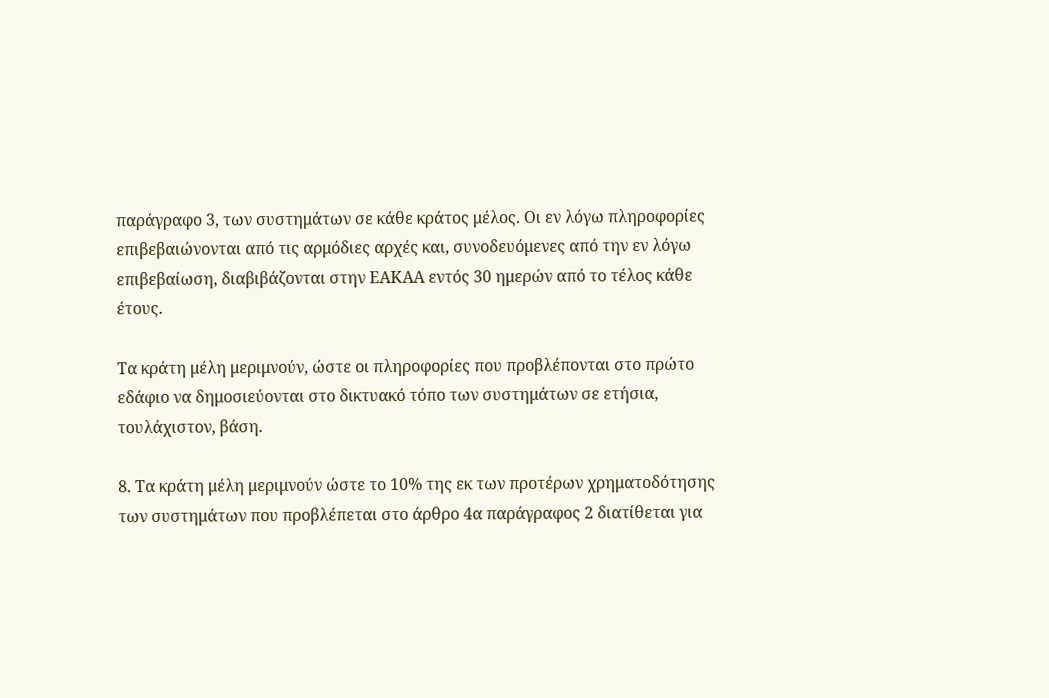παράγραφο 3, των συστημάτων σε κάθε κράτος μέλος. Οι εν λόγω πληροφορίες επιβεβαιώνονται από τις αρμόδιες αρχές και, συνοδευόμενες από την εν λόγω επιβεβαίωση, διαβιβάζονται στην ΕΑΚΑΑ εντός 30 ημερών από το τέλος κάθε έτους.

Τα κράτη μέλη μεριμνούν, ώστε οι πληροφορίες που προβλέπονται στο πρώτο εδάφιο να δημοσιεύονται στο δικτυακό τόπο των συστημάτων σε ετήσια, τουλάχιστον, βάση.

8. Τα κράτη μέλη μεριμνούν ώστε το 10% της εκ των προτέρων χρηματοδότησης των συστημάτων που προβλέπεται στο άρθρο 4α παράγραφος 2 διατίθεται για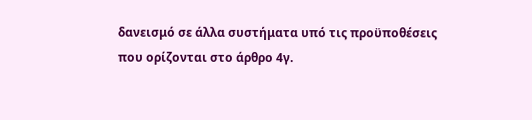δανεισμό σε άλλα συστήματα υπό τις προϋποθέσεις που ορίζονται στο άρθρο 4γ.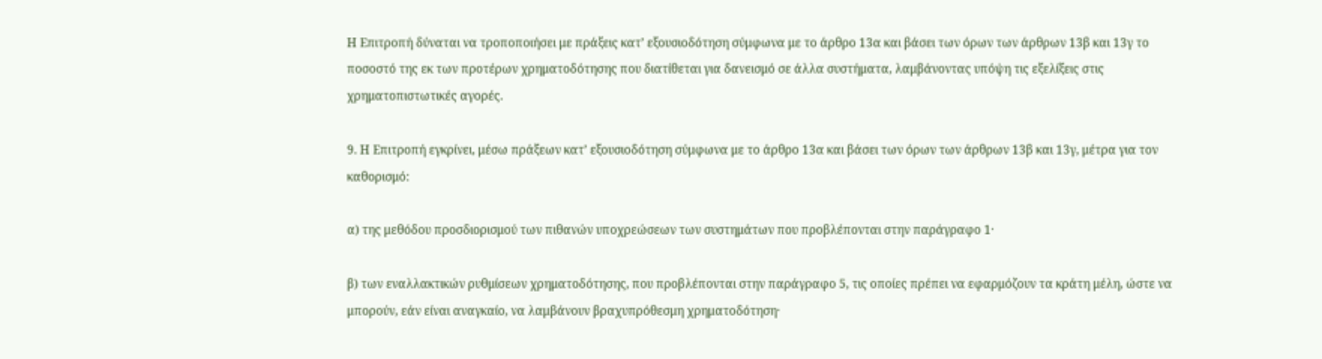Η Επιτροπή δύναται να τροποποιήσει με πράξεις κατ’ εξουσιοδότηση σύμφωνα με το άρθρο 13α και βάσει των όρων των άρθρων 13β και 13γ το ποσοστό της εκ των προτέρων χρηματοδότησης που διατίθεται για δανεισμό σε άλλα συστήματα, λαμβάνοντας υπόψη τις εξελίξεις στις χρηματοπιστωτικές αγορές.

9. Η Επιτροπή εγκρίνει, μέσω πράξεων κατ’ εξουσιοδότηση σύμφωνα με το άρθρο 13α και βάσει των όρων των άρθρων 13β και 13γ, μέτρα για τον καθορισμό:

α) της μεθόδου προσδιορισμού των πιθανών υποχρεώσεων των συστημάτων που προβλέπονται στην παράγραφο 1·

β) των εναλλακτικών ρυθμίσεων χρηματοδότησης, που προβλέπονται στην παράγραφο 5, τις οποίες πρέπει να εφαρμόζουν τα κράτη μέλη, ώστε να μπορούν, εάν είναι αναγκαίο, να λαμβάνουν βραχυπρόθεσμη χρηματοδότηση·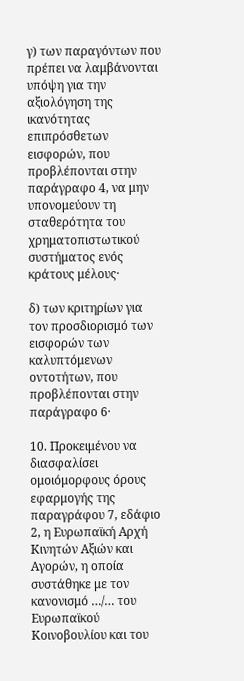γ) των παραγόντων που πρέπει να λαμβάνονται υπόψη για την αξιολόγηση της ικανότητας επιπρόσθετων εισφορών, που προβλέπονται στην παράγραφο 4, να μην υπονομεύουν τη σταθερότητα του χρηματοπιστωτικού συστήματος ενός κράτους μέλους·

δ) των κριτηρίων για τον προσδιορισμό των εισφορών των καλυπτόμενων οντοτήτων, που προβλέπονται στην παράγραφο 6·

10. Προκειμένου να διασφαλίσει ομοιόμορφους όρους εφαρμογής της παραγράφου 7, εδάφιο 2, η Ευρωπαϊκή Αρχή Κινητών Αξιών και Αγορών, η οποία συστάθηκε με τον κανονισμό …/… του Ευρωπαϊκού Κοινοβουλίου και του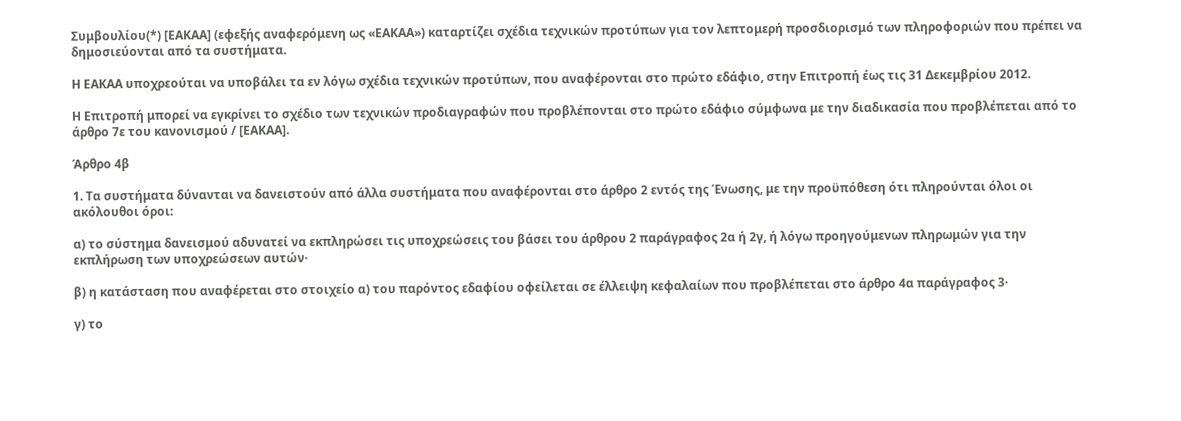Συμβουλίου(*) [ΕΑΚΑΑ] (εφεξής αναφερόμενη ως «ΕΑΚΑΑ») καταρτίζει σχέδια τεχνικών προτύπων για τον λεπτομερή προσδιορισμό των πληροφοριών που πρέπει να δημοσιεύονται από τα συστήματα.

Η ΕΑΚΑΑ υποχρεούται να υποβάλει τα εν λόγω σχέδια τεχνικών προτύπων, που αναφέρονται στο πρώτο εδάφιο, στην Επιτροπή έως τις 31 Δεκεμβρίου 2012.

Η Επιτροπή μπορεί να εγκρίνει το σχέδιο των τεχνικών προδιαγραφών που προβλέπονται στο πρώτο εδάφιο σύμφωνα με την διαδικασία που προβλέπεται από το άρθρο 7ε του κανονισμού / [ΕΑΚΑΑ].

Άρθρο 4β

1. Τα συστήματα δύνανται να δανειστούν από άλλα συστήματα που αναφέρονται στο άρθρο 2 εντός της Ένωσης, με την προϋπόθεση ότι πληρούνται όλοι οι ακόλουθοι όροι:

α) το σύστημα δανεισμού αδυνατεί να εκπληρώσει τις υποχρεώσεις του βάσει του άρθρου 2 παράγραφος 2α ή 2γ, ή λόγω προηγούμενων πληρωμών για την εκπλήρωση των υποχρεώσεων αυτών·

β) η κατάσταση που αναφέρεται στο στοιχείο α) του παρόντος εδαφίου οφείλεται σε έλλειψη κεφαλαίων που προβλέπεται στο άρθρο 4α παράγραφος 3·

γ) το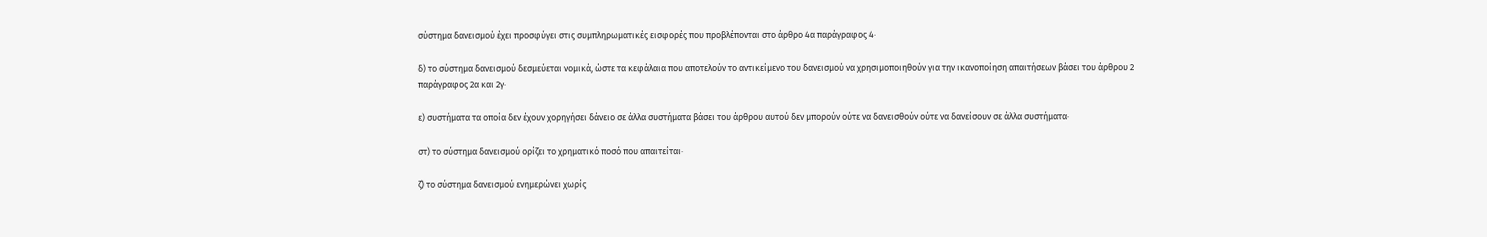σύστημα δανεισμού έχει προσφύγει στις συμπληρωματικές εισφορές που προβλέπονται στο άρθρο 4α παράγραφος 4·

δ) το σύστημα δανεισμού δεσμεύεται νομικά, ώστε τα κεφάλαια που αποτελούν το αντικείμενο του δανεισμού να χρησιμοποιηθούν για την ικανοποίηση απαιτήσεων βάσει του άρθρου 2 παράγραφος 2α και 2γ·

ε) συστήματα τα οποία δεν έχουν χορηγήσει δάνειο σε άλλα συστήματα βάσει του άρθρου αυτού δεν μπορούν ούτε να δανεισθούν ούτε να δανείσουν σε άλλα συστήματα·

στ) το σύστημα δανεισμού ορίζει το χρηματικό ποσό που απαιτείται·

ζ) το σύστημα δανεισμού ενημερώνει χωρίς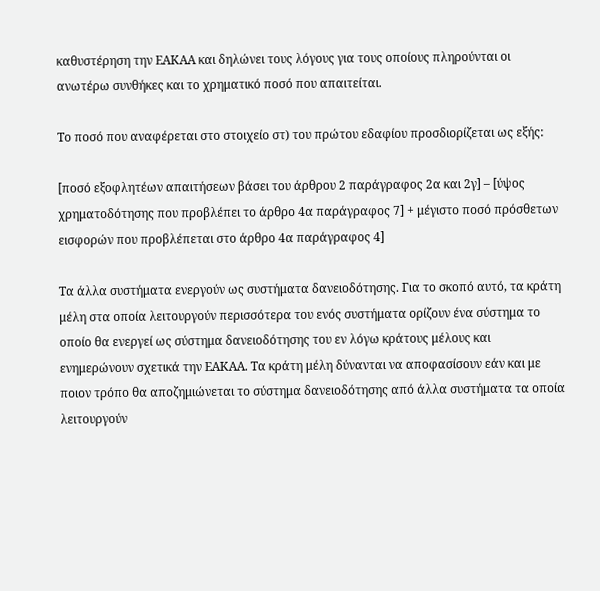καθυστέρηση την ΕΑΚΑΑ και δηλώνει τους λόγους για τους οποίους πληρούνται οι ανωτέρω συνθήκες και το χρηματικό ποσό που απαιτείται.

Το ποσό που αναφέρεται στο στοιχείο στ) του πρώτου εδαφίου προσδιορίζεται ως εξής:

[ποσό εξοφλητέων απαιτήσεων βάσει του άρθρου 2 παράγραφος 2α και 2γ] – [ύψος χρηματοδότησης που προβλέπει το άρθρο 4α παράγραφος 7] + μέγιστο ποσό πρόσθετων εισφορών που προβλέπεται στο άρθρο 4α παράγραφος 4]

Τα άλλα συστήματα ενεργούν ως συστήματα δανειοδότησης. Για το σκοπό αυτό, τα κράτη μέλη στα οποία λειτουργούν περισσότερα του ενός συστήματα ορίζουν ένα σύστημα το οποίο θα ενεργεί ως σύστημα δανειοδότησης του εν λόγω κράτους μέλους και ενημερώνουν σχετικά την ΕΑΚΑΑ. Τα κράτη μέλη δύνανται να αποφασίσουν εάν και με ποιον τρόπο θα αποζημιώνεται το σύστημα δανειοδότησης από άλλα συστήματα τα οποία λειτουργούν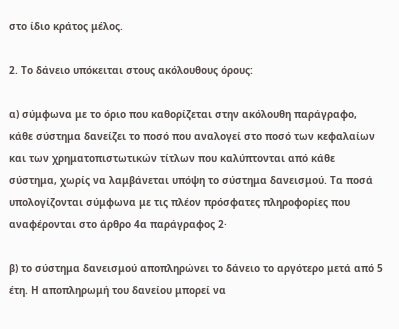στο ίδιο κράτος μέλος.

2. Το δάνειο υπόκειται στους ακόλουθους όρους:

α) σύμφωνα με το όριο που καθορίζεται στην ακόλουθη παράγραφο, κάθε σύστημα δανείζει το ποσό που αναλογεί στο ποσό των κεφαλαίων και των χρηματοπιστωτικών τίτλων που καλύπτονται από κάθε σύστημα, χωρίς να λαμβάνεται υπόψη το σύστημα δανεισμού. Τα ποσά υπολογίζονται σύμφωνα με τις πλέον πρόσφατες πληροφορίες που αναφέρονται στο άρθρο 4α παράγραφος 2·

β) το σύστημα δανεισμού αποπληρώνει το δάνειο το αργότερο μετά από 5 έτη. Η αποπληρωμή του δανείου μπορεί να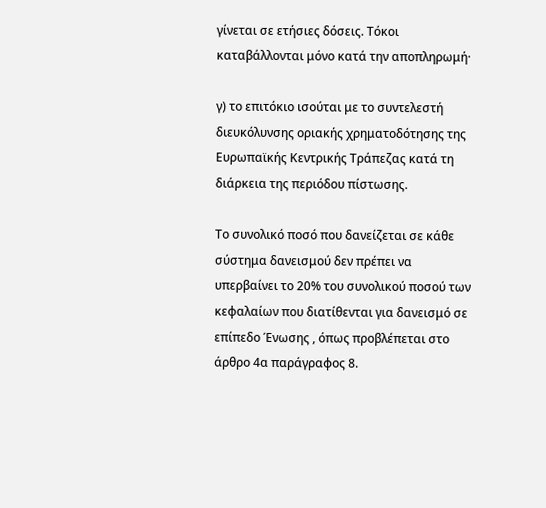γίνεται σε ετήσιες δόσεις. Τόκοι καταβάλλονται μόνο κατά την αποπληρωμή·

γ) το επιτόκιο ισούται με το συντελεστή διευκόλυνσης οριακής χρηματοδότησης της Ευρωπαϊκής Κεντρικής Τράπεζας κατά τη διάρκεια της περιόδου πίστωσης.

Το συνολικό ποσό που δανείζεται σε κάθε σύστημα δανεισμού δεν πρέπει να υπερβαίνει το 20% του συνολικού ποσού των κεφαλαίων που διατίθενται για δανεισμό σε επίπεδο Ένωσης , όπως προβλέπεται στο άρθρο 4α παράγραφος 8.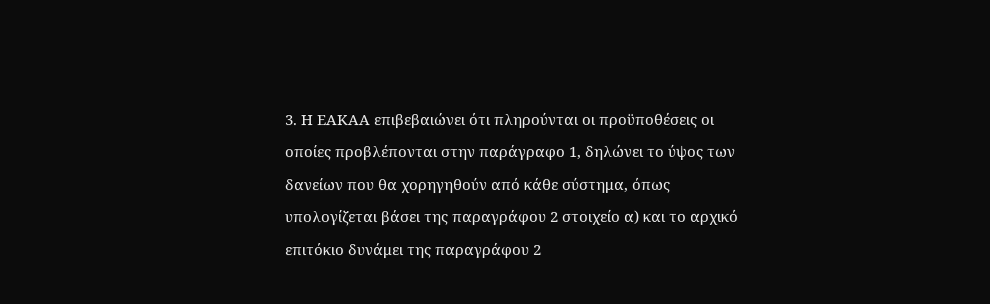3. Η ΕΑΚΑΑ επιβεβαιώνει ότι πληρούνται οι προϋποθέσεις οι οποίες προβλέπονται στην παράγραφο 1, δηλώνει το ύψος των δανείων που θα χορηγηθούν από κάθε σύστημα, όπως υπολογίζεται βάσει της παραγράφου 2 στοιχείο α) και το αρχικό επιτόκιο δυνάμει της παραγράφου 2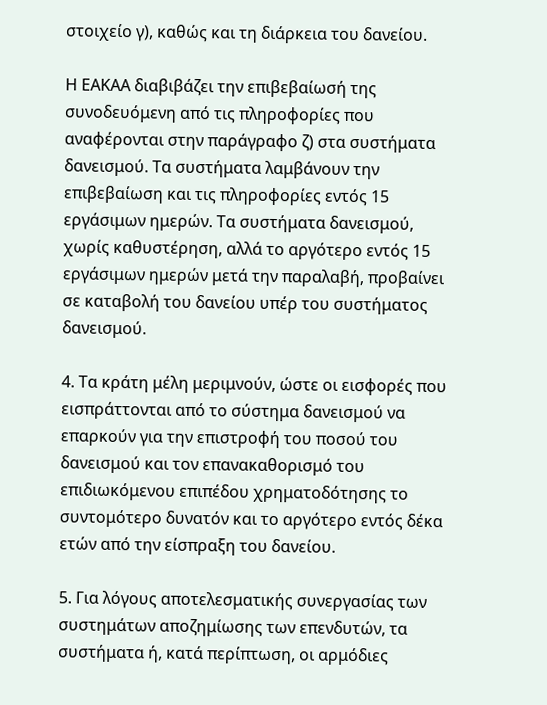στοιχείο γ), καθώς και τη διάρκεια του δανείου.

Η ΕΑΚΑΑ διαβιβάζει την επιβεβαίωσή της συνοδευόμενη από τις πληροφορίες που αναφέρονται στην παράγραφο ζ) στα συστήματα δανεισμού. Τα συστήματα λαμβάνουν την επιβεβαίωση και τις πληροφορίες εντός 15 εργάσιμων ημερών. Τα συστήματα δανεισμού, χωρίς καθυστέρηση, αλλά το αργότερο εντός 15 εργάσιμων ημερών μετά την παραλαβή, προβαίνει σε καταβολή του δανείου υπέρ του συστήματος δανεισμού.

4. Τα κράτη μέλη μεριμνούν, ώστε οι εισφορές που εισπράττονται από το σύστημα δανεισμού να επαρκούν για την επιστροφή του ποσού του δανεισμού και τον επανακαθορισμό του επιδιωκόμενου επιπέδου χρηματοδότησης το συντομότερο δυνατόν και το αργότερο εντός δέκα ετών από την είσπραξη του δανείου.

5. Για λόγους αποτελεσματικής συνεργασίας των συστημάτων αποζημίωσης των επενδυτών, τα συστήματα ή, κατά περίπτωση, οι αρμόδιες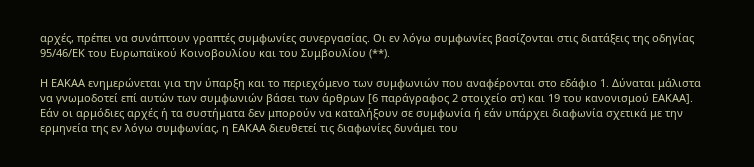αρχές, πρέπει να συνάπτουν γραπτές συμφωνίες συνεργασίας. Οι εν λόγω συμφωνίες βασίζονται στις διατάξεις της οδηγίας 95/46/ΕΚ του Ευρωπαϊκού Κοινοβουλίου και του Συμβουλίου (**).

Η ΕΑΚΑΑ ενημερώνεται για την ύπαρξη και το περιεχόμενο των συμφωνιών που αναφέρονται στο εδάφιο 1. Δύναται μάλιστα να γνωμοδοτεί επί αυτών των συμφωνιών βάσει των άρθρων [6 παράγραφος 2 στοιχείο στ) και 19 του κανονισμού ΕΑΚΑΑ]. Εάν οι αρμόδιες αρχές ή τα συστήματα δεν μπορούν να καταλήξουν σε συμφωνία ή εάν υπάρχει διαφωνία σχετικά με την ερμηνεία της εν λόγω συμφωνίας, η ΕΑΚΑΑ διευθετεί τις διαφωνίες δυνάμει του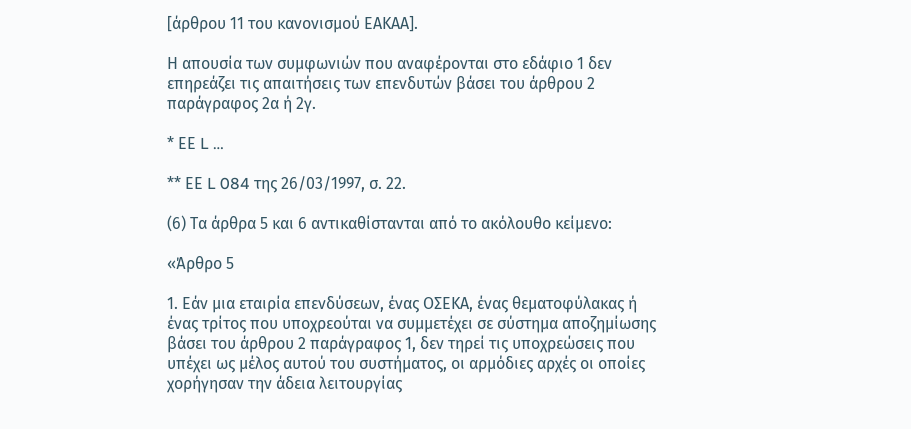[άρθρου 11 του κανονισμού ΕΑΚΑΑ].

Η απουσία των συμφωνιών που αναφέρονται στο εδάφιο 1 δεν επηρεάζει τις απαιτήσεις των επενδυτών βάσει του άρθρου 2 παράγραφος 2α ή 2γ.

* ΕΕ L …

** ΕΕ L 084 της 26/03/1997, σ. 22.

(6) Τα άρθρα 5 και 6 αντικαθίστανται από το ακόλουθο κείμενο:

«Άρθρο 5

1. Εάν μια εταιρία επενδύσεων, ένας ΟΣΕΚΑ, ένας θεματοφύλακας ή ένας τρίτος που υποχρεούται να συμμετέχει σε σύστημα αποζημίωσης βάσει του άρθρου 2 παράγραφος 1, δεν τηρεί τις υποχρεώσεις που υπέχει ως μέλος αυτού του συστήματος, οι αρμόδιες αρχές οι οποίες χορήγησαν την άδεια λειτουργίας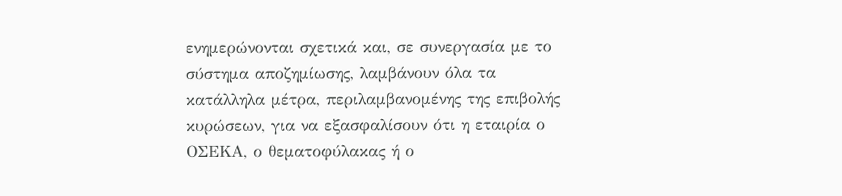ενημερώνονται σχετικά και, σε συνεργασία με το σύστημα αποζημίωσης, λαμβάνουν όλα τα κατάλληλα μέτρα, περιλαμβανομένης της επιβολής κυρώσεων, για να εξασφαλίσουν ότι η εταιρία ο ΟΣΕΚΑ, ο θεματοφύλακας ή ο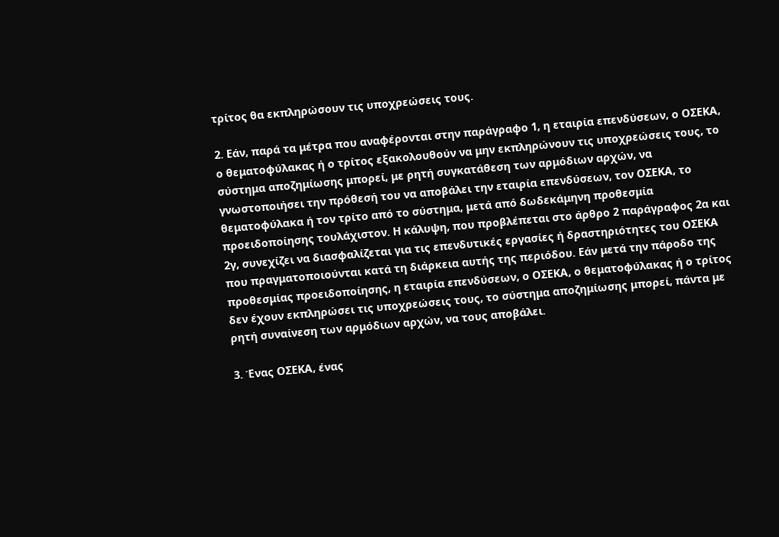τρίτος θα εκπληρώσουν τις υποχρεώσεις τους.

2. Εάν, παρά τα μέτρα που αναφέρονται στην παράγραφο 1, η εταιρία επενδύσεων, ο ΟΣΕΚΑ, ο θεματοφύλακας ή ο τρίτος εξακολουθούν να μην εκπληρώνουν τις υποχρεώσεις τους, το σύστημα αποζημίωσης μπορεί, με ρητή συγκατάθεση των αρμόδιων αρχών, να γνωστοποιήσει την πρόθεσή του να αποβάλει την εταιρία επενδύσεων, τον ΟΣΕΚΑ, το θεματοφύλακα ή τον τρίτο από το σύστημα, μετά από δωδεκάμηνη προθεσμία προειδοποίησης τουλάχιστον. Η κάλυψη, που προβλέπεται στο άρθρο 2 παράγραφος 2α και 2γ, συνεχίζει να διασφαλίζεται για τις επενδυτικές εργασίες ή δραστηριότητες του ΟΣΕΚΑ που πραγματοποιούνται κατά τη διάρκεια αυτής της περιόδου. Εάν μετά την πάροδο της προθεσμίας προειδοποίησης, η εταιρία επενδύσεων, ο ΟΣΕΚΑ, ο θεματοφύλακας ή ο τρίτος δεν έχουν εκπληρώσει τις υποχρεώσεις τους, το σύστημα αποζημίωσης μπορεί, πάντα με ρητή συναίνεση των αρμόδιων αρχών, να τους αποβάλει.

3. Ένας ΟΣΕΚΑ, ένας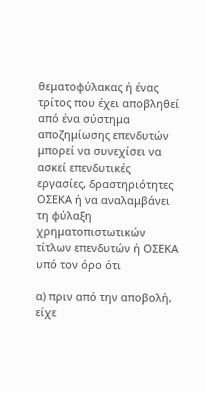θεματοφύλακας ή ένας τρίτος που έχει αποβληθεί από ένα σύστημα αποζημίωσης επενδυτών μπορεί να συνεχίσει να ασκεί επενδυτικές εργασίες, δραστηριότητες ΟΣΕΚΑ ή να αναλαμβάνει τη φύλαξη χρηματοπιστωτικών τίτλων επενδυτών ή ΟΣΕΚΑ υπό τον όρο ότι

α) πριν από την αποβολή, είχε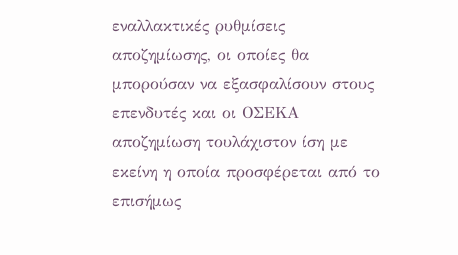εναλλακτικές ρυθμίσεις αποζημίωσης, οι οποίες θα μπορούσαν να εξασφαλίσουν στους επενδυτές και οι ΟΣΕΚΑ αποζημίωση τουλάχιστον ίση με εκείνη η οποία προσφέρεται από το επισήμως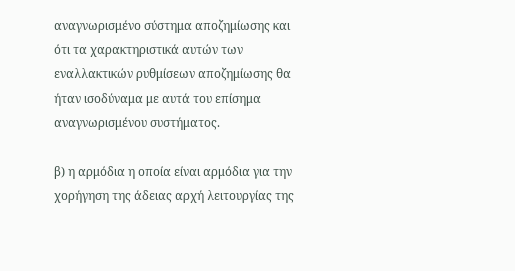αναγνωρισμένο σύστημα αποζημίωσης και ότι τα χαρακτηριστικά αυτών των εναλλακτικών ρυθμίσεων αποζημίωσης θα ήταν ισοδύναμα με αυτά του επίσημα αναγνωρισμένου συστήματος.

β) η αρμόδια η οποία είναι αρμόδια για την χορήγηση της άδειας αρχή λειτουργίας της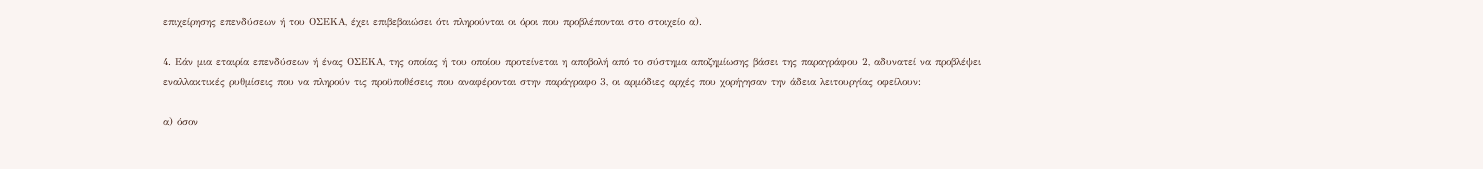επιχείρησης επενδύσεων ή του ΟΣΕΚΑ, έχει επιβεβαιώσει ότι πληρούνται οι όροι που προβλέπονται στο στοιχείο α).

4. Εάν μια εταιρία επενδύσεων ή ένας ΟΣΕΚΑ, της οποίας ή του οποίου προτείνεται η αποβολή από το σύστημα αποζημίωσης βάσει της παραγράφου 2, αδυνατεί να προβλέψει εναλλακτικές ρυθμίσεις που να πληρούν τις προϋποθέσεις που αναφέρονται στην παράγραφο 3, οι αρμόδιες αρχές που χορήγησαν την άδεια λειτουργίας οφείλουν:

α) όσον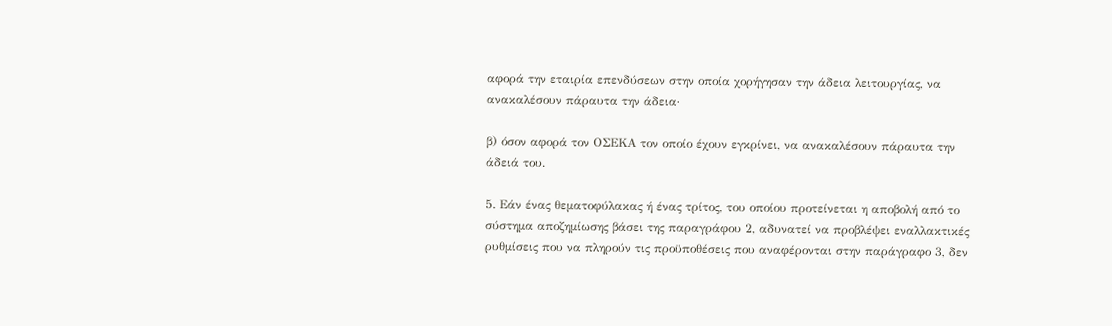αφορά την εταιρία επενδύσεων στην οποία χορήγησαν την άδεια λειτουργίας, να ανακαλέσουν πάραυτα την άδεια·

β) όσον αφορά τον ΟΣΕΚΑ τον οποίο έχουν εγκρίνει, να ανακαλέσουν πάραυτα την άδειά του.

5. Εάν ένας θεματοφύλακας ή ένας τρίτος, του οποίου προτείνεται η αποβολή από το σύστημα αποζημίωσης βάσει της παραγράφου 2, αδυνατεί να προβλέψει εναλλακτικές ρυθμίσεις που να πληρούν τις προϋποθέσεις που αναφέρονται στην παράγραφο 3, δεν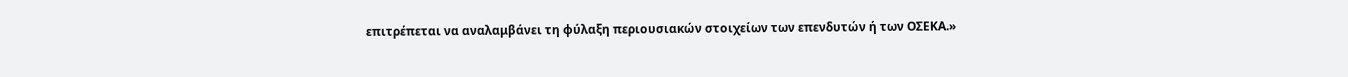επιτρέπεται να αναλαμβάνει τη φύλαξη περιουσιακών στοιχείων των επενδυτών ή των ΟΣΕΚΑ.»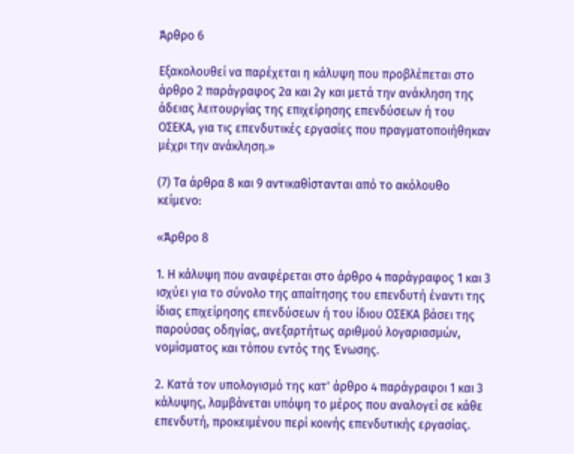Άρθρο 6

Εξακολουθεί να παρέχεται η κάλυψη που προβλέπεται στο άρθρο 2 παράγραφος 2α και 2γ και μετά την ανάκληση της άδειας λειτουργίας της επιχείρησης επενδύσεων ή του ΟΣΕΚΑ, για τις επενδυτικές εργασίες που πραγματοποιήθηκαν μέχρι την ανάκληση.»

(7) Τα άρθρα 8 και 9 αντικαθίστανται από το ακόλουθο κείμενο:

«Άρθρο 8

1. Η κάλυψη που αναφέρεται στο άρθρο 4 παράγραφος 1 και 3 ισχύει για το σύνολο της απαίτησης του επενδυτή έναντι της ίδιας επιχείρησης επενδύσεων ή του ίδιου ΟΣΕΚΑ βάσει της παρούσας οδηγίας, ανεξαρτήτως αριθμού λογαριασμών, νομίσματος και τόπου εντός της Ένωσης.

2. Κατά τον υπολογισμό της κατ' άρθρο 4 παράγραφοι 1 και 3 κάλυψης, λαμβάνεται υπόψη το μέρος που αναλογεί σε κάθε επενδυτή, προκειμένου περί κοινής επενδυτικής εργασίας.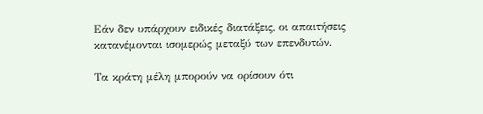Εάν δεν υπάρχουν ειδικές διατάξεις, οι απαιτήσεις κατανέμονται ισομερώς μεταξύ των επενδυτών.

Τα κράτη μέλη μπορούν να ορίσουν ότι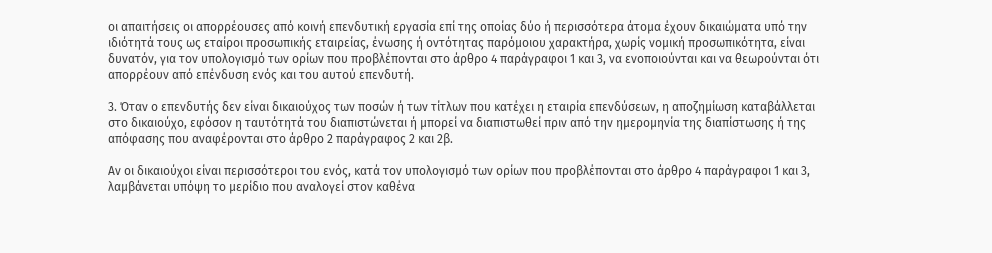οι απαιτήσεις οι απορρέουσες από κοινή επενδυτική εργασία επί της οποίας δύο ή περισσότερα άτομα έχουν δικαιώματα υπό την ιδιότητά τους ως εταίροι προσωπικής εταιρείας, ένωσης ή οντότητας παρόμοιου χαρακτήρα, χωρίς νομική προσωπικότητα, είναι δυνατόν, για τον υπολογισμό των ορίων που προβλέπονται στο άρθρο 4 παράγραφοι 1 και 3, να ενοποιούνται και να θεωρούνται ότι απορρέουν από επένδυση ενός και του αυτού επενδυτή.

3. Όταν ο επενδυτής δεν είναι δικαιούχος των ποσών ή των τίτλων που κατέχει η εταιρία επενδύσεων, η αποζημίωση καταβάλλεται στο δικαιούχο, εφόσον η ταυτότητά του διαπιστώνεται ή μπορεί να διαπιστωθεί πριν από την ημερομηνία της διαπίστωσης ή της απόφασης που αναφέρονται στο άρθρο 2 παράγραφος 2 και 2β.

Αν οι δικαιούχοι είναι περισσότεροι του ενός, κατά τον υπολογισμό των ορίων που προβλέπονται στο άρθρο 4 παράγραφοι 1 και 3, λαμβάνεται υπόψη το μερίδιο που αναλογεί στον καθένα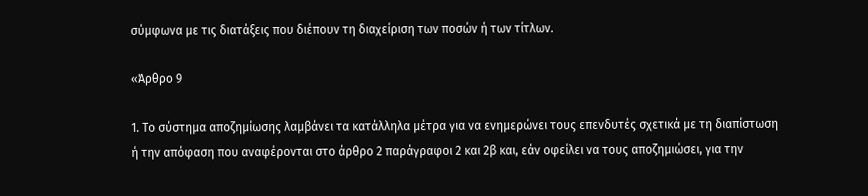σύμφωνα με τις διατάξεις που διέπουν τη διαχείριση των ποσών ή των τίτλων.

«Άρθρο 9

1. Το σύστημα αποζημίωσης λαμβάνει τα κατάλληλα μέτρα για να ενημερώνει τους επενδυτές σχετικά με τη διαπίστωση ή την απόφαση που αναφέρονται στο άρθρο 2 παράγραφοι 2 και 2β και, εάν οφείλει να τους αποζημιώσει, για την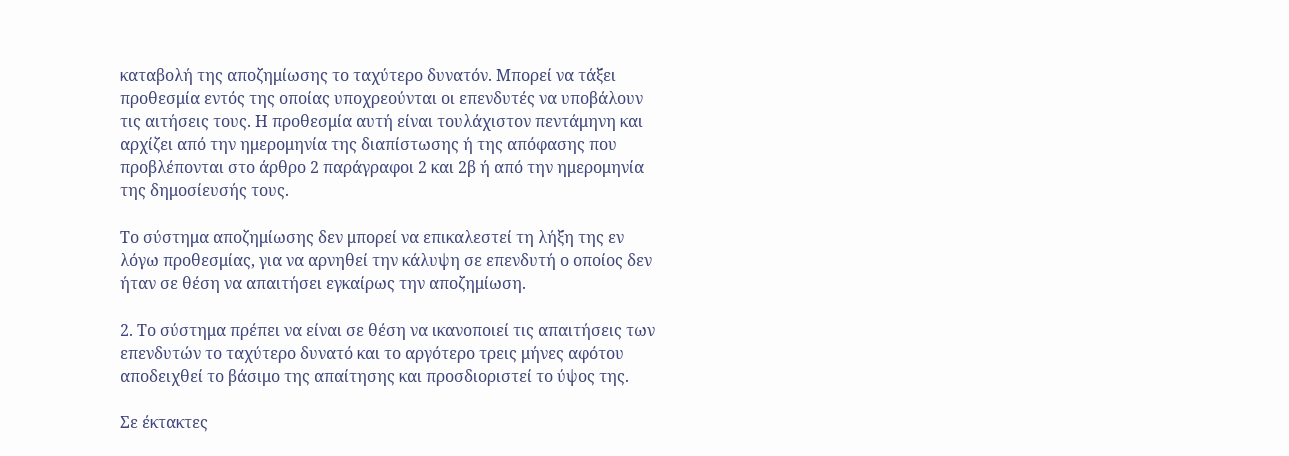καταβολή της αποζημίωσης το ταχύτερο δυνατόν. Μπορεί να τάξει προθεσμία εντός της οποίας υποχρεούνται οι επενδυτές να υποβάλουν τις αιτήσεις τους. Η προθεσμία αυτή είναι τουλάχιστον πεντάμηνη και αρχίζει από την ημερομηνία της διαπίστωσης ή της απόφασης που προβλέπονται στο άρθρο 2 παράγραφοι 2 και 2β ή από την ημερομηνία της δημοσίευσής τους.

Το σύστημα αποζημίωσης δεν μπορεί να επικαλεστεί τη λήξη της εν λόγω προθεσμίας, για να αρνηθεί την κάλυψη σε επενδυτή ο οποίος δεν ήταν σε θέση να απαιτήσει εγκαίρως την αποζημίωση.

2. Το σύστημα πρέπει να είναι σε θέση να ικανοποιεί τις απαιτήσεις των επενδυτών το ταχύτερο δυνατό και το αργότερο τρεις μήνες αφότου αποδειχθεί το βάσιμο της απαίτησης και προσδιοριστεί το ύψος της.

Σε έκτακτες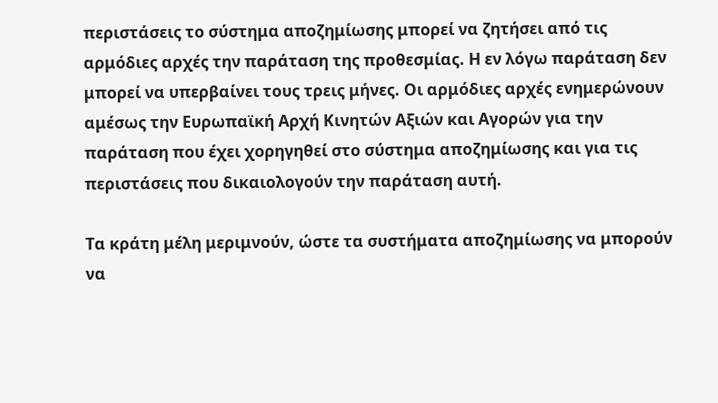περιστάσεις το σύστημα αποζημίωσης μπορεί να ζητήσει από τις αρμόδιες αρχές την παράταση της προθεσμίας. Η εν λόγω παράταση δεν μπορεί να υπερβαίνει τους τρεις μήνες. Οι αρμόδιες αρχές ενημερώνουν αμέσως την Ευρωπαϊκή Αρχή Κινητών Αξιών και Αγορών για την παράταση που έχει χορηγηθεί στο σύστημα αποζημίωσης και για τις περιστάσεις που δικαιολογούν την παράταση αυτή.

Τα κράτη μέλη μεριμνούν, ώστε τα συστήματα αποζημίωσης να μπορούν να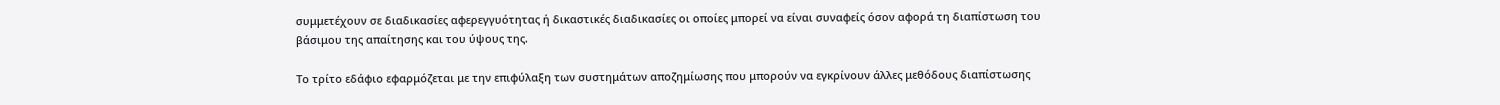συμμετέχουν σε διαδικασίες αφερεγγυότητας ή δικαστικές διαδικασίες οι οποίες μπορεί να είναι συναφείς όσον αφορά τη διαπίστωση του βάσιμου της απαίτησης και του ύψους της.

Το τρίτο εδάφιο εφαρμόζεται με την επιφύλαξη των συστημάτων αποζημίωσης που μπορούν να εγκρίνουν άλλες μεθόδους διαπίστωσης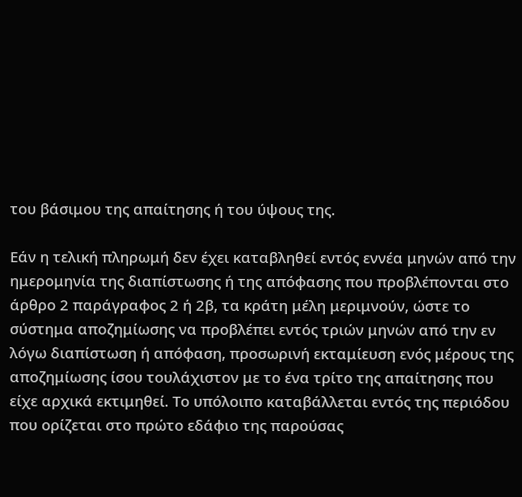του βάσιμου της απαίτησης ή του ύψους της.

Εάν η τελική πληρωμή δεν έχει καταβληθεί εντός εννέα μηνών από την ημερομηνία της διαπίστωσης ή της απόφασης που προβλέπονται στο άρθρο 2 παράγραφος 2 ή 2β, τα κράτη μέλη μεριμνούν, ώστε το σύστημα αποζημίωσης να προβλέπει εντός τριών μηνών από την εν λόγω διαπίστωση ή απόφαση, προσωρινή εκταμίευση ενός μέρους της αποζημίωσης ίσου τουλάχιστον με το ένα τρίτο της απαίτησης που είχε αρχικά εκτιμηθεί. Το υπόλοιπο καταβάλλεται εντός της περιόδου που ορίζεται στο πρώτο εδάφιο της παρούσας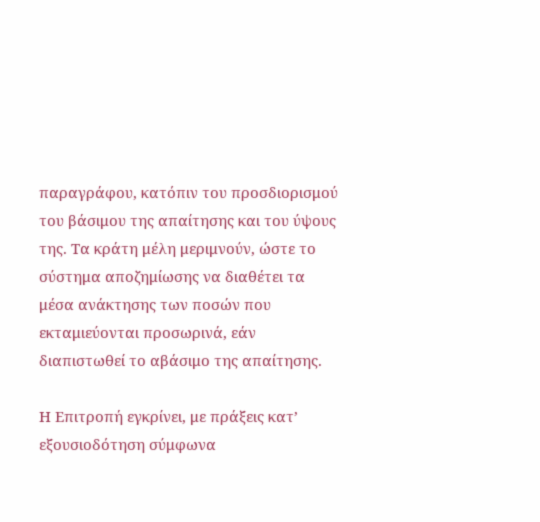παραγράφου, κατόπιν του προσδιορισμού του βάσιμου της απαίτησης και του ύψους της. Τα κράτη μέλη μεριμνούν, ώστε το σύστημα αποζημίωσης να διαθέτει τα μέσα ανάκτησης των ποσών που εκταμιεύονται προσωρινά, εάν διαπιστωθεί το αβάσιμο της απαίτησης.

Η Επιτροπή εγκρίνει, με πράξεις κατ’ εξουσιοδότηση σύμφωνα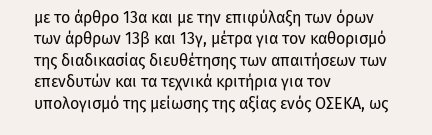με το άρθρο 13α και με την επιφύλαξη των όρων των άρθρων 13β και 13γ, μέτρα για τον καθορισμό της διαδικασίας διευθέτησης των απαιτήσεων των επενδυτών και τα τεχνικά κριτήρια για τον υπολογισμό της μείωσης της αξίας ενός ΟΣΕΚΑ, ως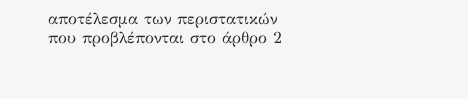αποτέλεσμα των περιστατικών που προβλέπονται στο άρθρο 2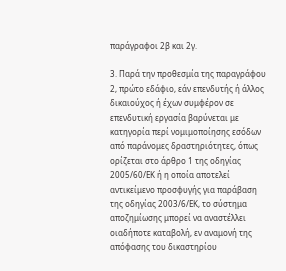παράγραφοι 2β και 2γ.

3. Παρά την προθεσμία της παραγράφου 2, πρώτο εδάφιο, εάν επενδυτής ή άλλος δικαιούχος ή έχων συμφέρον σε επενδυτική εργασία βαρύνεται με κατηγορία περί νομιμοποίησης εσόδων από παράνομες δραστηριότητες, όπως ορίζεται στο άρθρο 1 της οδηγίας 2005/60/ΕΚ ή η οποία αποτελεί αντικείμενο προσφυγής για παράβαση της οδηγίας 2003/6/ΕΚ, το σύστημα αποζημίωσης μπορεί να αναστέλλει οιαδήποτε καταβολή, εν αναμονή της απόφασης του δικαστηρίου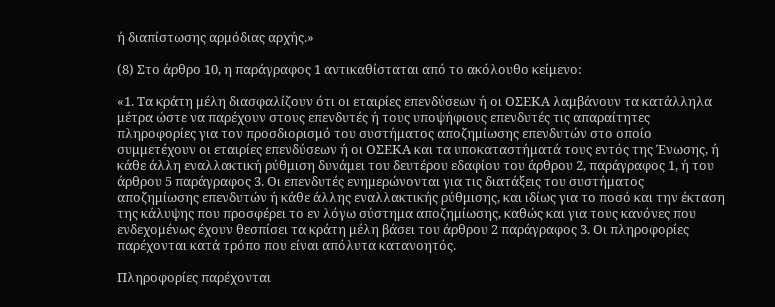ή διαπίστωσης αρμόδιας αρχής.»

(8) Στο άρθρο 10, η παράγραφος 1 αντικαθίσταται από το ακόλουθο κείμενο:

«1. Τα κράτη μέλη διασφαλίζουν ότι οι εταιρίες επενδύσεων ή οι ΟΣΕΚΑ λαμβάνουν τα κατάλληλα μέτρα ώστε να παρέχουν στους επενδυτές ή τους υποψήφιους επενδυτές τις απαραίτητες πληροφορίες για τον προσδιορισμό του συστήματος αποζημίωσης επενδυτών στο οποίο συμμετέχουν οι εταιρίες επενδύσεων ή οι ΟΣΕΚΑ και τα υποκαταστήματά τους εντός της Ένωσης, ή κάθε άλλη εναλλακτική ρύθμιση δυνάμει του δευτέρου εδαφίου του άρθρου 2, παράγραφος 1, ή του άρθρου 5 παράγραφος 3. Οι επενδυτές ενημερώνονται για τις διατάξεις του συστήματος αποζημίωσης επενδυτών ή κάθε άλλης εναλλακτικής ρύθμισης, και ιδίως για το ποσό και την έκταση της κάλυψης που προσφέρει το εν λόγω σύστημα αποζημίωσης, καθώς και για τους κανόνες που ενδεχομένως έχουν θεσπίσει τα κράτη μέλη βάσει του άρθρου 2 παράγραφος 3. Οι πληροφορίες παρέχονται κατά τρόπο που είναι απόλυτα κατανοητός.

Πληροφορίες παρέχονται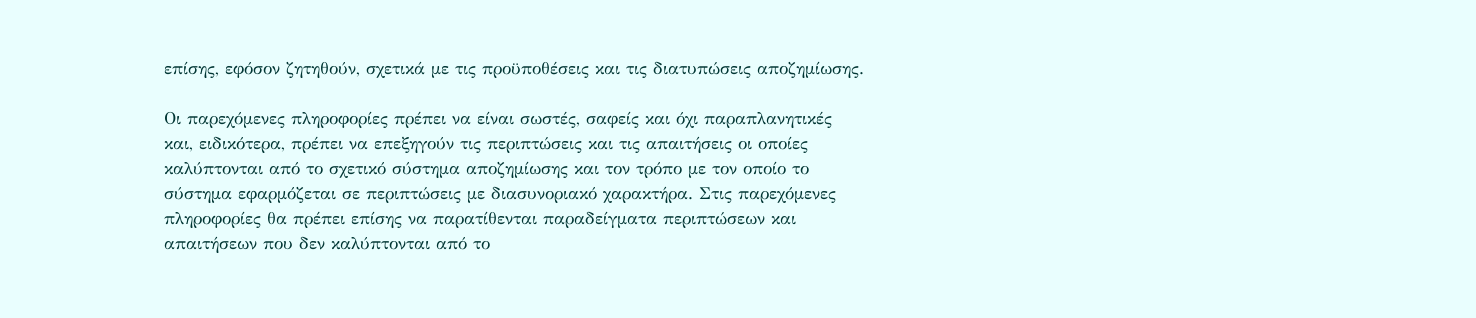επίσης, εφόσον ζητηθούν, σχετικά με τις προϋποθέσεις και τις διατυπώσεις αποζημίωσης.

Οι παρεχόμενες πληροφορίες πρέπει να είναι σωστές, σαφείς και όχι παραπλανητικές και, ειδικότερα, πρέπει να επεξηγούν τις περιπτώσεις και τις απαιτήσεις οι οποίες καλύπτονται από το σχετικό σύστημα αποζημίωσης και τον τρόπο με τον οποίο το σύστημα εφαρμόζεται σε περιπτώσεις με διασυνοριακό χαρακτήρα. Στις παρεχόμενες πληροφορίες θα πρέπει επίσης να παρατίθενται παραδείγματα περιπτώσεων και απαιτήσεων που δεν καλύπτονται από το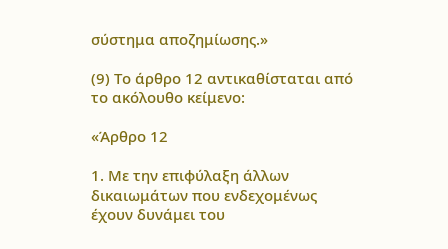σύστημα αποζημίωσης.»

(9) Το άρθρο 12 αντικαθίσταται από το ακόλουθο κείμενο:

«Άρθρο 12

1. Με την επιφύλαξη άλλων δικαιωμάτων που ενδεχομένως έχουν δυνάμει του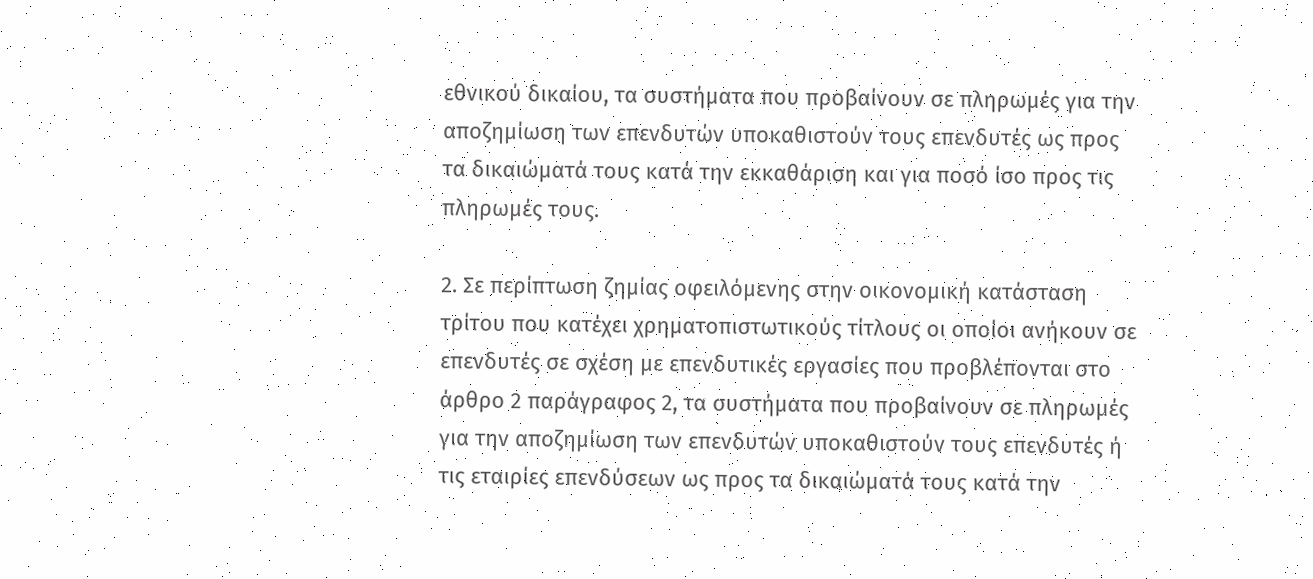εθνικού δικαίου, τα συστήματα που προβαίνουν σε πληρωμές για την αποζημίωση των επενδυτών υποκαθιστούν τους επενδυτές ως προς τα δικαιώματά τους κατά την εκκαθάριση και για ποσό ίσο προς τις πληρωμές τους.

2. Σε περίπτωση ζημίας οφειλόμενης στην οικονομική κατάσταση τρίτου που κατέχει χρηματοπιστωτικούς τίτλους οι οποίοι ανήκουν σε επενδυτές σε σχέση με επενδυτικές εργασίες που προβλέπονται στο άρθρο 2 παράγραφος 2, τα συστήματα που προβαίνουν σε πληρωμές για την αποζημίωση των επενδυτών υποκαθιστούν τους επενδυτές ή τις εταιρίες επενδύσεων ως προς τα δικαιώματά τους κατά την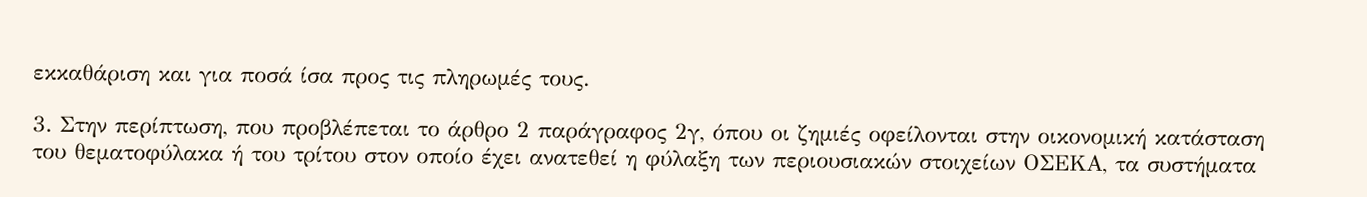εκκαθάριση και για ποσά ίσα προς τις πληρωμές τους.

3. Στην περίπτωση, που προβλέπεται το άρθρο 2 παράγραφος 2γ, όπου οι ζημιές οφείλονται στην οικονομική κατάσταση του θεματοφύλακα ή του τρίτου στον οποίο έχει ανατεθεί η φύλαξη των περιουσιακών στοιχείων ΟΣΕΚΑ, τα συστήματα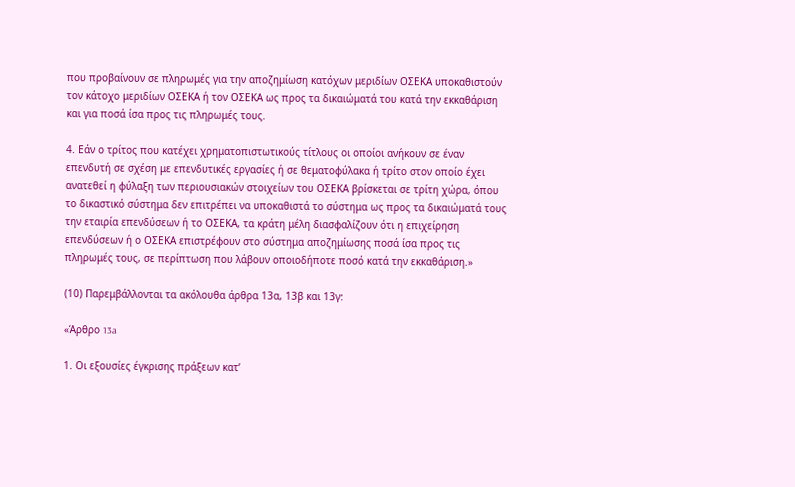που προβαίνουν σε πληρωμές για την αποζημίωση κατόχων μεριδίων ΟΣΕΚΑ υποκαθιστούν τον κάτοχο μεριδίων ΟΣΕΚΑ ή τον ΟΣΕΚΑ ως προς τα δικαιώματά του κατά την εκκαθάριση και για ποσά ίσα προς τις πληρωμές τους.

4. Εάν ο τρίτος που κατέχει χρηματοπιστωτικούς τίτλους οι οποίοι ανήκουν σε έναν επενδυτή σε σχέση με επενδυτικές εργασίες ή σε θεματοφύλακα ή τρίτο στον οποίο έχει ανατεθεί η φύλαξη των περιουσιακών στοιχείων του ΟΣΕΚΑ βρίσκεται σε τρίτη χώρα, όπου το δικαστικό σύστημα δεν επιτρέπει να υποκαθιστά το σύστημα ως προς τα δικαιώματά τους την εταιρία επενδύσεων ή το ΟΣΕΚΑ, τα κράτη μέλη διασφαλίζουν ότι η επιχείρηση επενδύσεων ή ο ΟΣΕΚΑ επιστρέφουν στο σύστημα αποζημίωσης ποσά ίσα προς τις πληρωμές τους, σε περίπτωση που λάβουν οποιοδήποτε ποσό κατά την εκκαθάριση.»

(10) Παρεμβάλλονται τα ακόλουθα άρθρα 13α, 13β και 13γ:

«Άρθρο 13a

1. Οι εξουσίες έγκρισης πράξεων κατ’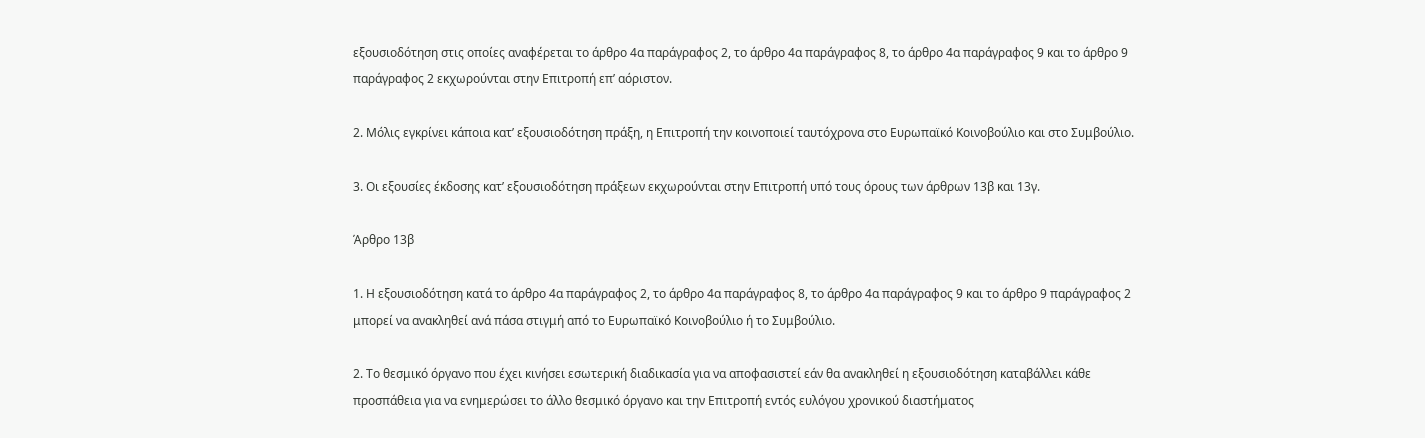εξουσιοδότηση στις οποίες αναφέρεται το άρθρο 4α παράγραφος 2, το άρθρο 4α παράγραφος 8, το άρθρο 4α παράγραφος 9 και το άρθρο 9 παράγραφος 2 εκχωρούνται στην Επιτροπή επ’ αόριστον.

2. Μόλις εγκρίνει κάποια κατ’ εξουσιοδότηση πράξη, η Επιτροπή την κοινοποιεί ταυτόχρονα στο Ευρωπαϊκό Κοινοβούλιο και στο Συμβούλιο.

3. Οι εξουσίες έκδοσης κατ’ εξουσιοδότηση πράξεων εκχωρούνται στην Επιτροπή υπό τους όρους των άρθρων 13β και 13γ.

Άρθρο 13β

1. Η εξουσιοδότηση κατά το άρθρο 4α παράγραφος 2, το άρθρο 4α παράγραφος 8, το άρθρο 4α παράγραφος 9 και το άρθρο 9 παράγραφος 2 μπορεί να ανακληθεί ανά πάσα στιγμή από το Ευρωπαϊκό Κοινοβούλιο ή το Συμβούλιο.

2. Το θεσμικό όργανο που έχει κινήσει εσωτερική διαδικασία για να αποφασιστεί εάν θα ανακληθεί η εξουσιοδότηση καταβάλλει κάθε προσπάθεια για να ενημερώσει το άλλο θεσμικό όργανο και την Επιτροπή εντός ευλόγου χρονικού διαστήματος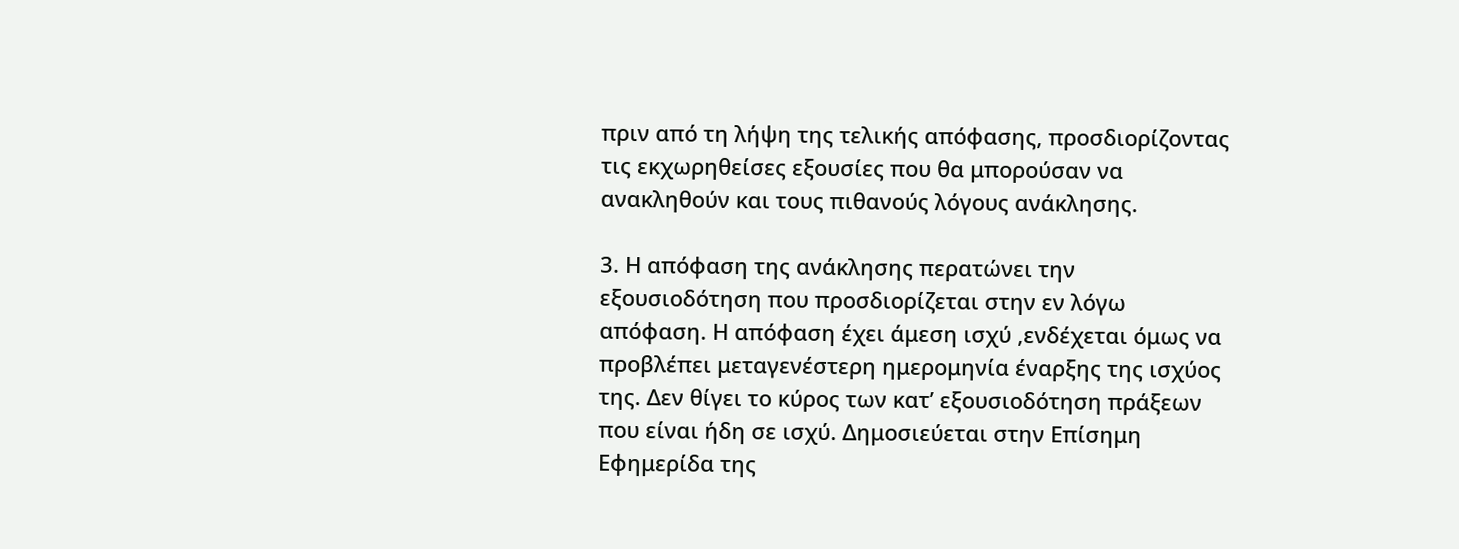πριν από τη λήψη της τελικής απόφασης, προσδιορίζοντας τις εκχωρηθείσες εξουσίες που θα μπορούσαν να ανακληθούν και τους πιθανούς λόγους ανάκλησης.

3. Η απόφαση της ανάκλησης περατώνει την εξουσιοδότηση που προσδιορίζεται στην εν λόγω απόφαση. Η απόφαση έχει άμεση ισχύ ,ενδέχεται όμως να προβλέπει μεταγενέστερη ημερομηνία έναρξης της ισχύος της. Δεν θίγει το κύρος των κατ’ εξουσιοδότηση πράξεων που είναι ήδη σε ισχύ. Δημοσιεύεται στην Επίσημη Εφημερίδα της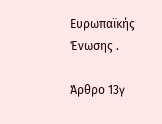Ευρωπαϊκής Ένωσης .

Άρθρο 13γ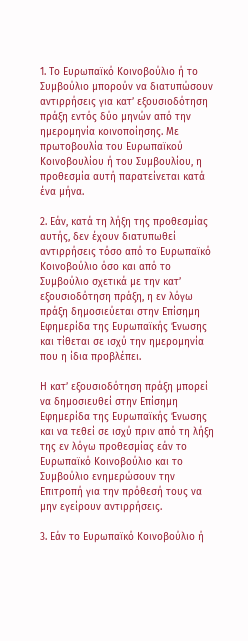1. Το Ευρωπαϊκό Κοινοβούλιο ή το Συμβούλιο μπορούν να διατυπώσουν αντιρρήσεις για κατ’ εξουσιοδότηση πράξη εντός δύο μηνών από την ημερομηνία κοινοποίησης. Με πρωτοβουλία του Ευρωπαϊκού Κοινοβουλίου ή του Συμβουλίου, η προθεσμία αυτή παρατείνεται κατά ένα μήνα.

2. Εάν, κατά τη λήξη της προθεσμίας αυτής, δεν έχουν διατυπωθεί αντιρρήσεις τόσο από το Ευρωπαϊκό Κοινοβούλιο όσο και από το Συμβούλιο σχετικά με την κατ’ εξουσιοδότηση πράξη, η εν λόγω πράξη δημοσιεύεται στην Επίσημη Εφημερίδα της Ευρωπαϊκής Ένωσης και τίθεται σε ισχύ την ημερομηνία που η ίδια προβλέπει.

Η κατ’ εξουσιοδότηση πράξη μπορεί να δημοσιευθεί στην Επίσημη Εφημερίδα της Ευρωπαϊκής Ένωσης και να τεθεί σε ισχύ πριν από τη λήξη της εν λόγω προθεσμίας εάν το Ευρωπαϊκό Κοινοβούλιο και το Συμβούλιο ενημερώσουν την Επιτροπή για την πρόθεσή τους να μην εγείρουν αντιρρήσεις.

3. Εάν το Ευρωπαϊκό Κοινοβούλιο ή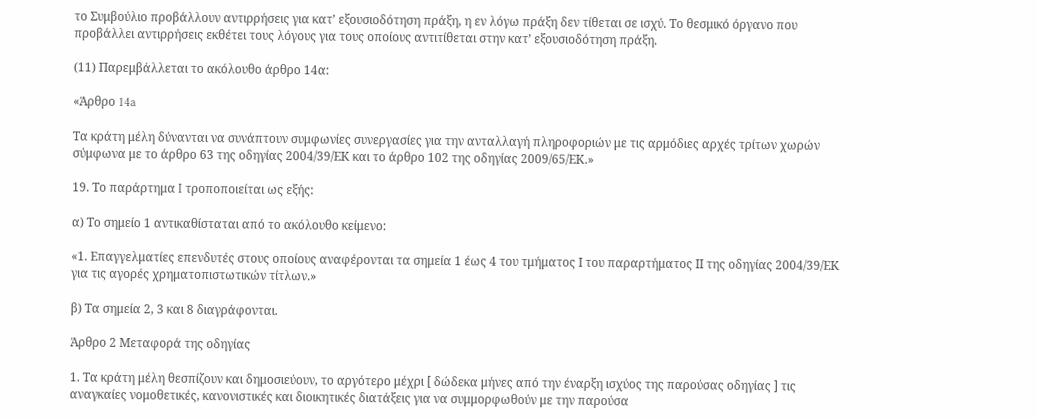το Συμβούλιο προβάλλουν αντιρρήσεις για κατ’ εξουσιοδότηση πράξη, η εν λόγω πράξη δεν τίθεται σε ισχύ. Το θεσμικό όργανο που προβάλλει αντιρρήσεις εκθέτει τους λόγους για τους οποίους αντιτίθεται στην κατ’ εξουσιοδότηση πράξη.

(11) Παρεμβάλλεται το ακόλουθο άρθρο 14α:

«Άρθρο 14a

Τα κράτη μέλη δύνανται να συνάπτουν συμφωνίες συνεργασίες για την ανταλλαγή πληροφοριών με τις αρμόδιες αρχές τρίτων χωρών σύμφωνα με το άρθρο 63 της οδηγίας 2004/39/ΕΚ και το άρθρο 102 της οδηγίας 2009/65/ΕΚ.»

19. Το παράρτημα I τροποποιείται ως εξής:

α) Το σημείο 1 αντικαθίσταται από το ακόλουθο κείμενο:

«1. Επαγγελματίες επενδυτές στους οποίους αναφέρονται τα σημεία 1 έως 4 του τμήματος Ι του παραρτήματος ΙΙ της οδηγίας 2004/39/ΕΚ για τις αγορές χρηματοπιστωτικών τίτλων.»

β) Τα σημεία 2, 3 και 8 διαγράφονται.

Άρθρο 2 Μεταφορά της οδηγίας

1. Τα κράτη μέλη θεσπίζουν και δημοσιεύουν, το αργότερο μέχρι [ δώδεκα μήνες από την έναρξη ισχύος της παρούσας οδηγίας ] τις αναγκαίες νομοθετικές, κανονιστικές και διοικητικές διατάξεις για να συμμορφωθούν με την παρούσα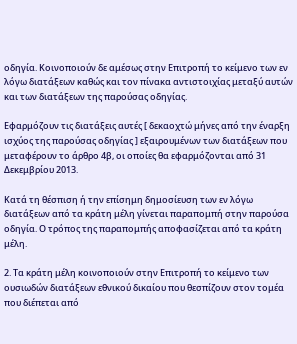οδηγία. Κοινοποιούν δε αμέσως στην Επιτροπή το κείμενο των εν λόγω διατάξεων καθώς και τον πίνακα αντιστοιχίας μεταξύ αυτών και των διατάξεων της παρούσας οδηγίας.

Εφαρμόζουν τις διατάξεις αυτές [ δεκαοχτώ μήνες από την έναρξη ισχύος της παρούσας οδηγίας ] εξαιρουμένων των διατάξεων που μεταφέρουν το άρθρο 4β, οι οποίες θα εφαρμόζονται από 31 Δεκεμβρίου 2013.

Κατά τη θέσπιση ή την επίσημη δημοσίευση των εν λόγω διατάξεων από τα κράτη μέλη γίνεται παραπομπή στην παρούσα οδηγία. Ο τρόπος της παραπομπής αποφασίζεται από τα κράτη μέλη.

2. Τα κράτη μέλη κοινοποιούν στην Επιτροπή το κείμενο των ουσιωδών διατάξεων εθνικού δικαίου που θεσπίζουν στον τομέα που διέπεται από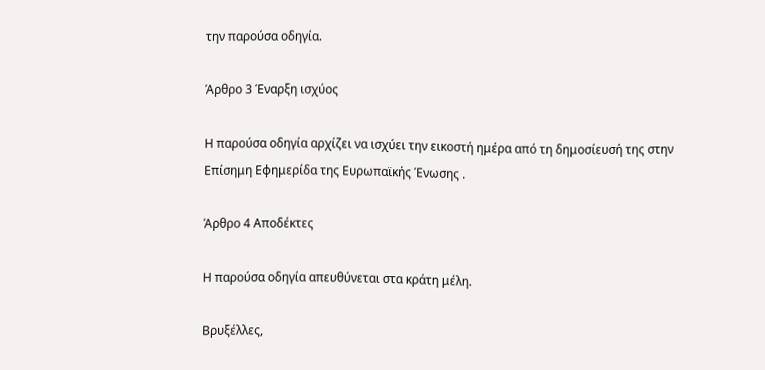την παρούσα οδηγία.

Άρθρο 3 Έναρξη ισχύος

Η παρούσα οδηγία αρχίζει να ισχύει την εικοστή ημέρα από τη δημοσίευσή της στην Επίσημη Εφημερίδα της Ευρωπαϊκής Ένωσης .

Άρθρο 4 Αποδέκτες

Η παρούσα οδηγία απευθύνεται στα κράτη μέλη.

Βρυξέλλες,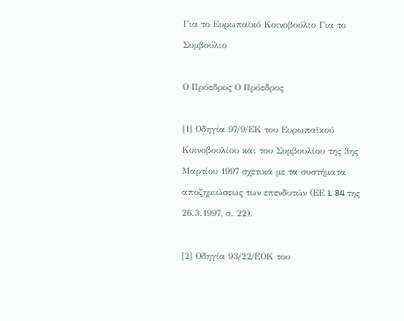Για το Ευρωπαϊκό Κοινοβούλιο Για το Συμβούλιο

Ο Πρόεδρος Ο Πρόεδρος

[1] Οδηγία 97/9/ΕΚ του Ευρωπαϊκού Κοινοβουλίου και του Συμβουλίου της 3ης Μαρτίου 1997 σχετικά με τα συστήματα αποζημιώσεως των επενδυτών (ΕΕ L 84 της 26.3.1997, σ. 22).

[2] Οδηγία 93/22/ΕΟΚ του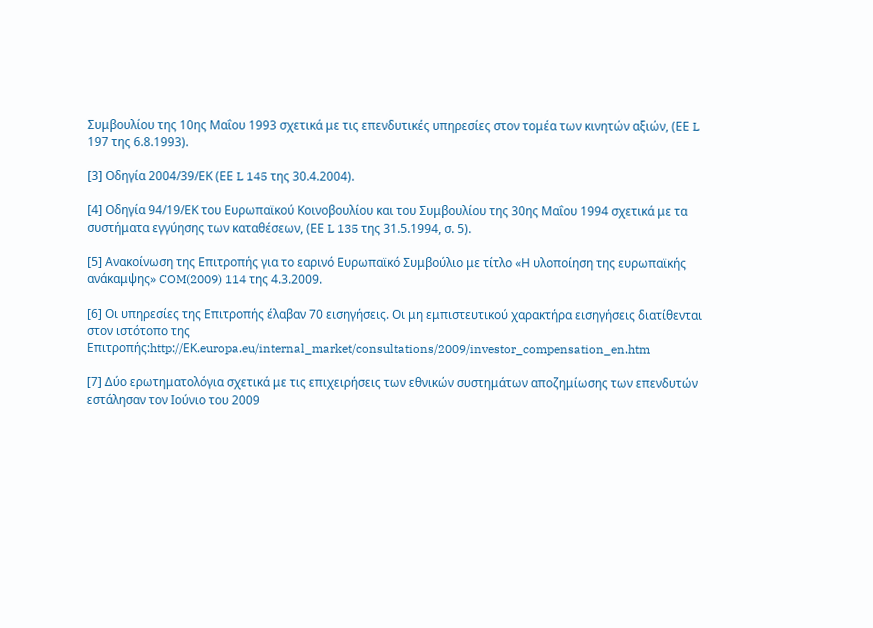Συμβουλίου της 10ης Μαΐου 1993 σχετικά με τις επενδυτικές υπηρεσίες στον τομέα των κινητών αξιών, (ΕΕ L 197 της 6.8.1993).

[3] Οδηγία 2004/39/ΕΚ (ΕΕ L 145 της 30.4.2004).

[4] Οδηγία 94/19/ΕΚ του Ευρωπαϊκού Κοινοβουλίου και του Συμβουλίου της 30ης Μαΐου 1994 σχετικά με τα συστήματα εγγύησης των καταθέσεων, (ΕΕ L 135 της 31.5.1994, σ. 5).

[5] Ανακοίνωση της Επιτροπής για το εαρινό Ευρωπαϊκό Συμβούλιο με τίτλο «Η υλοποίηση της ευρωπαϊκής ανάκαμψης» COM(2009) 114 της 4.3.2009.

[6] Οι υπηρεσίες της Επιτροπής έλαβαν 70 εισηγήσεις. Οι μη εμπιστευτικού χαρακτήρα εισηγήσεις διατίθενται στον ιστότοπο της Επιτροπής:http://ΕΚ.europa.eu/internal_market/consultations/2009/investor_compensation_en.htm

[7] Δύο ερωτηματολόγια σχετικά με τις επιχειρήσεις των εθνικών συστημάτων αποζημίωσης των επενδυτών εστάλησαν τον Ιούνιο του 2009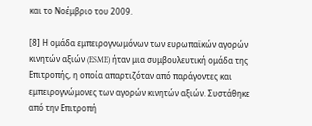και το Νοέμβριο του 2009.

[8] Η ομάδα εμπειρογνωμόνων των ευρωπαϊκών αγορών κινητών αξιών (ESME) ήταν μια συμβουλευτική ομάδα της Επιτροπής, η οποία απαρτιζόταν από παράγοντες και εμπειρογνώμονες των αγορών κινητών αξιών. Συστάθηκε από την Επιτροπή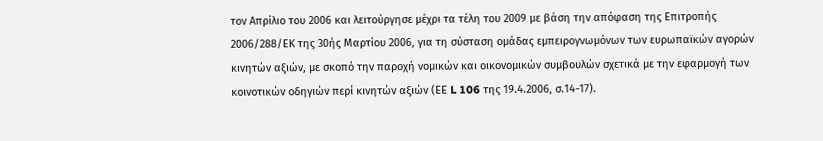τον Απρίλιο του 2006 και λειτούργησε μέχρι τα τέλη του 2009 με βάση την απόφαση της Επιτροπής 2006/288/ΕΚ της 30ής Μαρτίου 2006, για τη σύσταση ομάδας εμπειρογνωμόνων των ευρωπαϊκών αγορών κινητών αξιών, με σκοπό την παροχή νομικών και οικονομικών συμβουλών σχετικά με την εφαρμογή των κοινοτικών οδηγιών περί κινητών αξιών (ΕΕ L 106 της 19.4.2006, σ.14-17).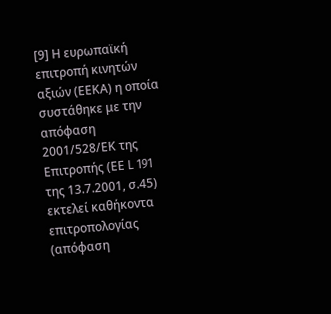[9] Η ευρωπαϊκή επιτροπή κινητών αξιών (ΕΕΚΑ) η οποία συστάθηκε με την απόφαση 2001/528/ΕΚ της Επιτροπής (ΕΕ L 191 της 13.7.2001, σ.45) εκτελεί καθήκοντα επιτροπολογίας (απόφαση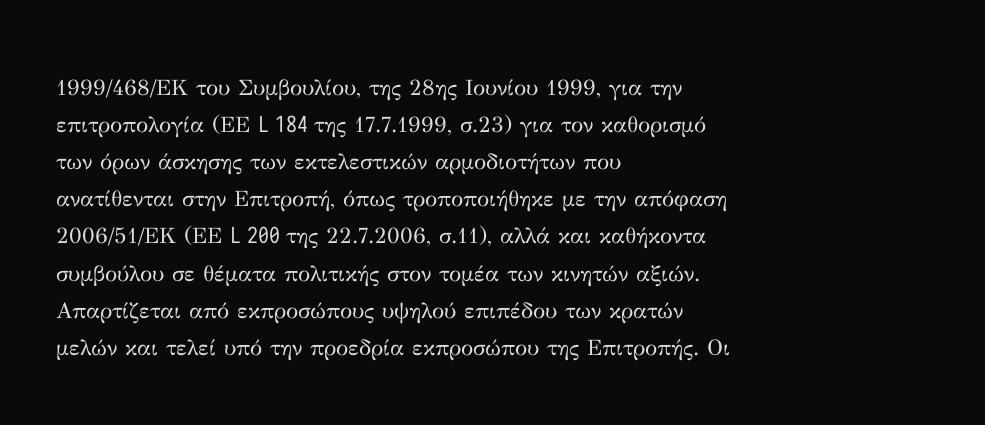1999/468/ΕΚ του Συμβουλίου, της 28ης Ιουνίου 1999, για την επιτροπολογία (ΕΕ L 184 της 17.7.1999, σ.23) για τον καθορισμό των όρων άσκησης των εκτελεστικών αρμοδιοτήτων που ανατίθενται στην Επιτροπή, όπως τροποποιήθηκε με την απόφαση 2006/51/ΕΚ (ΕΕ L 200 της 22.7.2006, σ.11), αλλά και καθήκοντα συμβούλου σε θέματα πολιτικής στον τομέα των κινητών αξιών. Απαρτίζεται από εκπροσώπους υψηλού επιπέδου των κρατών μελών και τελεί υπό την προεδρία εκπροσώπου της Επιτροπής. Οι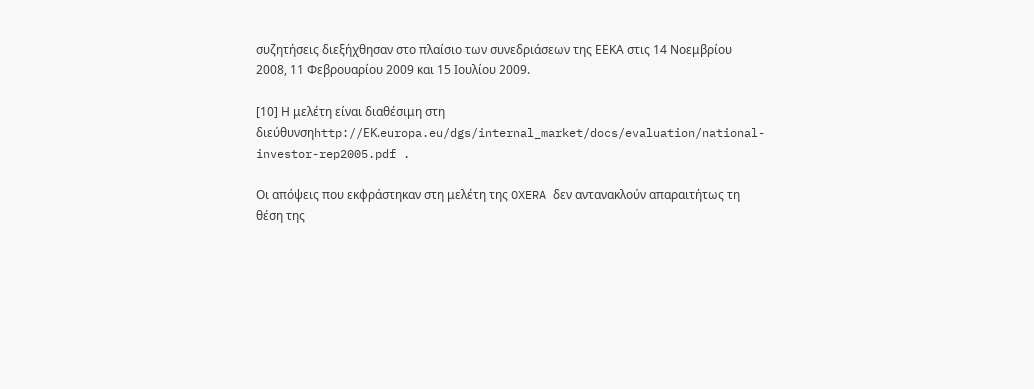συζητήσεις διεξήχθησαν στο πλαίσιο των συνεδριάσεων της ΕΕΚΑ στις 14 Νοεμβρίου 2008, 11 Φεβρουαρίου 2009 και 15 Ιουλίου 2009.

[10] Η μελέτη είναι διαθέσιμη στη διεύθυνσηhttp://ΕΚ.europa.eu/dgs/internal_market/docs/evaluation/national-investor-rep2005.pdf .

Οι απόψεις που εκφράστηκαν στη μελέτη της OXERA δεν αντανακλούν απαραιτήτως τη θέση της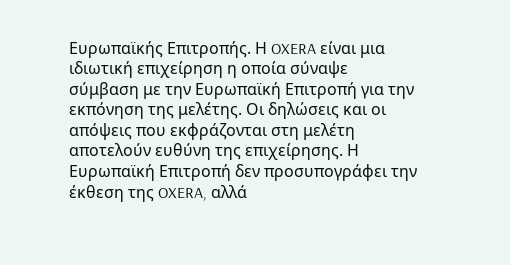Ευρωπαϊκής Επιτροπής. Η OXERA είναι μια ιδιωτική επιχείρηση η οποία σύναψε σύμβαση με την Ευρωπαϊκή Επιτροπή για την εκπόνηση της μελέτης. Οι δηλώσεις και οι απόψεις που εκφράζονται στη μελέτη αποτελούν ευθύνη της επιχείρησης. Η Ευρωπαϊκή Επιτροπή δεν προσυπογράφει την έκθεση της OXERA, αλλά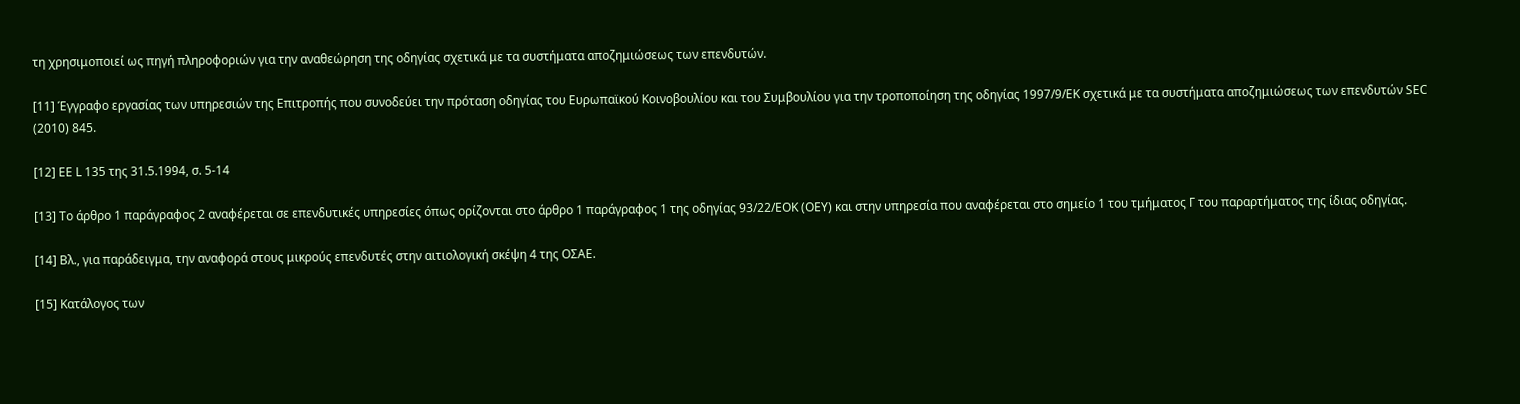τη χρησιμοποιεί ως πηγή πληροφοριών για την αναθεώρηση της οδηγίας σχετικά με τα συστήματα αποζημιώσεως των επενδυτών.

[11] Έγγραφο εργασίας των υπηρεσιών της Επιτροπής που συνοδεύει την πρόταση οδηγίας του Ευρωπαϊκού Κοινοβουλίου και του Συμβουλίου για την τροποποίηση της οδηγίας 1997/9/ΕΚ σχετικά με τα συστήματα αποζημιώσεως των επενδυτών SEC (2010) 845.

[12] ΕΕ L 135 της 31.5.1994, σ. 5-14

[13] Το άρθρο 1 παράγραφος 2 αναφέρεται σε επενδυτικές υπηρεσίες όπως ορίζονται στο άρθρο 1 παράγραφος 1 της οδηγίας 93/22/ΕΟΚ (ΟΕΥ) και στην υπηρεσία που αναφέρεται στο σημείο 1 του τμήματος Γ του παραρτήματος της ίδιας οδηγίας.

[14] Βλ., για παράδειγμα, την αναφορά στους μικρούς επενδυτές στην αιτιολογική σκέψη 4 της ΟΣΑΕ.

[15] Κατάλογος των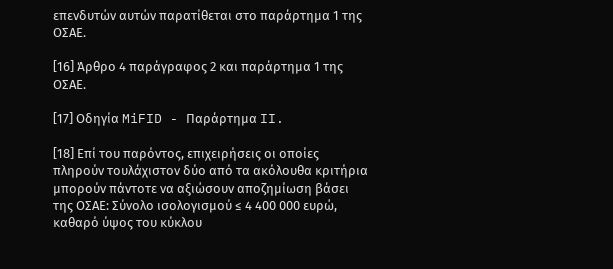επενδυτών αυτών παρατίθεται στο παράρτημα 1 της ΟΣΑΕ.

[16] Άρθρο 4 παράγραφος 2 και παράρτημα 1 της ΟΣΑΕ.

[17] Οδηγία MiFID - Παράρτημα II.

[18] Επί του παρόντος, επιχειρήσεις οι οποίες πληρούν τουλάχιστον δύο από τα ακόλουθα κριτήρια μπορούν πάντοτε να αξιώσουν αποζημίωση βάσει της ΟΣΑΕ: Σύνολο ισολογισμού ≤ 4 400 000 ευρώ, καθαρό ύψος του κύκλου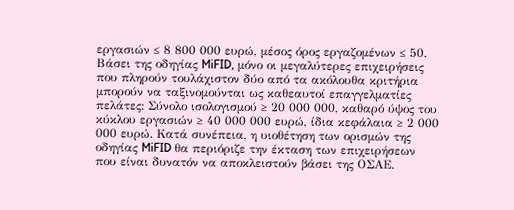εργασιών ≤ 8 800 000 ευρώ, μέσος όρος εργαζομένων ≤ 50. Βάσει της οδηγίας MiFID, μόνο οι μεγαλύτερες επιχειρήσεις που πληρούν τουλάχιστον δύο από τα ακόλουθα κριτήρια μπορούν να ταξινομούνται ως καθεαυτοί επαγγελματίες πελάτες: Σύνολο ισολογισμού ≥ 20 000 000, καθαρό ύψος του κύκλου εργασιών ≥ 40 000 000 ευρώ, ίδια κεφάλαια ≥ 2 000 000 ευρώ. Κατά συνέπεια, η υιοθέτηση των ορισμών της οδηγίας MiFID θα περιόριζε την έκταση των επιχειρήσεων που είναι δυνατόν να αποκλειστούν βάσει της ΟΣΑΕ.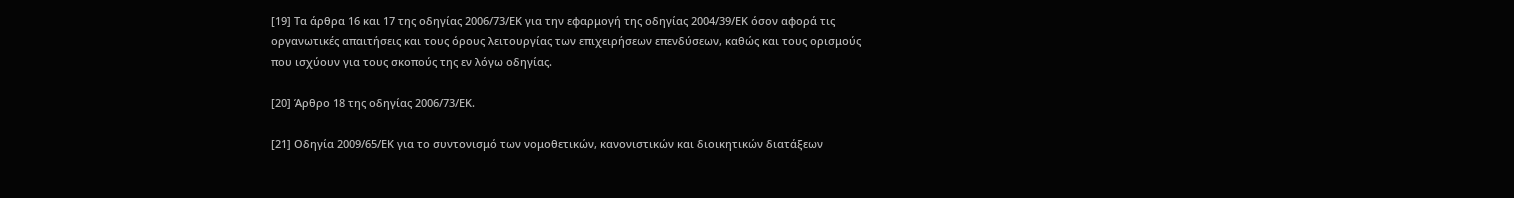[19] Τα άρθρα 16 και 17 της οδηγίας 2006/73/ΕΚ για την εφαρμογή της οδηγίας 2004/39/ΕΚ όσον αφορά τις οργανωτικές απαιτήσεις και τους όρους λειτουργίας των επιχειρήσεων επενδύσεων, καθώς και τους ορισμούς που ισχύουν για τους σκοπούς της εν λόγω οδηγίας.

[20] Άρθρο 18 της οδηγίας 2006/73/ΕΚ.

[21] Οδηγία 2009/65/ΕΚ για το συντονισμό των νομοθετικών, κανονιστικών και διοικητικών διατάξεων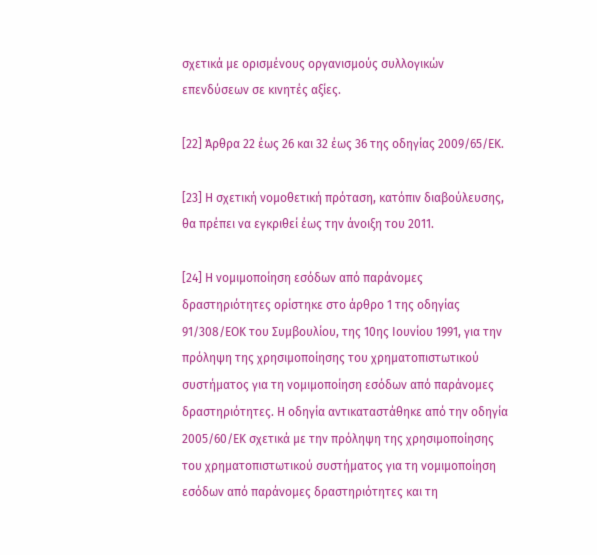σχετικά με ορισμένους οργανισμούς συλλογικών επενδύσεων σε κινητές αξίες.

[22] Άρθρα 22 έως 26 και 32 έως 36 της οδηγίας 2009/65/ΕΚ.

[23] Η σχετική νομοθετική πρόταση, κατόπιν διαβούλευσης, θα πρέπει να εγκριθεί έως την άνοιξη του 2011.

[24] Η νομιμοποίηση εσόδων από παράνομες δραστηριότητες ορίστηκε στο άρθρο 1 της οδηγίας 91/308/ΕΟΚ του Συμβουλίου, της 10ης Ιουνίου 1991, για την πρόληψη της χρησιμοποίησης του χρηματοπιστωτικού συστήματος για τη νομιμοποίηση εσόδων από παράνομες δραστηριότητες. Η οδηγία αντικαταστάθηκε από την οδηγία 2005/60/ΕΚ σχετικά με την πρόληψη της χρησιμοποίησης του χρηματοπιστωτικού συστήματος για τη νομιμοποίηση εσόδων από παράνομες δραστηριότητες και τη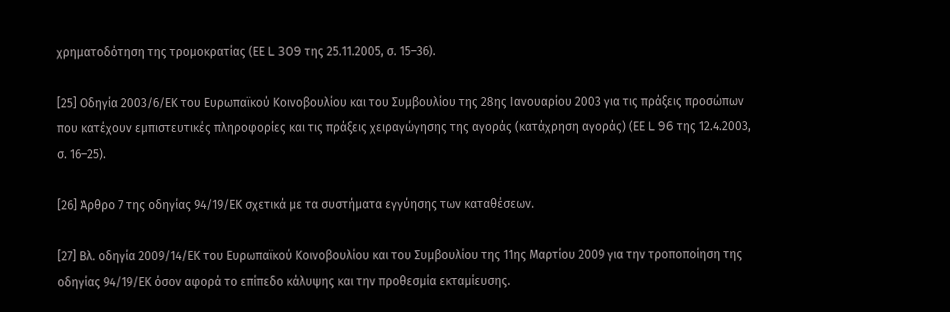χρηματοδότηση της τρομοκρατίας (ΕΕ L 309 της 25.11.2005, σ. 15–36).

[25] Οδηγία 2003/6/ΕΚ του Ευρωπαϊκού Κοινοβουλίου και του Συμβουλίου της 28ης Ιανουαρίου 2003 για τις πράξεις προσώπων που κατέχουν εμπιστευτικές πληροφορίες και τις πράξεις χειραγώγησης της αγοράς (κατάχρηση αγοράς) (ΕΕ L 96 της 12.4.2003, σ. 16–25).

[26] Άρθρο 7 της οδηγίας 94/19/ΕΚ σχετικά με τα συστήματα εγγύησης των καταθέσεων.

[27] Βλ. οδηγία 2009/14/ΕΚ του Ευρωπαϊκού Κοινοβουλίου και του Συμβουλίου της 11ης Μαρτίου 2009 για την τροποποίηση της οδηγίας 94/19/ΕΚ όσον αφορά το επίπεδο κάλυψης και την προθεσμία εκταμίευσης.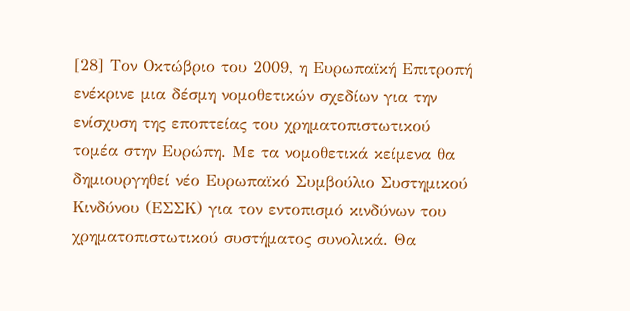[28] Τον Οκτώβριο του 2009, η Ευρωπαϊκή Επιτροπή ενέκρινε μια δέσμη νομοθετικών σχεδίων για την ενίσχυση της εποπτείας του χρηματοπιστωτικού τομέα στην Ευρώπη. Με τα νομοθετικά κείμενα θα δημιουργηθεί νέο Ευρωπαϊκό Συμβούλιο Συστημικού Κινδύνου (ΕΣΣΚ) για τον εντοπισμό κινδύνων του χρηματοπιστωτικού συστήματος συνολικά. Θα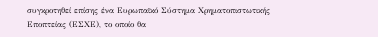συγκροτηθεί επίσης ένα Ευρωπαϊκό Σύστημα Χρηματοπιστωτικής Εποπτείας (ΕΣΧΕ), το οποίο θα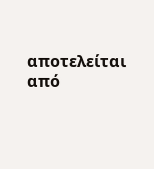αποτελείται από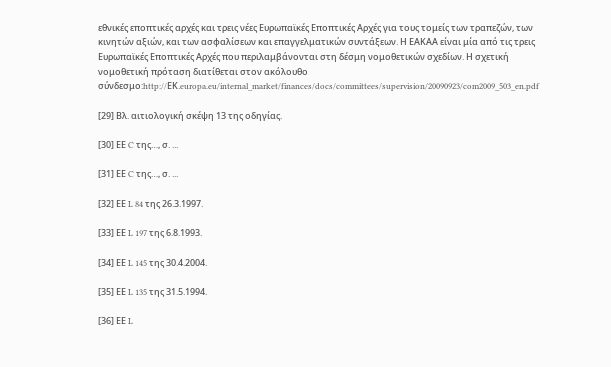εθνικές εποπτικές αρχές και τρεις νέες Ευρωπαϊκές Εποπτικές Αρχές για τους τομείς των τραπεζών, των κινητών αξιών, και των ασφαλίσεων και επαγγελματικών συντάξεων. Η ΕΑΚΑΑ είναι μία από τις τρεις Ευρωπαϊκές Εποπτικές Αρχές που περιλαμβάνονται στη δέσμη νομοθετικών σχεδίων. Η σχετική νομοθετική πρόταση διατίθεται στον ακόλουθο σύνδεσμο:http://ΕΚ.europa.eu/internal_market/finances/docs/committees/supervision/20090923/com2009_503_en.pdf

[29] Βλ. αιτιολογική σκέψη 13 της οδηγίας.

[30] ΕΕ C της…, σ. ...

[31] ΕΕ C της…, σ. ...

[32] ΕΕ L 84 της 26.3.1997.

[33] ΕΕ L 197 της 6.8.1993.

[34] ΕΕ L 145 της 30.4.2004.

[35] ΕΕ L 135 της 31.5.1994.

[36] ΕΕ L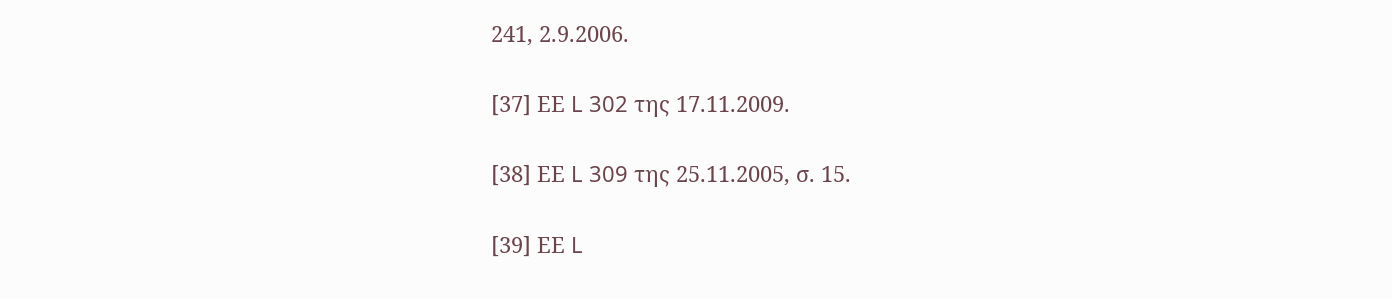241, 2.9.2006.

[37] ΕΕ L 302 της 17.11.2009.

[38] ΕΕ L 309 της 25.11.2005, σ. 15.

[39] ΕΕ L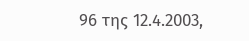96 της 12.4.2003,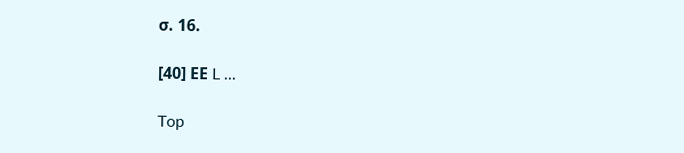σ. 16.

[40] ΕΕ L ...

Top